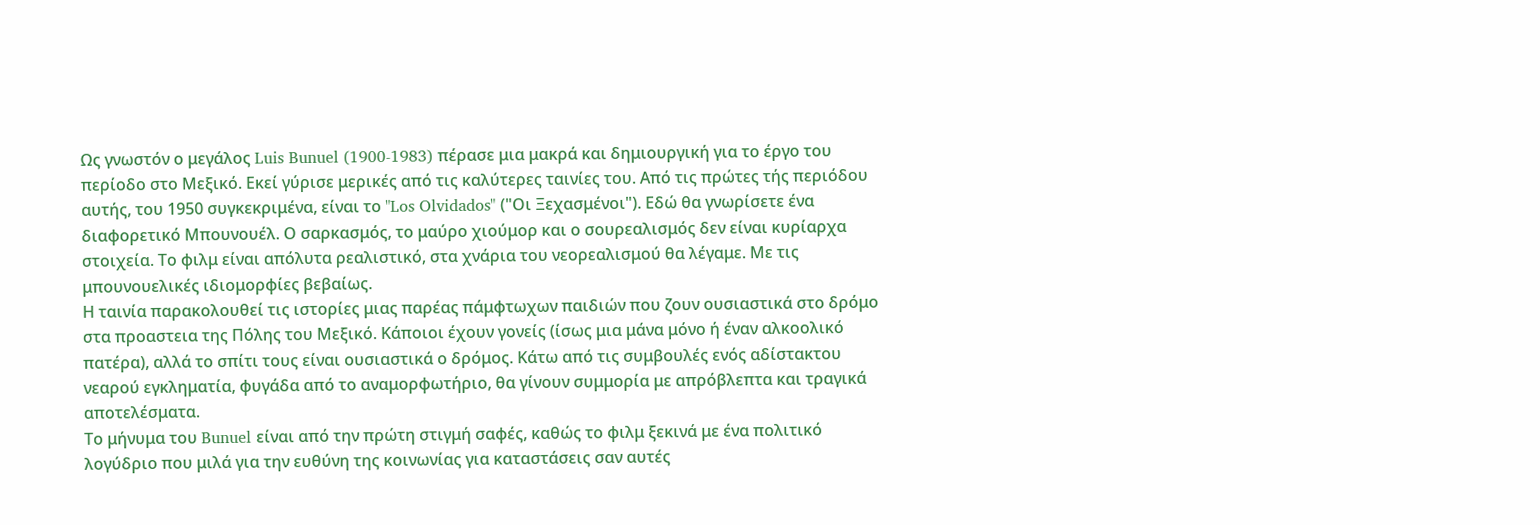Ως γνωστόν ο μεγάλος Luis Bunuel (1900-1983) πέρασε μια μακρά και δημιουργική για το έργο του περίοδο στο Μεξικό. Εκεί γύρισε μερικές από τις καλύτερες ταινίες του. Από τις πρώτες τής περιόδου αυτής, του 1950 συγκεκριμένα, είναι το "Los Olvidados" ("Οι Ξεχασμένοι"). Εδώ θα γνωρίσετε ένα διαφορετικό Μπουνουέλ. Ο σαρκασμός, το μαύρο χιούμορ και ο σουρεαλισμός δεν είναι κυρίαρχα στοιχεία. Το φιλμ είναι απόλυτα ρεαλιστικό, στα χνάρια του νεορεαλισμού θα λέγαμε. Με τις μπουνουελικές ιδιομορφίες βεβαίως.
Η ταινία παρακολουθεί τις ιστορίες μιας παρέας πάμφτωχων παιδιών που ζουν ουσιαστικά στο δρόμο στα προαστεια της Πόλης του Μεξικό. Κάποιοι έχουν γονείς (ίσως μια μάνα μόνο ή έναν αλκοολικό πατέρα), αλλά το σπίτι τους είναι ουσιαστικά ο δρόμος. Κάτω από τις συμβουλές ενός αδίστακτου νεαρού εγκληματία, φυγάδα από το αναμορφωτήριο, θα γίνουν συμμορία με απρόβλεπτα και τραγικά αποτελέσματα.
Το μήνυμα του Bunuel είναι από την πρώτη στιγμή σαφές, καθώς το φιλμ ξεκινά με ένα πολιτικό λογύδριο που μιλά για την ευθύνη της κοινωνίας για καταστάσεις σαν αυτές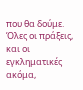που θα δούμε. Όλες οι πράξεις, και οι εγκληματικές ακόμα,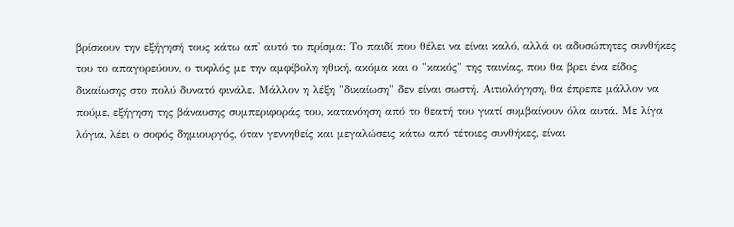βρίσκουν την εξήγησή τους κάτω απ' αυτό το πρίσμα: Το παιδί που θέλει να είναι καλό, αλλά οι αδυσώπητες συνθήκες του το απαγορεύουν, ο τυφλός με την αμφίβολη ηθική, ακόμα και ο "κακός" της ταινίας, που θα βρει ένα είδος δικαίωσης στο πολύ δυνατό φινάλε. Μάλλον η λέξη "δικαίωση" δεν είναι σωστή. Αιτιολόγηση, θα έπρεπε μάλλον να πούμε, εξήγηση της βάναυσης συμπεριφοράς του, κατανόηση από το θεατή του γιατί συμβαίνουν όλα αυτά. Με λίγα λόγια, λέει ο σοφός δημιουργός, όταν γεννηθείς και μεγαλώσεις κάτω από τέτοιες συνθήκες, είναι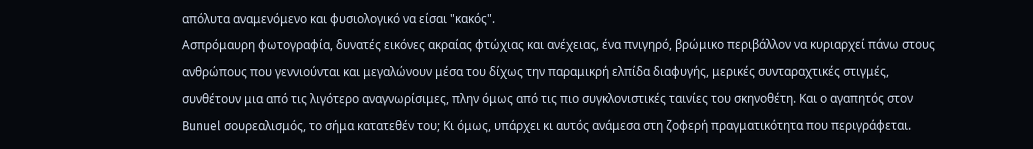απόλυτα αναμενόμενο και φυσιολογικό να είσαι "κακός".
Ασπρόμαυρη φωτογραφία, δυνατές εικόνες ακραίας φτώχιας και ανέχειας, ένα πνιγηρό, βρώμικο περιβάλλον να κυριαρχεί πάνω στους ανθρώπους που γεννιούνται και μεγαλώνουν μέσα του δίχως την παραμικρή ελπίδα διαφυγής, μερικές συνταραχτικές στιγμές, συνθέτουν μια από τις λιγότερο αναγνωρίσιμες, πλην όμως από τις πιο συγκλονιστικές ταινίες του σκηνοθέτη. Και ο αγαπητός στον Bunuel σουρεαλισμός, το σήμα κατατεθέν του; Κι όμως, υπάρχει κι αυτός ανάμεσα στη ζοφερή πραγματικότητα που περιγράφεται.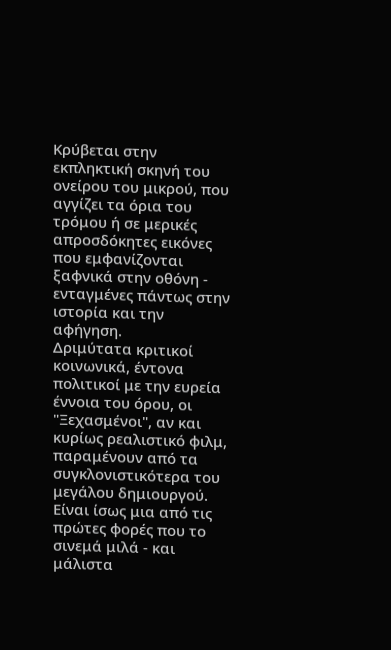Κρύβεται στην εκπληκτική σκηνή του ονείρου του μικρού, που αγγίζει τα όρια του τρόμου ή σε μερικές απροσδόκητες εικόνες που εμφανίζονται ξαφνικά στην οθόνη - ενταγμένες πάντως στην ιστορία και την αφήγηση.
Δριμύτατα κριτικοί κοινωνικά, έντονα πολιτικοί με την ευρεία έννοια του όρου, οι "Ξεχασμένοι", αν και κυρίως ρεαλιστικό φιλμ, παραμένουν από τα συγκλονιστικότερα του μεγάλου δημιουργού. Είναι ίσως μια από τις πρώτες φορές που το σινεμά μιλά - και μάλιστα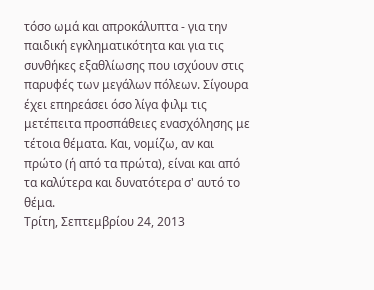τόσο ωμά και απροκάλυπτα - για την παιδική εγκληματικότητα και για τις συνθήκες εξαθλίωσης που ισχύουν στις παρυφές των μεγάλων πόλεων. Σίγουρα έχει επηρεάσει όσο λίγα φιλμ τις μετέπειτα προσπάθειες ενασχόλησης με τέτοια θέματα. Και, νομίζω, αν και πρώτο (ή από τα πρώτα), είναι και από τα καλύτερα και δυνατότερα σ' αυτό το θέμα.
Τρίτη, Σεπτεμβρίου 24, 2013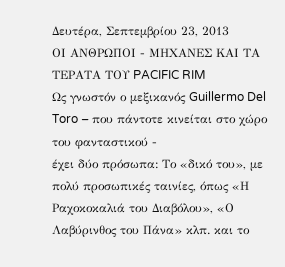Δευτέρα, Σεπτεμβρίου 23, 2013
ΟΙ ΑΝΘΡΩΠΟΙ - ΜΗΧΑΝΕΣ ΚΑΙ ΤΑ ΤΕΡΑΤΑ ΤΟΥ PACIFIC RIM
Ως γνωστόν ο μεξικανός Guillermo Del Toro – που πάντοτε κινείται στο χώρο του φανταστικού -
έχει δύο πρόσωπα: Το «δικό του», με πολύ προσωπικές ταινίες, όπως «Η
Ραχοκοκαλιά του Διαβόλου», «Ο Λαβύρινθος του Πάνα» κλπ. και το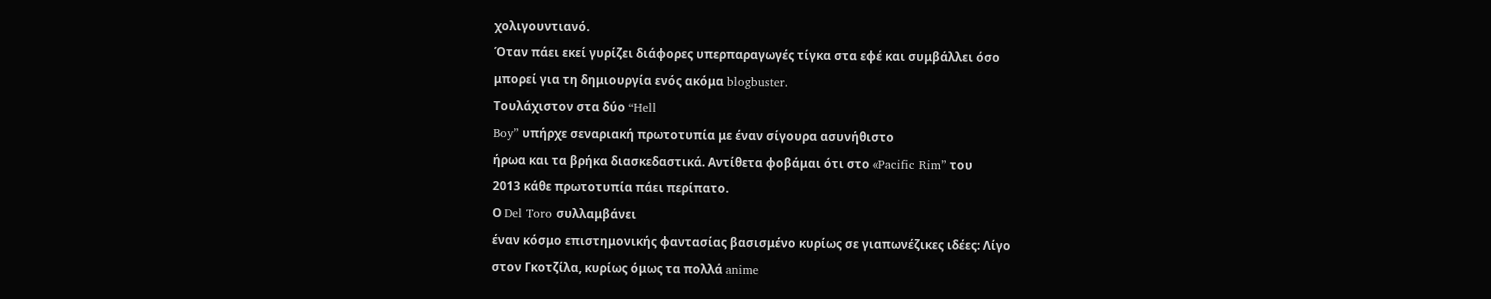χολιγουντιανό.
Όταν πάει εκεί γυρίζει διάφορες υπερπαραγωγές τίγκα στα εφέ και συμβάλλει όσο
μπορεί για τη δημιουργία ενός ακόμα blogbuster.
Τουλάχιστον στα δύο “Hell
Boy” υπήρχε σεναριακή πρωτοτυπία με έναν σίγουρα ασυνήθιστο
ήρωα και τα βρήκα διασκεδαστικά. Αντίθετα φοβάμαι ότι στο «Pacific Rim” του
2013 κάθε πρωτοτυπία πάει περίπατο.
Ο Del Toro συλλαμβάνει
έναν κόσμο επιστημονικής φαντασίας βασισμένο κυρίως σε γιαπωνέζικες ιδέες: Λίγο
στον Γκοτζίλα, κυρίως όμως τα πολλά anime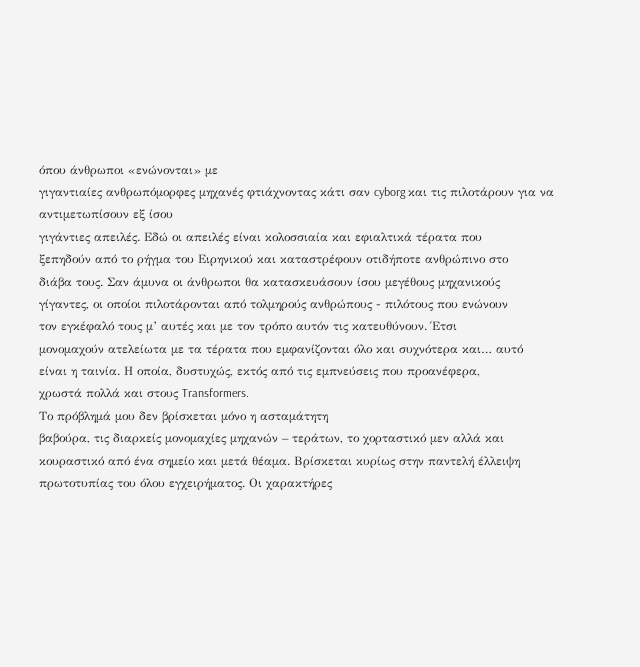όπου άνθρωποι «ενώνονται» με
γιγαντιαίες ανθρωπόμορφες μηχανές φτιάχνοντας κάτι σαν cyborg και τις πιλοτάρουν για να αντιμετωπίσουν εξ ίσου
γιγάντιες απειλές. Εδώ οι απειλές είναι κολοσσιαία και εφιαλτικά τέρατα που
ξεπηδούν από το ρήγμα του Ειρηνικού και καταστρέφουν οτιδήποτε ανθρώπινο στο
διάβα τους. Σαν άμυνα οι άνθρωποι θα κατασκευάσουν ίσου μεγέθους μηχανικούς
γίγαντες, οι οποίοι πιλοτάρονται από τολμηρούς ανθρώπους - πιλότους που ενώνουν
τον εγκέφαλό τους μ’ αυτές και με τον τρόπο αυτόν τις κατευθύνουν. Έτσι
μονομαχούν ατελείωτα με τα τέρατα που εμφανίζονται όλο και συχνότερα και… αυτό
είναι η ταινία. Η οποία, δυστυχώς, εκτός από τις εμπνεύσεις που προανέφερα,
χρωστά πολλά και στους Transformers.
Το πρόβλημά μου δεν βρίσκεται μόνο η ασταμάτητη
βαβούρα, τις διαρκείς μονομαχίες μηχανών – τεράτων, το χορταστικό μεν αλλά και
κουραστικό από ένα σημείο και μετά θέαμα. Βρίσκεται κυρίως στην παντελή έλλειψη
πρωτοτυπίας του όλου εγχειρήματος. Οι χαρακτήρες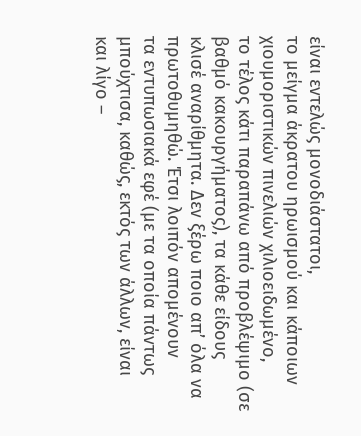είναι εντελώς μονοδιάστατοι,
το μείγμα άκρατου ηρωισμού και κάποιων χιουμοριστικών πινελιών χιλιοειδωμένο,
το τέλος κάτι παραπάνω από προβλέψιμο (σε βαθμό κακουργήματος), τα κάθε είδους
κλισέ αναρίθμητα. Δεν ξέρω ποιο απ’ όλα να πρωτοθυμηθώ. Έτσι λοιπόν απομένουν
τα εντυπωσιακά εφέ (με τα οποία πάντως μπούχτισα, καθώς, εκτός των άλλων, είναι
και λίγο –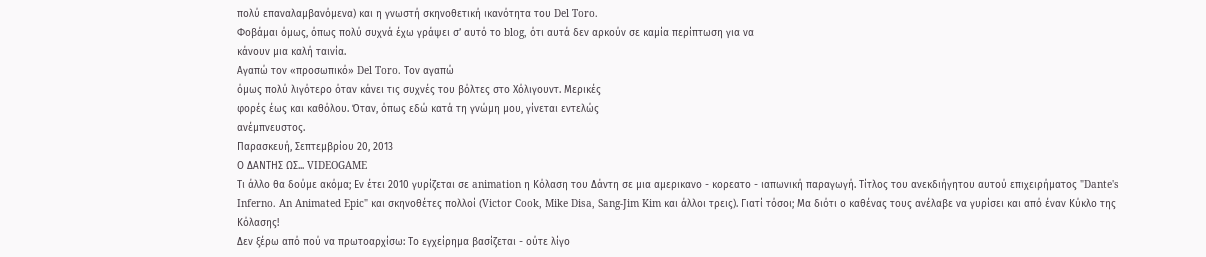πολύ επαναλαμβανόμενα) και η γνωστή σκηνοθετική ικανότητα του Del Toro.
Φοβάμαι όμως, όπως πολύ συχνά έχω γράψει σ’ αυτό το blog, ότι αυτά δεν αρκούν σε καμία περίπτωση για να
κάνουν μια καλή ταινία.
Αγαπώ τον «προσωπικό» Del Toro. Τον αγαπώ
όμως πολύ λιγότερο όταν κάνει τις συχνές του βόλτες στο Χόλιγουντ. Μερικές
φορές έως και καθόλου. Όταν, όπως εδώ κατά τη γνώμη μου, γίνεται εντελώς
ανέμπνευστος.
Παρασκευή, Σεπτεμβρίου 20, 2013
Ο ΔΑΝΤΗΣ ΩΣ... VIDEOGAME
Τι άλλο θα δούμε ακόμα; Εν έτει 2010 γυρίζεται σε animation η Κόλαση του Δάντη σε μια αμερικανο - κορεατο - ιαπωνική παραγωγή. Τίτλος του ανεκδιήγητου αυτού επιχειρήματος "Dante's Inferno. An Animated Epic" και σκηνοθέτες πολλοί (Victor Cook, Mike Disa, Sang-Jim Kim και άλλοι τρεις). Γιατί τόσοι; Μα διότι ο καθένας τους ανέλαβε να γυρίσει και από έναν Κύκλο της Κόλασης!
Δεν ξέρω από πού να πρωτοαρχίσω: Το εγχείρημα βασίζεται - ούτε λίγο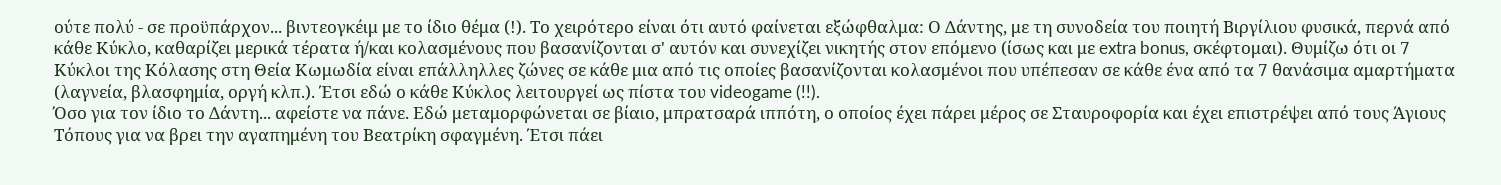ούτε πολύ - σε προϋπάρχον... βιντεογκέιμ με το ίδιο θέμα (!). Το χειρότερο είναι ότι αυτό φαίνεται εξώφθαλμα: Ο Δάντης, με τη συνοδεία του ποιητή Βιργίλιου φυσικά, περνά από κάθε Κύκλο, καθαρίζει μερικά τέρατα ή/και κολασμένους που βασανίζονται σ' αυτόν και συνεχίζει νικητής στον επόμενο (ίσως και με extra bonus, σκέφτομαι). Θυμίζω ότι οι 7 Κύκλοι της Κόλασης στη Θεία Κωμωδία είναι επάλληλλες ζώνες σε κάθε μια από τις οποίες βασανίζονται κολασμένοι που υπέπεσαν σε κάθε ένα από τα 7 θανάσιμα αμαρτήματα (λαγνεία, βλασφημία, οργή κλπ.). Έτσι εδώ ο κάθε Κύκλος λειτουργεί ως πίστα του videogame (!!).
Όσο για τον ίδιο το Δάντη... αφείστε να πάνε. Εδώ μεταμορφώνεται σε βίαιο, μπρατσαρά ιππότη, ο οποίος έχει πάρει μέρος σε Σταυροφορία και έχει επιστρέψει από τους Άγιους Τόπους για να βρει την αγαπημένη του Βεατρίκη σφαγμένη. Έτσι πάει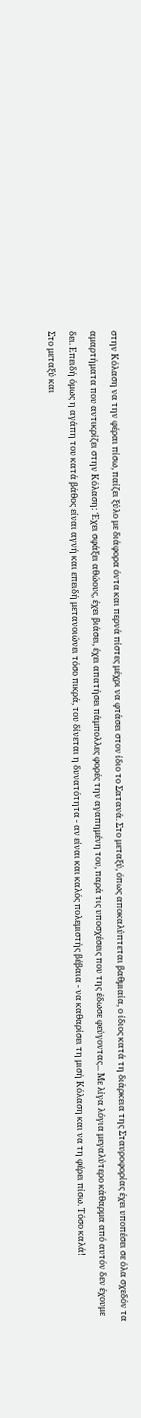στην Κόλαση να την φέραι πίσω, παίζει ξύλο με διάφορα όντα και περνά πίστες μέχρι να φτάσει στον ίδιο το Σατανά. Στο μεταξύ, όπως αποκαλύπτεται βαθμιαία, ο ίδιος κατά τη διάρκεια της Σταυροφορίας έχει υποπέσει σε όλα σχεδόν τα αμαρτήματα που αντικρίζει στην Κόλαση: Έχει σφάξει αθώους, έχει βιάσει, έχει απατήσει πάμπολλες φορές την αγαπημένη του, παρά τις υποσχέσεις που της έδωσε φεύγοντας... Με λίγα λόγια μεγαλύτερο κάθαρμα από αυτόν δεν έχουμε δει. Επειδή όμως η αγάπη του κατά βάθος είναι αγνή και επειδή μετανοιώνει τόσο πικρά, του δίνεται η δυνατότητα - αν είναι και καλός πολεμιστής βέβαια - να καθαρίσει τη μισή Κόλαση και να τη φέρει πίσω. Τόσο καλά!
Στο μεταξύ και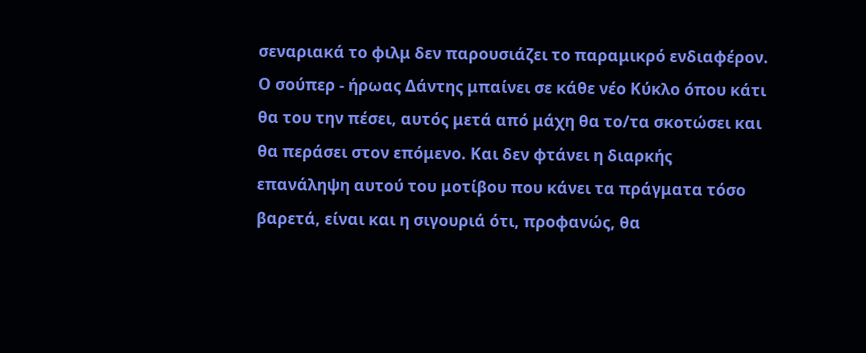σεναριακά το φιλμ δεν παρουσιάζει το παραμικρό ενδιαφέρον. Ο σούπερ - ήρωας Δάντης μπαίνει σε κάθε νέο Κύκλο όπου κάτι θα του την πέσει, αυτός μετά από μάχη θα το/τα σκοτώσει και θα περάσει στον επόμενο. Και δεν φτάνει η διαρκής επανάληψη αυτού του μοτίβου που κάνει τα πράγματα τόσο βαρετά, είναι και η σιγουριά ότι, προφανώς, θα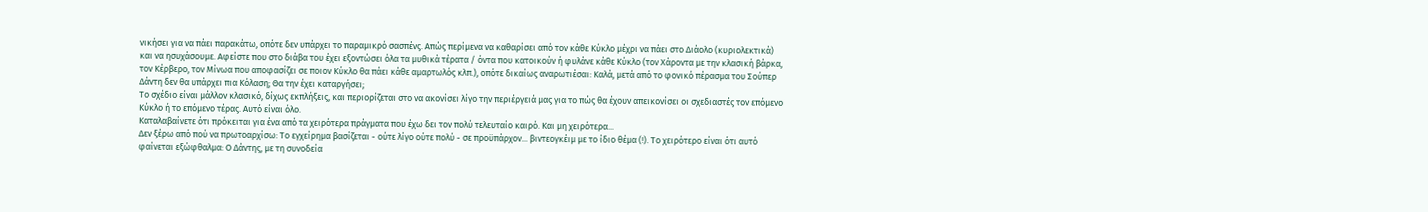νικήσει για να πάει παρακάτω, οπότε δεν υπάρχει το παραμικρό σασπένς. Απώς περίμενα να καθαρίσει από τον κάθε Κύκλο μέχρι να πάει στο Διάολο (κυριολεκτικά) και να ησυχάσουμε. Αφείστε που στο διάβα του έχει εξοντώσει όλα τα μυθικά τέρατα / όντα που κατοικούν ή φυλάνε κάθε Κύκλο (τον Χάροντα με την κλασική βάρκα, τον Κέρβερο, τον Μίνωα που αποφασίζει σε ποιον Κύκλο θα πάει κάθε αμαρτωλός κλπ.), οπότε δικαίως αναρωτιέσαι: Καλά, μετά από το φονικό πέρασμα του Σούπερ Δάντη δεν θα υπάρχει πια Κόλαση; Θα την έχει καταργήσει;
Το σχέδιο είναι μάλλον κλασικό, δίχως εκπλήξεις, και περιορίζεται στο να ακονίσει λίγο την περιέργειά μας για το πώς θα έχουν απεικονίσει οι σχεδιαστές τον επόμενο Κύκλο ή το επόμενο τέρας. Αυτό είναι όλο.
Καταλαβαίνετε ότι πρόκειται για ένα από τα χειρότερα πράγματα που έχω δει τον πολύ τελευταίο καιρό. Και μη χειρότερα...
Δεν ξέρω από πού να πρωτοαρχίσω: Το εγχείρημα βασίζεται - ούτε λίγο ούτε πολύ - σε προϋπάρχον... βιντεογκέιμ με το ίδιο θέμα (!). Το χειρότερο είναι ότι αυτό φαίνεται εξώφθαλμα: Ο Δάντης, με τη συνοδεία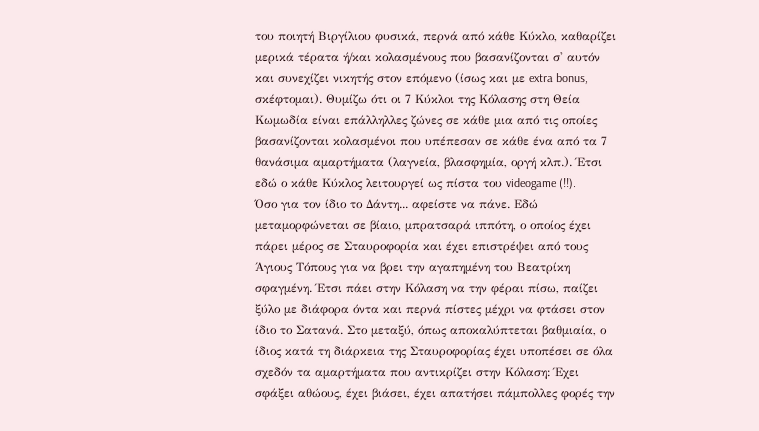του ποιητή Βιργίλιου φυσικά, περνά από κάθε Κύκλο, καθαρίζει μερικά τέρατα ή/και κολασμένους που βασανίζονται σ' αυτόν και συνεχίζει νικητής στον επόμενο (ίσως και με extra bonus, σκέφτομαι). Θυμίζω ότι οι 7 Κύκλοι της Κόλασης στη Θεία Κωμωδία είναι επάλληλλες ζώνες σε κάθε μια από τις οποίες βασανίζονται κολασμένοι που υπέπεσαν σε κάθε ένα από τα 7 θανάσιμα αμαρτήματα (λαγνεία, βλασφημία, οργή κλπ.). Έτσι εδώ ο κάθε Κύκλος λειτουργεί ως πίστα του videogame (!!).
Όσο για τον ίδιο το Δάντη... αφείστε να πάνε. Εδώ μεταμορφώνεται σε βίαιο, μπρατσαρά ιππότη, ο οποίος έχει πάρει μέρος σε Σταυροφορία και έχει επιστρέψει από τους Άγιους Τόπους για να βρει την αγαπημένη του Βεατρίκη σφαγμένη. Έτσι πάει στην Κόλαση να την φέραι πίσω, παίζει ξύλο με διάφορα όντα και περνά πίστες μέχρι να φτάσει στον ίδιο το Σατανά. Στο μεταξύ, όπως αποκαλύπτεται βαθμιαία, ο ίδιος κατά τη διάρκεια της Σταυροφορίας έχει υποπέσει σε όλα σχεδόν τα αμαρτήματα που αντικρίζει στην Κόλαση: Έχει σφάξει αθώους, έχει βιάσει, έχει απατήσει πάμπολλες φορές την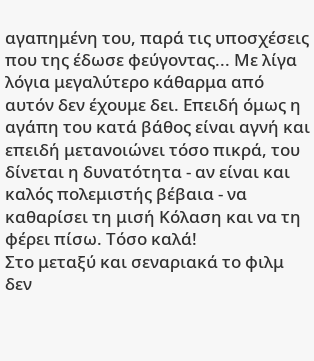αγαπημένη του, παρά τις υποσχέσεις που της έδωσε φεύγοντας... Με λίγα λόγια μεγαλύτερο κάθαρμα από αυτόν δεν έχουμε δει. Επειδή όμως η αγάπη του κατά βάθος είναι αγνή και επειδή μετανοιώνει τόσο πικρά, του δίνεται η δυνατότητα - αν είναι και καλός πολεμιστής βέβαια - να καθαρίσει τη μισή Κόλαση και να τη φέρει πίσω. Τόσο καλά!
Στο μεταξύ και σεναριακά το φιλμ δεν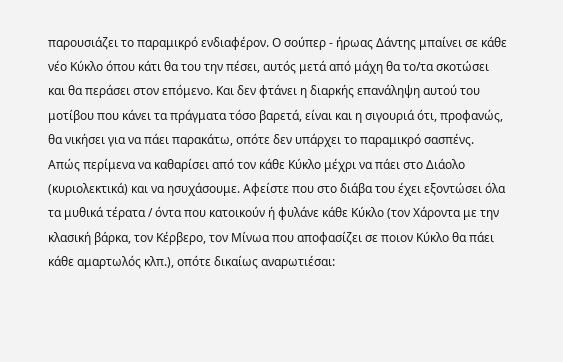παρουσιάζει το παραμικρό ενδιαφέρον. Ο σούπερ - ήρωας Δάντης μπαίνει σε κάθε νέο Κύκλο όπου κάτι θα του την πέσει, αυτός μετά από μάχη θα το/τα σκοτώσει και θα περάσει στον επόμενο. Και δεν φτάνει η διαρκής επανάληψη αυτού του μοτίβου που κάνει τα πράγματα τόσο βαρετά, είναι και η σιγουριά ότι, προφανώς, θα νικήσει για να πάει παρακάτω, οπότε δεν υπάρχει το παραμικρό σασπένς. Απώς περίμενα να καθαρίσει από τον κάθε Κύκλο μέχρι να πάει στο Διάολο (κυριολεκτικά) και να ησυχάσουμε. Αφείστε που στο διάβα του έχει εξοντώσει όλα τα μυθικά τέρατα / όντα που κατοικούν ή φυλάνε κάθε Κύκλο (τον Χάροντα με την κλασική βάρκα, τον Κέρβερο, τον Μίνωα που αποφασίζει σε ποιον Κύκλο θα πάει κάθε αμαρτωλός κλπ.), οπότε δικαίως αναρωτιέσαι: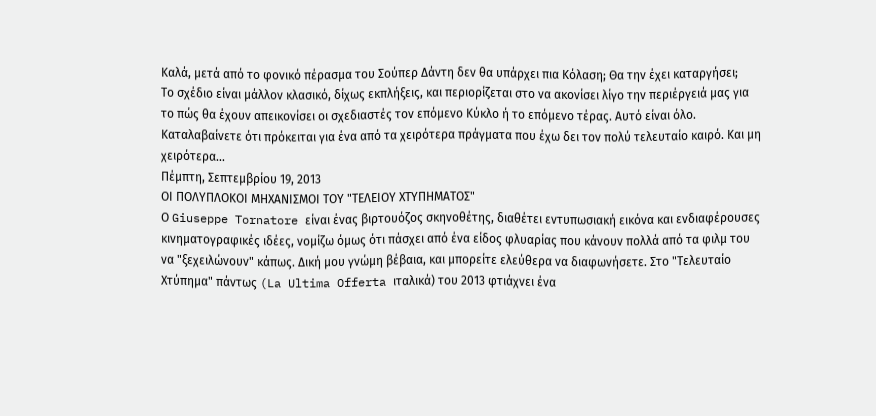Καλά, μετά από το φονικό πέρασμα του Σούπερ Δάντη δεν θα υπάρχει πια Κόλαση; Θα την έχει καταργήσει;
Το σχέδιο είναι μάλλον κλασικό, δίχως εκπλήξεις, και περιορίζεται στο να ακονίσει λίγο την περιέργειά μας για το πώς θα έχουν απεικονίσει οι σχεδιαστές τον επόμενο Κύκλο ή το επόμενο τέρας. Αυτό είναι όλο.
Καταλαβαίνετε ότι πρόκειται για ένα από τα χειρότερα πράγματα που έχω δει τον πολύ τελευταίο καιρό. Και μη χειρότερα...
Πέμπτη, Σεπτεμβρίου 19, 2013
ΟΙ ΠΟΛΥΠΛΟΚΟΙ ΜΗΧΑΝΙΣΜΟΙ ΤΟΥ "ΤΕΛΕΙΟΥ ΧΤΥΠΗΜΑΤΟΣ"
Ο Giuseppe Tornatore είναι ένας βιρτουόζος σκηνοθέτης, διαθέτει εντυπωσιακή εικόνα και ενδιαφέρουσες κινηματογραφικές ιδέες, νομίζω όμως ότι πάσχει από ένα είδος φλυαρίας που κάνουν πολλά από τα φιλμ του να "ξεχειλώνουν" κάπως. Δική μου γνώμη βέβαια, και μπορείτε ελεύθερα να διαφωνήσετε. Στο "Τελευταίο Χτύπημα" πάντως (La Ultima Offerta ιταλικά) του 2013 φτιάχνει ένα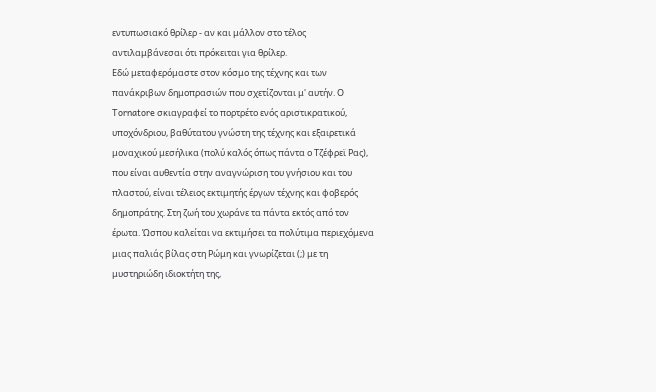εντυπωσιακό θρίλερ - αν και μάλλον στο τέλος αντιλαμβάνεσαι ότι πρόκειται για θρίλερ.
Εδώ μεταφερόμαστε στον κόσμο της τέχνης και των πανάκριβων δημοπρασιών που σχετίζονται μ' αυτήν. Ο Tornatore σκιαγραφεί το πορτρέτο ενός αριστικρατικού, υποχόνδριου, βαθύτατου γνώστη της τέχνης και εξαιρετικά μοναχικού μεσήλικα (πολύ καλός όπως πάντα ο Τζέφρεϊ Ρας), που είναι αυθεντία στην αναγνώριση του γνήσιου και του πλαστού, είναι τέλειος εκτιμητής έργων τέχνης και φοβερός δημοπράτης. Στη ζωή του χωράνε τα πάντα εκτός από τον έρωτα. Ώσπου καλείται να εκτιμήσει τα πολύτιμα περιεχόμενα μιας παλιάς βίλας στη Ρώμη και γνωρίζεται (;) με τη μυστηριώδη ιδιοκτήτη της,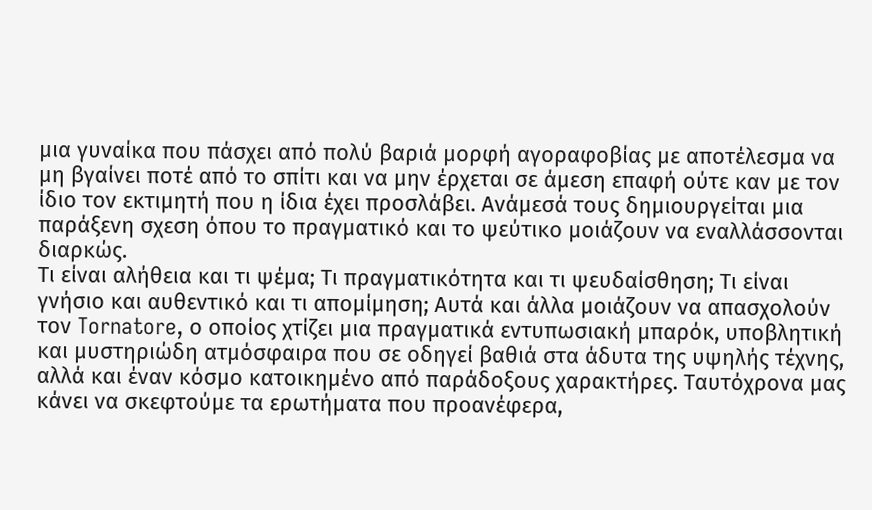μια γυναίκα που πάσχει από πολύ βαριά μορφή αγοραφοβίας με αποτέλεσμα να μη βγαίνει ποτέ από το σπίτι και να μην έρχεται σε άμεση επαφή ούτε καν με τον ίδιο τον εκτιμητή που η ίδια έχει προσλάβει. Ανάμεσά τους δημιουργείται μια παράξενη σχεση όπου το πραγματικό και το ψεύτικο μοιάζουν να εναλλάσσονται διαρκώς.
Τι είναι αλήθεια και τι ψέμα; Τι πραγματικότητα και τι ψευδαίσθηση; Τι είναι γνήσιο και αυθεντικό και τι απομίμηση; Αυτά και άλλα μοιάζουν να απασχολούν τον Tornatore, ο οποίος χτίζει μια πραγματικά εντυπωσιακή μπαρόκ, υποβλητική και μυστηριώδη ατμόσφαιρα που σε οδηγεί βαθιά στα άδυτα της υψηλής τέχνης, αλλά και έναν κόσμο κατοικημένο από παράδοξους χαρακτήρες. Ταυτόχρονα μας κάνει να σκεφτούμε τα ερωτήματα που προανέφερα,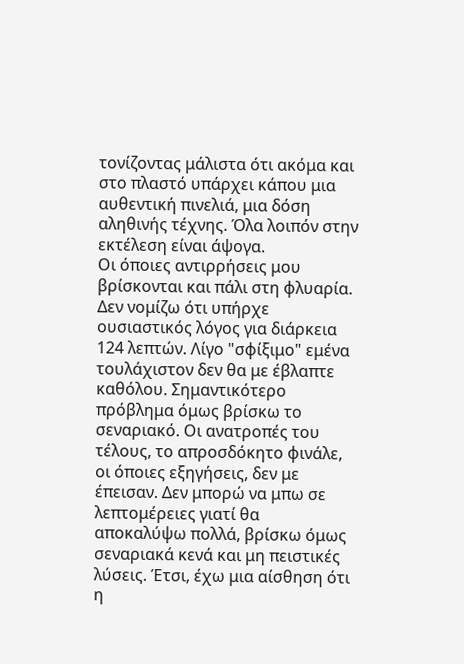τονίζοντας μάλιστα ότι ακόμα και στο πλαστό υπάρχει κάπου μια αυθεντική πινελιά, μια δόση αληθινής τέχνης. Όλα λοιπόν στην εκτέλεση είναι άψογα.
Οι όποιες αντιρρήσεις μου βρίσκονται και πάλι στη φλυαρία. Δεν νομίζω ότι υπήρχε ουσιαστικός λόγος για διάρκεια 124 λεπτών. Λίγο "σφίξιμο" εμένα τουλάχιστον δεν θα με έβλαπτε καθόλου. Σημαντικότερο πρόβλημα όμως βρίσκω το σεναριακό. Οι ανατροπές του τέλους, το απροσδόκητο φινάλε, οι όποιες εξηγήσεις, δεν με έπεισαν. Δεν μπορώ να μπω σε λεπτομέρειες γιατί θα αποκαλύψω πολλά, βρίσκω όμως σεναριακά κενά και μη πειστικές λύσεις. Έτσι, έχω μια αίσθηση ότι η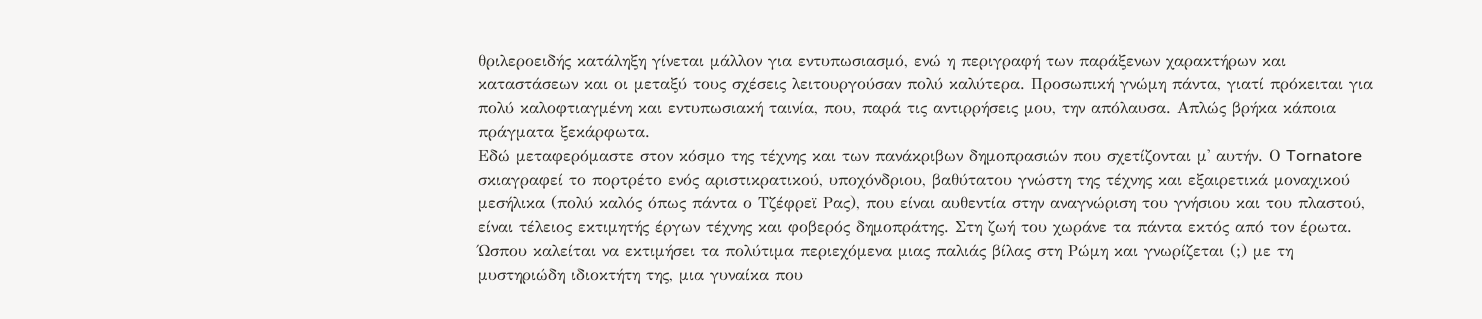θριλεροειδής κατάληξη γίνεται μάλλον για εντυπωσιασμό, ενώ η περιγραφή των παράξενων χαρακτήρων και καταστάσεων και οι μεταξύ τους σχέσεις λειτουργούσαν πολύ καλύτερα. Προσωπική γνώμη πάντα, γιατί πρόκειται για πολύ καλοφτιαγμένη και εντυπωσιακή ταινία, που, παρά τις αντιρρήσεις μου, την απόλαυσα. Απλώς βρήκα κάποια πράγματα ξεκάρφωτα.
Εδώ μεταφερόμαστε στον κόσμο της τέχνης και των πανάκριβων δημοπρασιών που σχετίζονται μ' αυτήν. Ο Tornatore σκιαγραφεί το πορτρέτο ενός αριστικρατικού, υποχόνδριου, βαθύτατου γνώστη της τέχνης και εξαιρετικά μοναχικού μεσήλικα (πολύ καλός όπως πάντα ο Τζέφρεϊ Ρας), που είναι αυθεντία στην αναγνώριση του γνήσιου και του πλαστού, είναι τέλειος εκτιμητής έργων τέχνης και φοβερός δημοπράτης. Στη ζωή του χωράνε τα πάντα εκτός από τον έρωτα. Ώσπου καλείται να εκτιμήσει τα πολύτιμα περιεχόμενα μιας παλιάς βίλας στη Ρώμη και γνωρίζεται (;) με τη μυστηριώδη ιδιοκτήτη της, μια γυναίκα που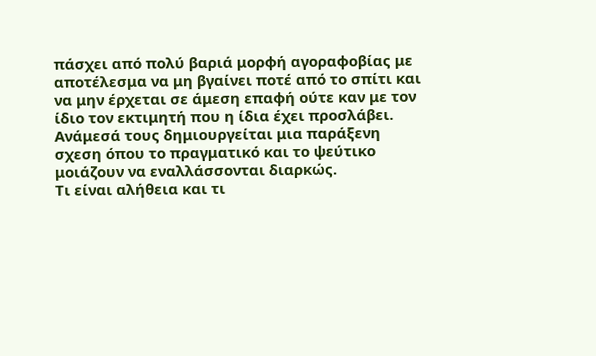πάσχει από πολύ βαριά μορφή αγοραφοβίας με αποτέλεσμα να μη βγαίνει ποτέ από το σπίτι και να μην έρχεται σε άμεση επαφή ούτε καν με τον ίδιο τον εκτιμητή που η ίδια έχει προσλάβει. Ανάμεσά τους δημιουργείται μια παράξενη σχεση όπου το πραγματικό και το ψεύτικο μοιάζουν να εναλλάσσονται διαρκώς.
Τι είναι αλήθεια και τι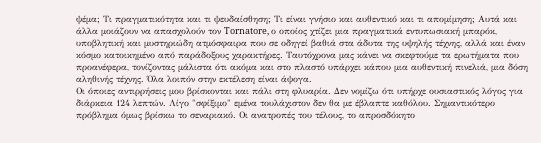ψέμα; Τι πραγματικότητα και τι ψευδαίσθηση; Τι είναι γνήσιο και αυθεντικό και τι απομίμηση; Αυτά και άλλα μοιάζουν να απασχολούν τον Tornatore, ο οποίος χτίζει μια πραγματικά εντυπωσιακή μπαρόκ, υποβλητική και μυστηριώδη ατμόσφαιρα που σε οδηγεί βαθιά στα άδυτα της υψηλής τέχνης, αλλά και έναν κόσμο κατοικημένο από παράδοξους χαρακτήρες. Ταυτόχρονα μας κάνει να σκεφτούμε τα ερωτήματα που προανέφερα, τονίζοντας μάλιστα ότι ακόμα και στο πλαστό υπάρχει κάπου μια αυθεντική πινελιά, μια δόση αληθινής τέχνης. Όλα λοιπόν στην εκτέλεση είναι άψογα.
Οι όποιες αντιρρήσεις μου βρίσκονται και πάλι στη φλυαρία. Δεν νομίζω ότι υπήρχε ουσιαστικός λόγος για διάρκεια 124 λεπτών. Λίγο "σφίξιμο" εμένα τουλάχιστον δεν θα με έβλαπτε καθόλου. Σημαντικότερο πρόβλημα όμως βρίσκω το σεναριακό. Οι ανατροπές του τέλους, το απροσδόκητο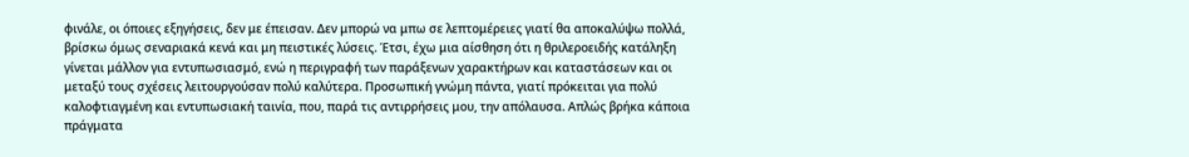φινάλε, οι όποιες εξηγήσεις, δεν με έπεισαν. Δεν μπορώ να μπω σε λεπτομέρειες γιατί θα αποκαλύψω πολλά, βρίσκω όμως σεναριακά κενά και μη πειστικές λύσεις. Έτσι, έχω μια αίσθηση ότι η θριλεροειδής κατάληξη γίνεται μάλλον για εντυπωσιασμό, ενώ η περιγραφή των παράξενων χαρακτήρων και καταστάσεων και οι μεταξύ τους σχέσεις λειτουργούσαν πολύ καλύτερα. Προσωπική γνώμη πάντα, γιατί πρόκειται για πολύ καλοφτιαγμένη και εντυπωσιακή ταινία, που, παρά τις αντιρρήσεις μου, την απόλαυσα. Απλώς βρήκα κάποια πράγματα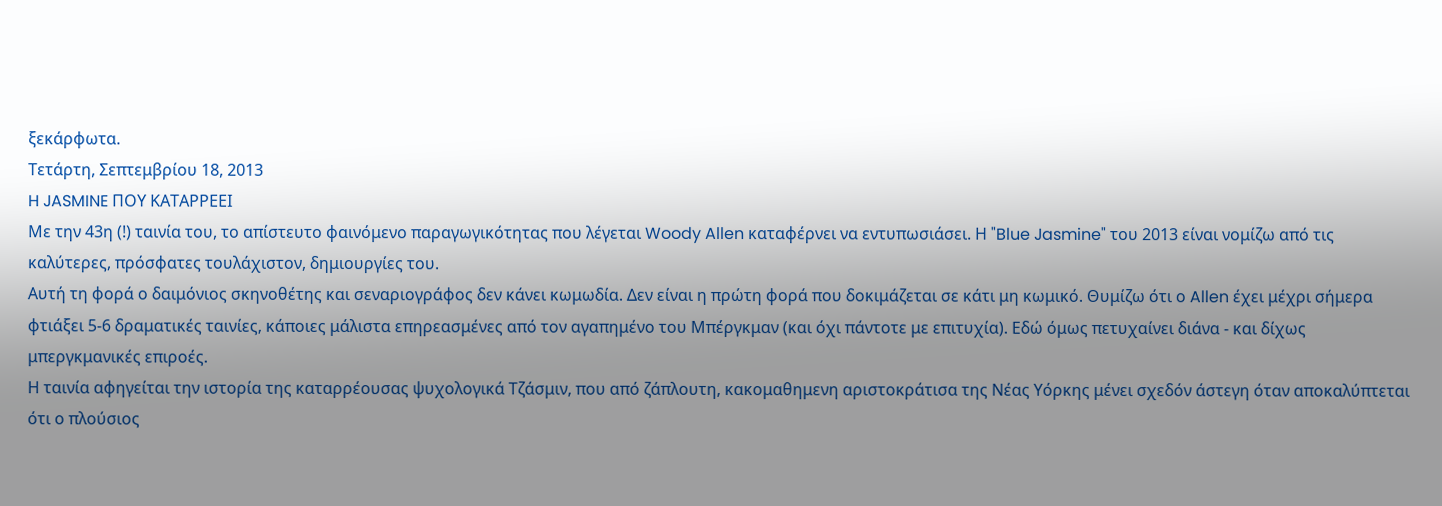ξεκάρφωτα.
Τετάρτη, Σεπτεμβρίου 18, 2013
H JASMINE ΠΟΥ ΚΑΤΑΡΡΕΕΙ
Με την 43η (!) ταινία του, το απίστευτο φαινόμενο παραγωγικότητας που λέγεται Woody Allen καταφέρνει να εντυπωσιάσει. Η "Blue Jasmine" του 2013 είναι νομίζω από τις καλύτερες, πρόσφατες τουλάχιστον, δημιουργίες του.
Αυτή τη φορά ο δαιμόνιος σκηνοθέτης και σεναριογράφος δεν κάνει κωμωδία. Δεν είναι η πρώτη φορά που δοκιμάζεται σε κάτι μη κωμικό. Θυμίζω ότι ο Allen έχει μέχρι σήμερα φτιάξει 5-6 δραματικές ταινίες, κάποιες μάλιστα επηρεασμένες από τον αγαπημένο του Μπέργκμαν (και όχι πάντοτε με επιτυχία). Εδώ όμως πετυχαίνει διάνα - και δίχως μπεργκμανικές επιροές.
Η ταινία αφηγείται την ιστορία της καταρρέουσας ψυχολογικά Τζάσμιν, που από ζάπλουτη, κακομαθημενη αριστοκράτισα της Νέας Υόρκης μένει σχεδόν άστεγη όταν αποκαλύπτεται ότι ο πλούσιος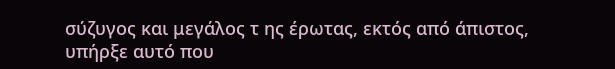σύζυγος και μεγάλος τ ης έρωτας, εκτός από άπιστος, υπήρξε αυτό που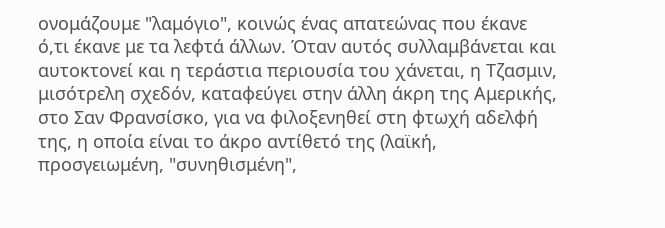ονομάζουμε "λαμόγιο", κοινώς ένας απατεώνας που έκανε ό,τι έκανε με τα λεφτά άλλων. Όταν αυτός συλλαμβάνεται και αυτοκτονεί και η τεράστια περιουσία του χάνεται, η Τζασμιν, μισότρελη σχεδόν, καταφεύγει στην άλλη άκρη της Αμερικής, στο Σαν Φρανσίσκο, για να φιλοξενηθεί στη φτωχή αδελφή της, η οποία είναι το άκρο αντίθετό της (λαϊκή, προσγειωμένη, "συνηθισμένη",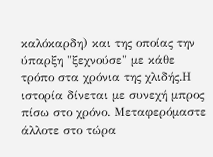καλόκαρδη) και της οποίας την ύπαρξη "ξεχνούσε" με κάθε τρόπο στα χρόνια της χλιδής.Η ιστορία δίνεται με συνεχή μπρος πίσω στο χρόνο. Μεταφερόμαστε άλλοτε στο τώρα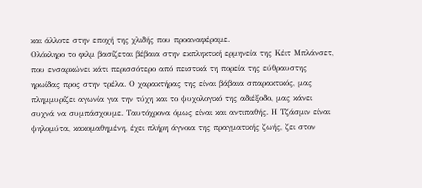και άλλοτε στην εποχή της χλιδής που προαναφέραμε.
Ολόκληρο το φιλμ βασίζεται βέβαια στην εκπληκτική ερμηνεία της Κέιτ Μπλάνσετ, που ενσαρκώνει κάτι περισσότερο από πειστικά τη πορεία της εύθραυστης ηρωίδας προς στην τρέλα. Ο χαρακτήρας της είναι βάβαια σπαρακτικός, μας πλημμυρίζει αγωνία για την τύχη και το ψυχολογικό της αδιέξοδο, μας κάνει συχνά να συμπάσχουμε. Ταυτόχρονα όμως είναι και αντιπαθής. Η Τζάσμιν είναι ψηλομύτα, κακομαθημένη, έχει πλήρη άγνοια της πραγματικής ζωής, ζει στον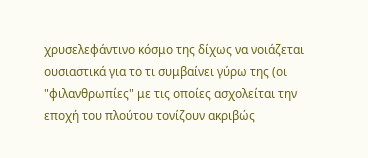χρυσελεφάντινο κόσμο της δίχως να νοιάζεται ουσιαστικά για το τι συμβαίνει γύρω της (οι "φιλανθρωπίες" με τις οποίες ασχολείται την εποχή του πλούτου τονίζουν ακριβώς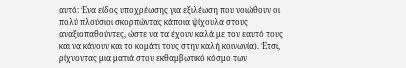αυτό: Ένα είδος υποχρέωσης για εξιλέωση που νοιώθουν οι πολύ πλούσιοι σκορπώντας κάποια ψίχουλα στους αναξιοπαθούντες, ώστε να τα έχουν καλά με τον εαυτό τους και να κάνουν και το κομάτι τους στην καλή κοινωνία). Έτσι, ρίχνοντας μια ματιά στον εκθαμβωτικό κόσμο των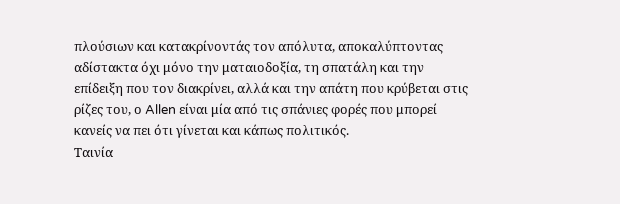πλούσιων και κατακρίνοντάς τον απόλυτα, αποκαλύπτοντας αδίστακτα όχι μόνο την ματαιοδοξία, τη σπατάλη και την επίδειξη που τον διακρίνει, αλλά και την απάτη που κρύβεται στις ρίζες του, ο Allen είναι μία από τις σπάνιες φορές που μπορεί κανείς να πει ότι γίνεται και κάπως πολιτικός.
Ταινία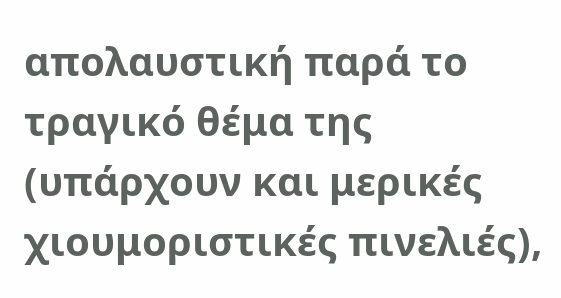απολαυστική παρά το τραγικό θέμα της (υπάρχουν και μερικές χιουμοριστικές πινελιές),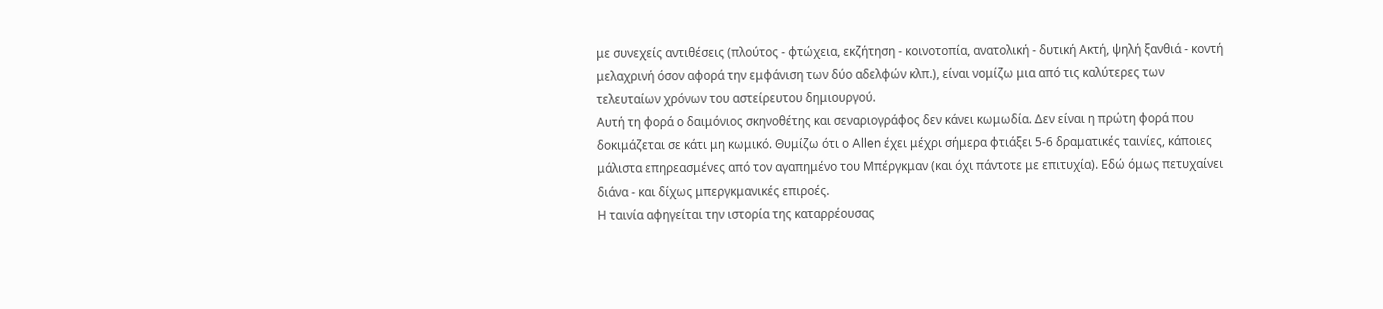με συνεχείς αντιθέσεις (πλούτος - φτώχεια, εκζήτηση - κοινοτοπία, ανατολική - δυτική Ακτή, ψηλή ξανθιά - κοντή μελαχρινή όσον αφορά την εμφάνιση των δύο αδελφών κλπ.), είναι νομίζω μια από τις καλύτερες των τελευταίων χρόνων του αστείρευτου δημιουργού.
Αυτή τη φορά ο δαιμόνιος σκηνοθέτης και σεναριογράφος δεν κάνει κωμωδία. Δεν είναι η πρώτη φορά που δοκιμάζεται σε κάτι μη κωμικό. Θυμίζω ότι ο Allen έχει μέχρι σήμερα φτιάξει 5-6 δραματικές ταινίες, κάποιες μάλιστα επηρεασμένες από τον αγαπημένο του Μπέργκμαν (και όχι πάντοτε με επιτυχία). Εδώ όμως πετυχαίνει διάνα - και δίχως μπεργκμανικές επιροές.
Η ταινία αφηγείται την ιστορία της καταρρέουσας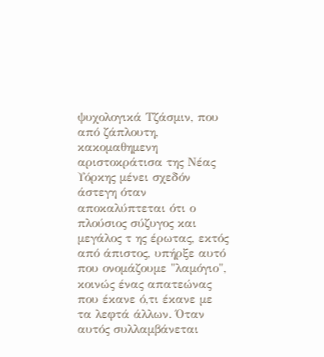ψυχολογικά Τζάσμιν, που από ζάπλουτη, κακομαθημενη αριστοκράτισα της Νέας Υόρκης μένει σχεδόν άστεγη όταν αποκαλύπτεται ότι ο πλούσιος σύζυγος και μεγάλος τ ης έρωτας, εκτός από άπιστος, υπήρξε αυτό που ονομάζουμε "λαμόγιο", κοινώς ένας απατεώνας που έκανε ό,τι έκανε με τα λεφτά άλλων. Όταν αυτός συλλαμβάνεται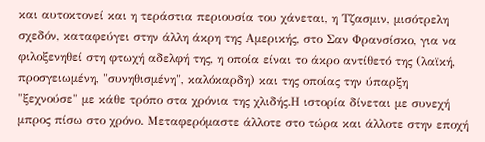και αυτοκτονεί και η τεράστια περιουσία του χάνεται, η Τζασμιν, μισότρελη σχεδόν, καταφεύγει στην άλλη άκρη της Αμερικής, στο Σαν Φρανσίσκο, για να φιλοξενηθεί στη φτωχή αδελφή της, η οποία είναι το άκρο αντίθετό της (λαϊκή, προσγειωμένη, "συνηθισμένη", καλόκαρδη) και της οποίας την ύπαρξη "ξεχνούσε" με κάθε τρόπο στα χρόνια της χλιδής.Η ιστορία δίνεται με συνεχή μπρος πίσω στο χρόνο. Μεταφερόμαστε άλλοτε στο τώρα και άλλοτε στην εποχή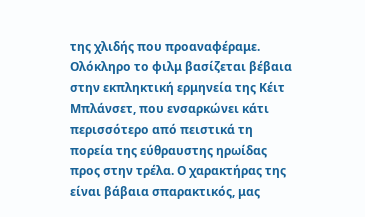της χλιδής που προαναφέραμε.
Ολόκληρο το φιλμ βασίζεται βέβαια στην εκπληκτική ερμηνεία της Κέιτ Μπλάνσετ, που ενσαρκώνει κάτι περισσότερο από πειστικά τη πορεία της εύθραυστης ηρωίδας προς στην τρέλα. Ο χαρακτήρας της είναι βάβαια σπαρακτικός, μας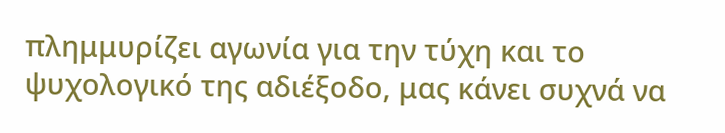πλημμυρίζει αγωνία για την τύχη και το ψυχολογικό της αδιέξοδο, μας κάνει συχνά να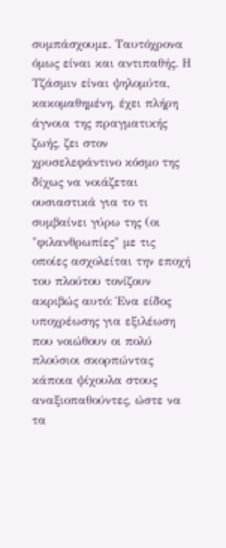συμπάσχουμε. Ταυτόχρονα όμως είναι και αντιπαθής. Η Τζάσμιν είναι ψηλομύτα, κακομαθημένη, έχει πλήρη άγνοια της πραγματικής ζωής, ζει στον χρυσελεφάντινο κόσμο της δίχως να νοιάζεται ουσιαστικά για το τι συμβαίνει γύρω της (οι "φιλανθρωπίες" με τις οποίες ασχολείται την εποχή του πλούτου τονίζουν ακριβώς αυτό: Ένα είδος υποχρέωσης για εξιλέωση που νοιώθουν οι πολύ πλούσιοι σκορπώντας κάποια ψίχουλα στους αναξιοπαθούντες, ώστε να τα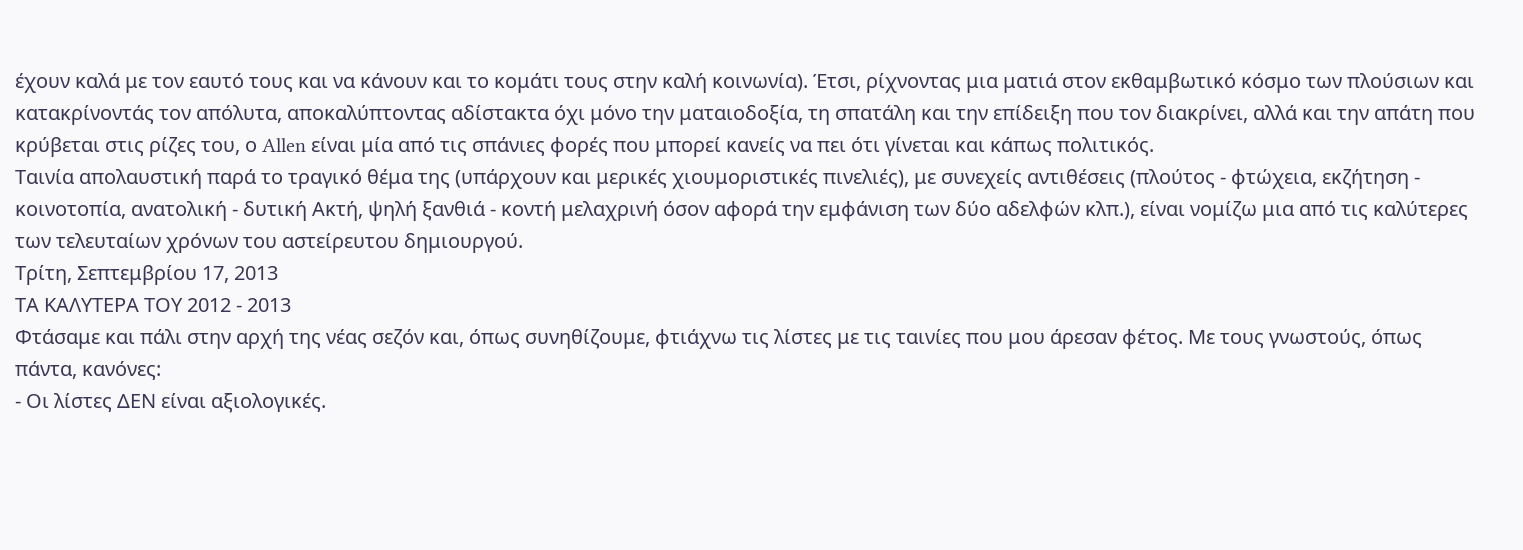έχουν καλά με τον εαυτό τους και να κάνουν και το κομάτι τους στην καλή κοινωνία). Έτσι, ρίχνοντας μια ματιά στον εκθαμβωτικό κόσμο των πλούσιων και κατακρίνοντάς τον απόλυτα, αποκαλύπτοντας αδίστακτα όχι μόνο την ματαιοδοξία, τη σπατάλη και την επίδειξη που τον διακρίνει, αλλά και την απάτη που κρύβεται στις ρίζες του, ο Allen είναι μία από τις σπάνιες φορές που μπορεί κανείς να πει ότι γίνεται και κάπως πολιτικός.
Ταινία απολαυστική παρά το τραγικό θέμα της (υπάρχουν και μερικές χιουμοριστικές πινελιές), με συνεχείς αντιθέσεις (πλούτος - φτώχεια, εκζήτηση - κοινοτοπία, ανατολική - δυτική Ακτή, ψηλή ξανθιά - κοντή μελαχρινή όσον αφορά την εμφάνιση των δύο αδελφών κλπ.), είναι νομίζω μια από τις καλύτερες των τελευταίων χρόνων του αστείρευτου δημιουργού.
Τρίτη, Σεπτεμβρίου 17, 2013
ΤΑ ΚΑΛΥΤΕΡΑ ΤΟΥ 2012 - 2013
Φτάσαμε και πάλι στην αρχή της νέας σεζόν και, όπως συνηθίζουμε, φτιάχνω τις λίστες με τις ταινίες που μου άρεσαν φέτος. Με τους γνωστούς, όπως πάντα, κανόνες:
- Οι λίστες ΔΕΝ είναι αξιολογικές.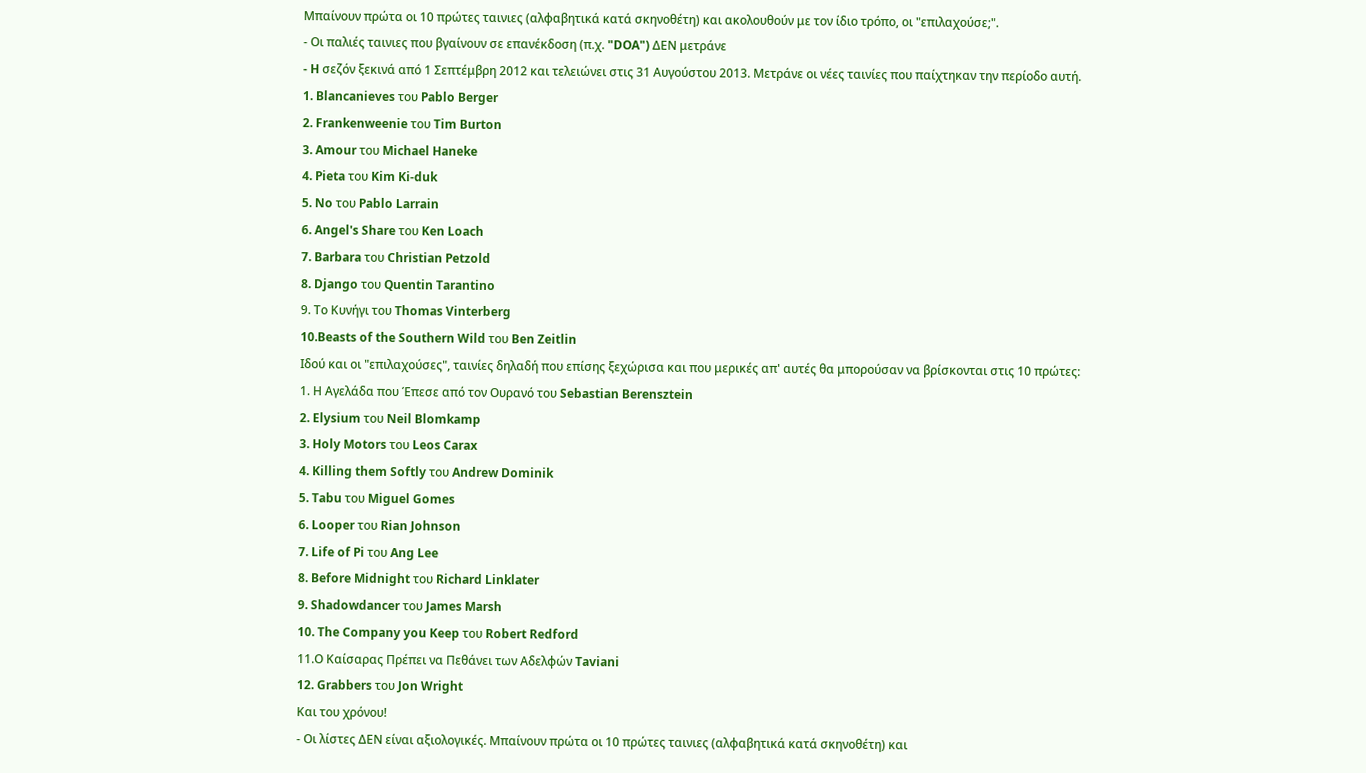Μπαίνουν πρώτα οι 10 πρώτες ταινιες (αλφαβητικά κατά σκηνοθέτη) και ακολουθούν με τον ίδιο τρόπο, οι "επιλαχούσε;".
- Οι παλιές ταινιες που βγαίνουν σε επανέκδοση (π.χ. "DOA") ΔΕΝ μετράνε
- H σεζόν ξεκινά από 1 Σεπτέμβρη 2012 και τελειώνει στις 31 Αυγούστου 2013. Μετράνε οι νέες ταινίες που παίχτηκαν την περίοδο αυτή.
1. Blancanieves του Pablo Berger
2. Frankenweenie του Tim Burton
3. Amour του Michael Haneke
4. Pieta του Kim Ki-duk
5. No του Pablo Larrain
6. Angel's Share του Ken Loach
7. Barbara του Christian Petzold
8. Django του Quentin Tarantino
9. Το Κυνήγι του Thomas Vinterberg
10.Beasts of the Southern Wild του Ben Zeitlin
Ιδού και οι "επιλαχούσες", ταινίες δηλαδή που επίσης ξεχώρισα και που μερικές απ' αυτές θα μπορούσαν να βρίσκονται στις 10 πρώτες:
1. Η Αγελάδα που Έπεσε από τον Ουρανό του Sebastian Berensztein
2. Elysium του Neil Blomkamp
3. Holy Motors του Leos Carax
4. Killing them Softly του Andrew Dominik
5. Tabu του Miguel Gomes
6. Looper του Rian Johnson
7. Life of Pi του Ang Lee
8. Before Midnight του Richard Linklater
9. Shadowdancer του James Marsh
10. The Company you Keep του Robert Redford
11.Ο Καίσαρας Πρέπει να Πεθάνει των Αδελφών Taviani
12. Grabbers του Jon Wright
Και του χρόνου!
- Οι λίστες ΔΕΝ είναι αξιολογικές. Μπαίνουν πρώτα οι 10 πρώτες ταινιες (αλφαβητικά κατά σκηνοθέτη) και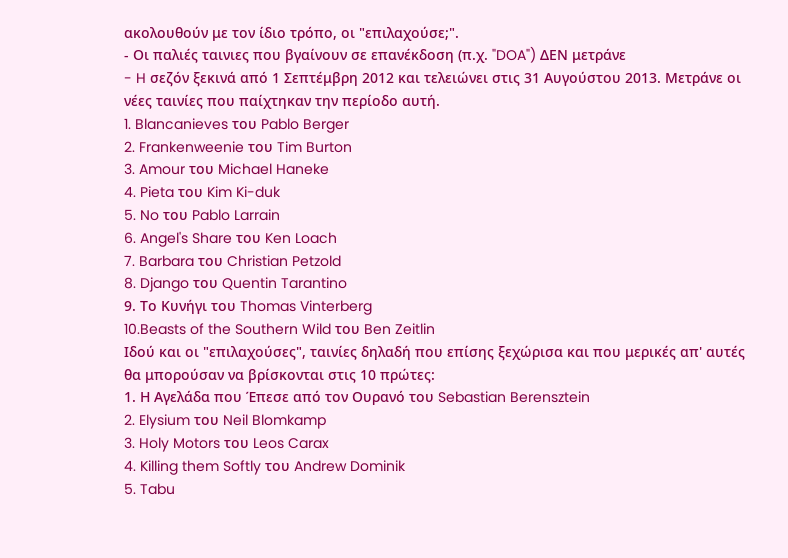ακολουθούν με τον ίδιο τρόπο, οι "επιλαχούσε;".
- Οι παλιές ταινιες που βγαίνουν σε επανέκδοση (π.χ. "DOA") ΔΕΝ μετράνε
- H σεζόν ξεκινά από 1 Σεπτέμβρη 2012 και τελειώνει στις 31 Αυγούστου 2013. Μετράνε οι νέες ταινίες που παίχτηκαν την περίοδο αυτή.
1. Blancanieves του Pablo Berger
2. Frankenweenie του Tim Burton
3. Amour του Michael Haneke
4. Pieta του Kim Ki-duk
5. No του Pablo Larrain
6. Angel's Share του Ken Loach
7. Barbara του Christian Petzold
8. Django του Quentin Tarantino
9. Το Κυνήγι του Thomas Vinterberg
10.Beasts of the Southern Wild του Ben Zeitlin
Ιδού και οι "επιλαχούσες", ταινίες δηλαδή που επίσης ξεχώρισα και που μερικές απ' αυτές θα μπορούσαν να βρίσκονται στις 10 πρώτες:
1. Η Αγελάδα που Έπεσε από τον Ουρανό του Sebastian Berensztein
2. Elysium του Neil Blomkamp
3. Holy Motors του Leos Carax
4. Killing them Softly του Andrew Dominik
5. Tabu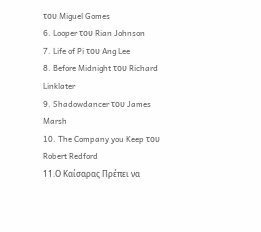του Miguel Gomes
6. Looper του Rian Johnson
7. Life of Pi του Ang Lee
8. Before Midnight του Richard Linklater
9. Shadowdancer του James Marsh
10. The Company you Keep του Robert Redford
11.Ο Καίσαρας Πρέπει να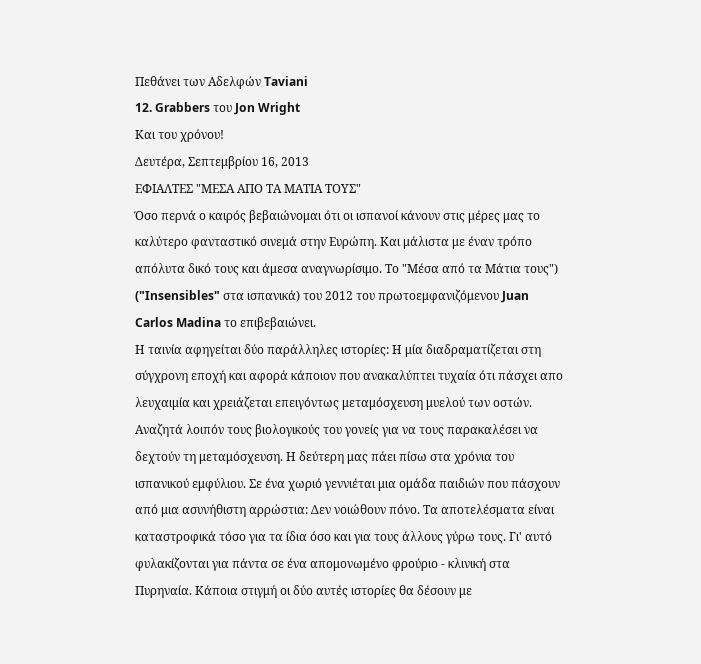Πεθάνει των Αδελφών Taviani
12. Grabbers του Jon Wright
Και του χρόνου!
Δευτέρα, Σεπτεμβρίου 16, 2013
ΕΦΙΑΛΤΕΣ "ΜΕΣΑ ΑΠΟ ΤΑ ΜΑΤΙΑ ΤΟΥΣ"
Όσο περνά ο καιρός βεβαιώνομαι ότι οι ισπανοί κάνουν στις μέρες μας το καλύτερο φανταστικό σινεμά στην Ευρώπη. Και μάλιστα με έναν τρόπο απόλυτα δικό τους και άμεσα αναγνωρίσιμο. Το "Μέσα από τα Μάτια τους") ("Insensibles" στα ισπανικά) του 2012 του πρωτοεμφανιζόμενου Juan Carlos Madina το επιβεβαιώνει.
Η ταινία αφηγείται δύο παράλληλες ιστορίες: Η μία διαδραματίζεται στη σύγχρονη εποχή και αφορά κάποιον που ανακαλύπτει τυχαία ότι πάσχει απο λευχαιμία και χρειάζεται επειγόντως μεταμόσχευση μυελού των οστών. Αναζητά λοιπόν τους βιολογικούς του γονείς για να τους παρακαλέσει να δεχτούν τη μεταμόσχευση. Η δεύτερη μας πάει πίσω στα χρόνια του ισπανικού εμφύλιου. Σε ένα χωριό γεννιέται μια ομάδα παιδιών που πάσχουν από μια ασυνήθιστη αρρώστια: Δεν νοιώθουν πόνο. Τα αποτελέσματα είναι καταστροφικά τόσο για τα ίδια όσο και για τους άλλους γύρω τους. Γι' αυτό φυλακίζονται για πάντα σε ένα απομονωμένο φρούριο - κλινική στα Πυρηναία. Κάποια στιγμή οι δύο αυτές ιστορίες θα δέσουν με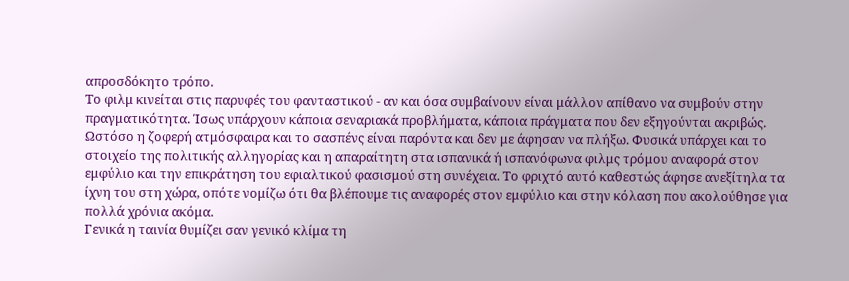απροσδόκητο τρόπο.
Το φιλμ κινείται στις παρυφές του φανταστικού - αν και όσα συμβαίνουν είναι μάλλον απίθανο να συμβούν στην πραγματικότητα. Ίσως υπάρχουν κάποια σεναριακά προβλήματα, κάποια πράγματα που δεν εξηγούνται ακριβώς. Ωστόσο η ζοφερή ατμόσφαιρα και το σασπένς είναι παρόντα και δεν με άφησαν να πλήξω. Φυσικά υπάρχει και το στοιχείο της πολιτικής αλληγορίας και η απαραίτητη στα ισπανικά ή ισπανόφωνα φιλμς τρόμου αναφορά στον εμφύλιο και την επικράτηση του εφιαλτικού φασισμού στη συνέχεια. Το φριχτό αυτό καθεστώς άφησε ανεξίτηλα τα ίχνη του στη χώρα, οπότε νομίζω ότι θα βλέπουμε τις αναφορές στον εμφύλιο και στην κόλαση που ακολούθησε για πολλά χρόνια ακόμα.
Γενικά η ταινία θυμίζει σαν γενικό κλίμα τη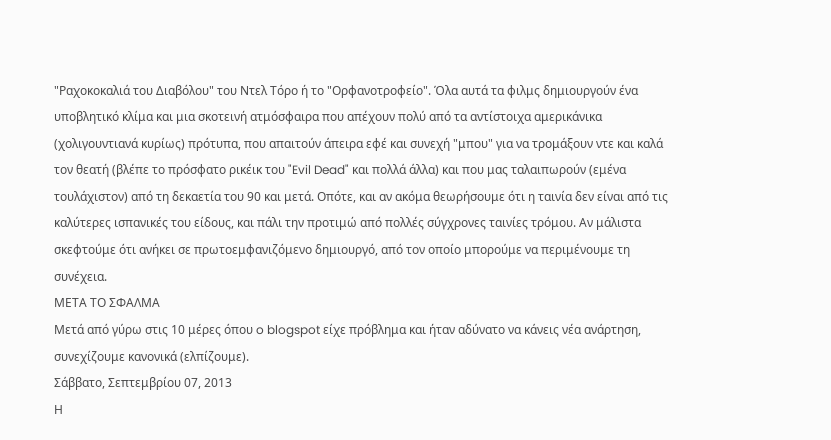"Ραχοκοκαλιά του Διαβόλου" του Ντελ Τόρο ή το "Ορφανοτροφείο". Όλα αυτά τα φιλμς δημιουργούν ένα υποβλητικό κλίμα και μια σκοτεινή ατμόσφαιρα που απέχουν πολύ από τα αντίστοιχα αμερικάνικα (χολιγουντιανά κυρίως) πρότυπα, που απαιτούν άπειρα εφέ και συνεχή "μπου" για να τρομάξουν ντε και καλά τον θεατή (βλέπε το πρόσφατο ρικέικ του "Evil Dead" και πολλά άλλα) και που μας ταλαιπωρούν (εμένα τουλάχιστον) από τη δεκαετία του 90 και μετά. Οπότε, και αν ακόμα θεωρήσουμε ότι η ταινία δεν είναι από τις καλύτερες ισπανικές του είδους, και πάλι την προτιμώ από πολλές σύγχρονες ταινίες τρόμου. Αν μάλιστα σκεφτούμε ότι ανήκει σε πρωτοεμφανιζόμενο δημιουργό, από τον οποίο μπορούμε να περιμένουμε τη συνέχεια.
ΜΕΤΑ ΤΟ ΣΦΑΛΜΑ
Μετά από γύρω στις 10 μέρες όπου o blogspot είχε πρόβλημα και ήταν αδύνατο να κάνεις νέα ανάρτηση, συνεχίζουμε κανονικά (ελπίζουμε).
Σάββατο, Σεπτεμβρίου 07, 2013
Η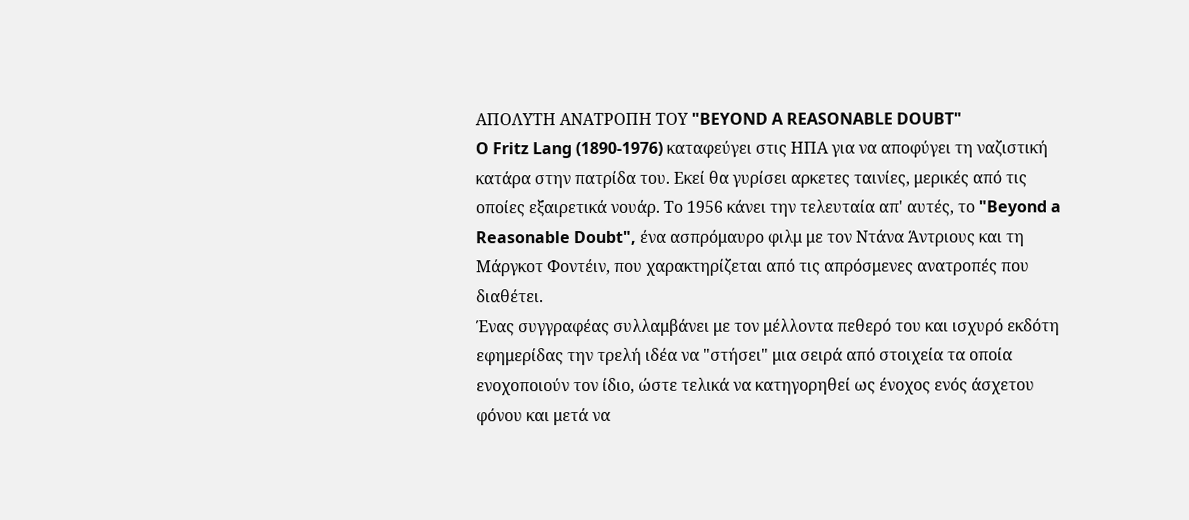ΑΠΟΛΥΤΗ ΑΝΑΤΡΟΠΗ ΤΟΥ "BEYOND A REASONABLE DOUBT"
O Fritz Lang (1890-1976) καταφεύγει στις ΗΠΑ για να αποφύγει τη ναζιστική κατάρα στην πατρίδα του. Εκεί θα γυρίσει αρκετες ταινίες, μερικές από τις οποίες εξαιρετικά νουάρ. Το 1956 κάνει την τελευταία απ' αυτές, το "Beyond a Reasonable Doubt", ένα ασπρόμαυρο φιλμ με τον Ντάνα Άντριους και τη Μάργκοτ Φοντέιν, που χαρακτηρίζεται από τις απρόσμενες ανατροπές που διαθέτει.
Ένας συγγραφέας συλλαμβάνει με τον μέλλοντα πεθερό του και ισχυρό εκδότη εφημερίδας την τρελή ιδέα να "στήσει" μια σειρά από στοιχεία τα οποία ενοχοποιούν τον ίδιο, ώστε τελικά να κατηγορηθεί ως ένοχος ενός άσχετου φόνου και μετά να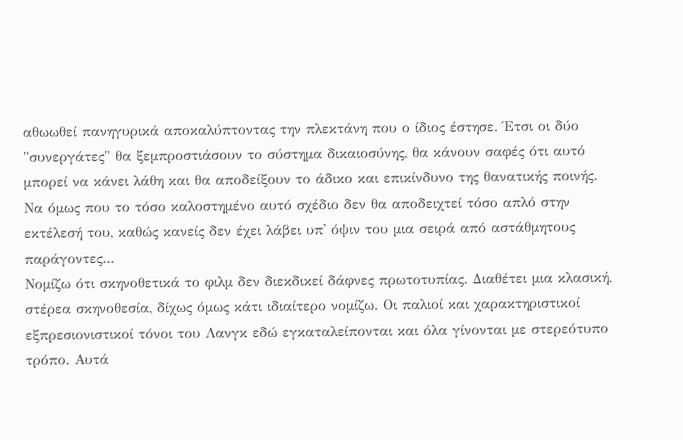αθωωθεί πανηγυρικά αποκαλύπτοντας την πλεκτάνη που ο ίδιος έστησε. Έτσι οι δύο "συνεργάτες" θα ξεμπροστιάσουν το σύστημα δικαιοσύνης, θα κάνουν σαφές ότι αυτό μπορεί να κάνει λάθη και θα αποδείξουν το άδικο και επικίνδυνο της θανατικής ποινής. Να όμως που το τόσο καλοστημένο αυτό σχέδιο δεν θα αποδειχτεί τόσο απλό στην εκτέλεσή του, καθώς κανείς δεν έχει λάβει υπ' όψιν του μια σειρά από αστάθμητους παράγοντες...
Νομίζω ότι σκηνοθετικά το φιλμ δεν διεκδικεί δάφνες πρωτοτυπίας. Διαθέτει μια κλασική, στέρεα σκηνοθεσία, δίχως όμως κάτι ιδιαίτερο νομίζω. Οι παλιοί και χαρακτηριστικοί εξπρεσιονιστικοί τόνοι του Λανγκ εδώ εγκαταλείπονται και όλα γίνονται με στερεότυπο τρόπο. Αυτά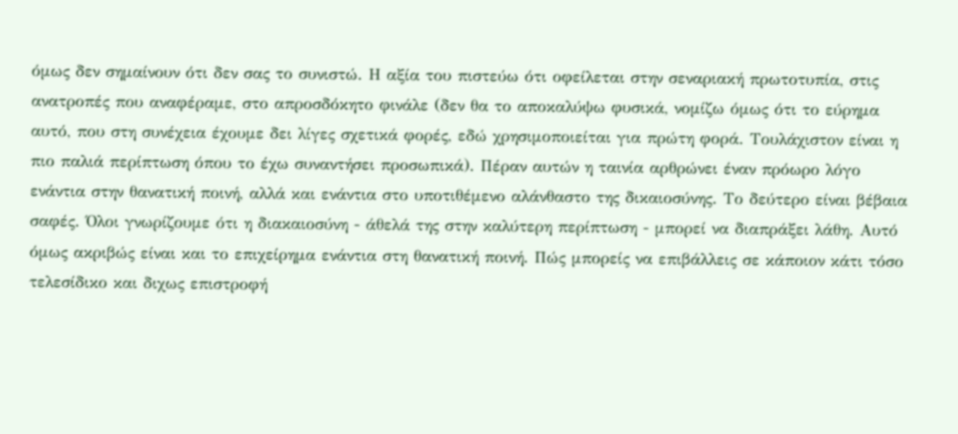όμως δεν σημαίνουν ότι δεν σας το συνιστώ. Η αξία του πιστεύω ότι οφείλεται στην σεναριακή πρωτοτυπία, στις ανατροπές που αναφέραμε, στο απροσδόκητο φινάλε (δεν θα το αποκαλύψω φυσικά, νομίζω όμως ότι το εύρημα αυτό, που στη συνέχεια έχουμε δει λίγες σχετικά φορές, εδώ χρησιμοποιείται για πρώτη φορά. Τουλάχιστον είναι η πιο παλιά περίπτωση όπου το έχω συναντήσει προσωπικά). Πέραν αυτών η ταινία αρθρώνει έναν πρόωρο λόγο ενάντια στην θανατική ποινή, αλλά και ενάντια στο υποτιθέμενο αλάνθαστο της δικαιοσύνης. Το δεύτερο είναι βέβαια σαφές. Όλοι γνωρίζουμε ότι η διακαιοσύνη - άθελά της στην καλύτερη περίπτωση - μπορεί να διαπράξει λάθη. Αυτό όμως ακριβώς είναι και το επιχείρημα ενάντια στη θανατική ποινή. Πώς μπορείς να επιβάλλεις σε κάποιον κάτι τόσο τελεσίδικο και διχως επιστροφή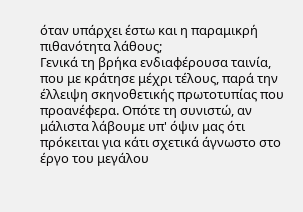όταν υπάρχει έστω και η παραμικρή πιθανότητα λάθους;
Γενικά τη βρήκα ενδιαφέρουσα ταινία, που με κράτησε μέχρι τέλους, παρά την έλλειψη σκηνοθετικής πρωτοτυπίας που προανέφερα. Οπότε τη συνιστώ, αν μάλιστα λάβουμε υπ' όψιν μας ότι πρόκειται για κάτι σχετικά άγνωστο στο έργο του μεγάλου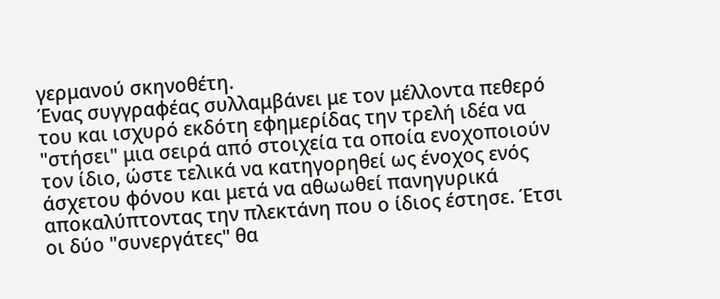γερμανού σκηνοθέτη.
Ένας συγγραφέας συλλαμβάνει με τον μέλλοντα πεθερό του και ισχυρό εκδότη εφημερίδας την τρελή ιδέα να "στήσει" μια σειρά από στοιχεία τα οποία ενοχοποιούν τον ίδιο, ώστε τελικά να κατηγορηθεί ως ένοχος ενός άσχετου φόνου και μετά να αθωωθεί πανηγυρικά αποκαλύπτοντας την πλεκτάνη που ο ίδιος έστησε. Έτσι οι δύο "συνεργάτες" θα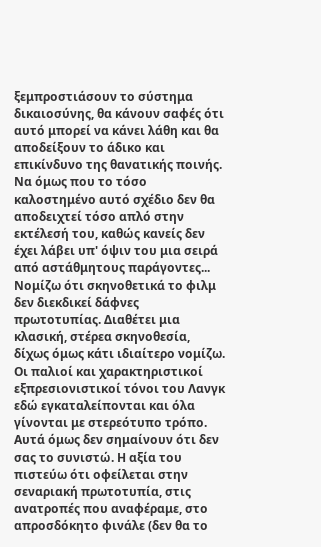ξεμπροστιάσουν το σύστημα δικαιοσύνης, θα κάνουν σαφές ότι αυτό μπορεί να κάνει λάθη και θα αποδείξουν το άδικο και επικίνδυνο της θανατικής ποινής. Να όμως που το τόσο καλοστημένο αυτό σχέδιο δεν θα αποδειχτεί τόσο απλό στην εκτέλεσή του, καθώς κανείς δεν έχει λάβει υπ' όψιν του μια σειρά από αστάθμητους παράγοντες...
Νομίζω ότι σκηνοθετικά το φιλμ δεν διεκδικεί δάφνες πρωτοτυπίας. Διαθέτει μια κλασική, στέρεα σκηνοθεσία, δίχως όμως κάτι ιδιαίτερο νομίζω. Οι παλιοί και χαρακτηριστικοί εξπρεσιονιστικοί τόνοι του Λανγκ εδώ εγκαταλείπονται και όλα γίνονται με στερεότυπο τρόπο. Αυτά όμως δεν σημαίνουν ότι δεν σας το συνιστώ. Η αξία του πιστεύω ότι οφείλεται στην σεναριακή πρωτοτυπία, στις ανατροπές που αναφέραμε, στο απροσδόκητο φινάλε (δεν θα το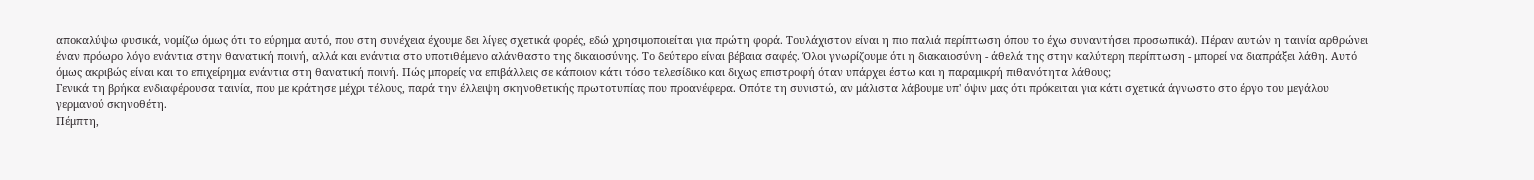αποκαλύψω φυσικά, νομίζω όμως ότι το εύρημα αυτό, που στη συνέχεια έχουμε δει λίγες σχετικά φορές, εδώ χρησιμοποιείται για πρώτη φορά. Τουλάχιστον είναι η πιο παλιά περίπτωση όπου το έχω συναντήσει προσωπικά). Πέραν αυτών η ταινία αρθρώνει έναν πρόωρο λόγο ενάντια στην θανατική ποινή, αλλά και ενάντια στο υποτιθέμενο αλάνθαστο της δικαιοσύνης. Το δεύτερο είναι βέβαια σαφές. Όλοι γνωρίζουμε ότι η διακαιοσύνη - άθελά της στην καλύτερη περίπτωση - μπορεί να διαπράξει λάθη. Αυτό όμως ακριβώς είναι και το επιχείρημα ενάντια στη θανατική ποινή. Πώς μπορείς να επιβάλλεις σε κάποιον κάτι τόσο τελεσίδικο και διχως επιστροφή όταν υπάρχει έστω και η παραμικρή πιθανότητα λάθους;
Γενικά τη βρήκα ενδιαφέρουσα ταινία, που με κράτησε μέχρι τέλους, παρά την έλλειψη σκηνοθετικής πρωτοτυπίας που προανέφερα. Οπότε τη συνιστώ, αν μάλιστα λάβουμε υπ' όψιν μας ότι πρόκειται για κάτι σχετικά άγνωστο στο έργο του μεγάλου γερμανού σκηνοθέτη.
Πέμπτη,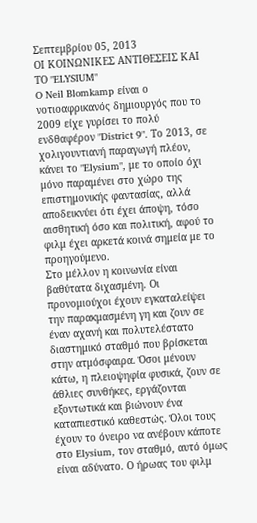Σεπτεμβρίου 05, 2013
ΟΙ ΚΟΙΝΩΝΙΚΕΣ ΑΝΤΙΘΕΣΕΙΣ ΚΑΙ ΤΟ "ELYSIUM"
O Neil Blomkamp είναι ο νοτιοαφρικανός δημιουργός που το 2009 είχε γυρίσει το πολύ ενδθαφέρον "District 9". Το 2013, σε χολιγουντιανή παραγωγή πλέον, κάνει το "Elysium", με το οποίο όχι μόνο παραμένει στο χώρο της επιστημονικής φαντασίας, αλλά αποδεικνύει ότι έχει άποψη, τόσο αισθητική όσο και πολιτική, αφού το φιλμ έχει αρκετά κοινά σημεία με το προηγούμενο.
Στο μέλλον η κοινωνία είναι βαθύτατα διχασμένη. Οι προνομιούχοι έχουν εγκαταλείψει την παρακμασμένη γη και ζουν σε έναν αχανή και πολυτελέστατο διαστημικό σταθμό που βρίσκεται στην ατμόσφαιρα. Όσοι μένουν κάτω, η πλειοψηφία φυσικά, ζουν σε άθλιες συνθήκες, εργάζονται εξοντωτικά και βιώνουν ένα καταπιεστικό καθεστώς. Όλοι τους έχουν το όνειρο να ανέβουν κάποτε στο Elysium, τον σταθμό, αυτό όμως είναι αδύνατο. Ο ήρωας του φιλμ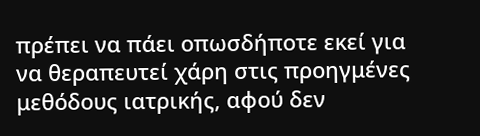πρέπει να πάει οπωσδήποτε εκεί για να θεραπευτεί χάρη στις προηγμένες μεθόδους ιατρικής, αφού δεν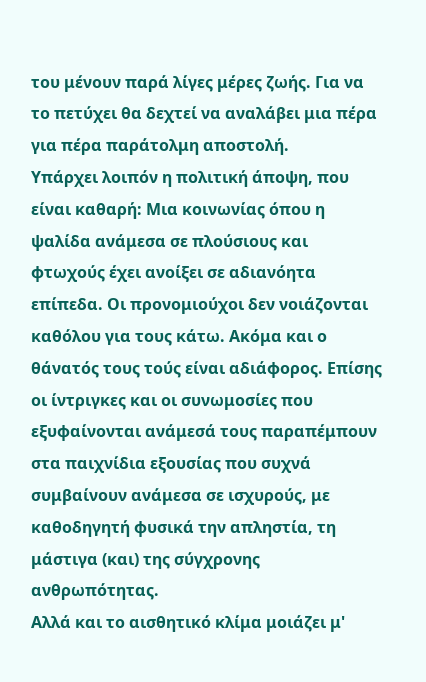του μένουν παρά λίγες μέρες ζωής. Για να το πετύχει θα δεχτεί να αναλάβει μια πέρα για πέρα παράτολμη αποστολή.
Υπάρχει λοιπόν η πολιτική άποψη, που είναι καθαρή: Μια κοινωνίας όπου η ψαλίδα ανάμεσα σε πλούσιους και φτωχούς έχει ανοίξει σε αδιανόητα επίπεδα. Οι προνομιούχοι δεν νοιάζονται καθόλου για τους κάτω. Ακόμα και ο θάνατός τους τούς είναι αδιάφορος. Επίσης οι ίντριγκες και οι συνωμοσίες που εξυφαίνονται ανάμεσά τους παραπέμπουν στα παιχνίδια εξουσίας που συχνά συμβαίνουν ανάμεσα σε ισχυρούς, με καθοδηγητή φυσικά την απληστία, τη μάστιγα (και) της σύγχρονης ανθρωπότητας.
Αλλά και το αισθητικό κλίμα μοιάζει μ'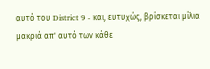αυτό του District 9 - και, ευτυχώς, βρίσκεται μίλια μακριά απ' αυτό των κάθε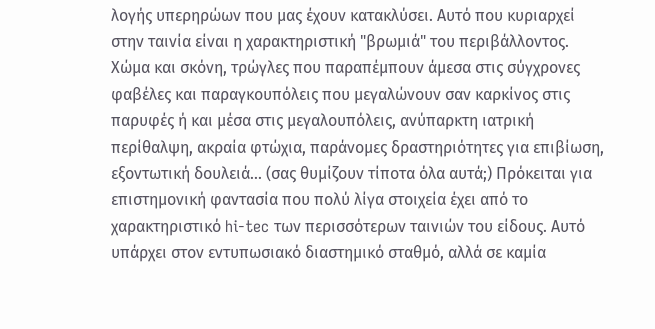λογής υπερηρώων που μας έχουν κατακλύσει. Αυτό που κυριαρχεί στην ταινία είναι η χαρακτηριστική "βρωμιά" του περιβάλλοντος. Χώμα και σκόνη, τρώγλες που παραπέμπουν άμεσα στις σύγχρονες φαβέλες και παραγκουπόλεις που μεγαλώνουν σαν καρκίνος στις παρυφές ή και μέσα στις μεγαλουπόλεις, ανύπαρκτη ιατρική περίθαλψη, ακραία φτώχια, παράνομες δραστηριότητες για επιβίωση, εξοντωτική δουλειά... (σας θυμίζουν τίποτα όλα αυτά;) Πρόκειται για επιστημονική φαντασία που πολύ λίγα στοιχεία έχει από το χαρακτηριστικό hi-tec των περισσότερων ταινιών του είδους. Αυτό υπάρχει στον εντυπωσιακό διαστημικό σταθμό, αλλά σε καμία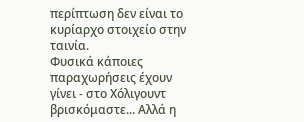περίπτωση δεν είναι το κυρίαρχο στοιχείο στην ταινία.
Φυσικά κάποιες παραχωρήσεις έχουν γίνει - στο Χόλιγουντ βρισκόμαστε... Αλλά η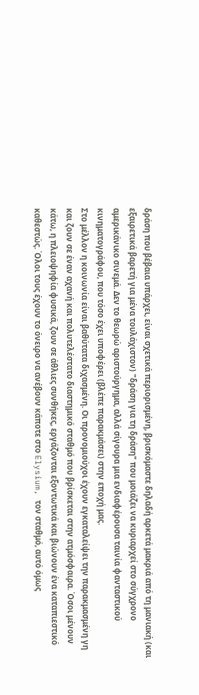δράση που βέβαια υπάρχει, είναι σχετικά περιορισμένη, βρισκόμαστε δηλαδή αρκετά μακριά από τη μανιακή (και εξαιρετικά βαρετή για μένα τουλάχιστον) "δράση για τη δράση" που μοιάζει να κυριαρχεί στο σύγχρονο αμερικάνικο σινεμά. Δεν το θεωρώ αριστούργημα, αλλά σίγουρα μια ενδιαφέρουσα ταινία φανταστικού κινηματογράφου, που τόσο έχει υποφέρει (βλέπε παρακμάσει) στην εποχή μας.
Στο μέλλον η κοινωνία είναι βαθύτατα διχασμένη. Οι προνομιούχοι έχουν εγκαταλείψει την παρακμασμένη γη και ζουν σε έναν αχανή και πολυτελέστατο διαστημικό σταθμό που βρίσκεται στην ατμόσφαιρα. Όσοι μένουν κάτω, η πλειοψηφία φυσικά, ζουν σε άθλιες συνθήκες, εργάζονται εξοντωτικά και βιώνουν ένα καταπιεστικό καθεστώς. Όλοι τους έχουν το όνειρο να ανέβουν κάποτε στο Elysium, τον σταθμό, αυτό όμως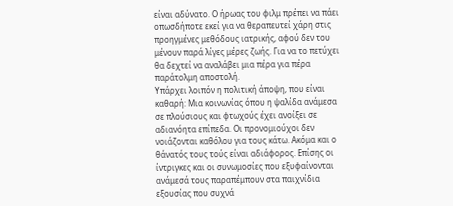είναι αδύνατο. Ο ήρωας του φιλμ πρέπει να πάει οπωσδήποτε εκεί για να θεραπευτεί χάρη στις προηγμένες μεθόδους ιατρικής, αφού δεν του μένουν παρά λίγες μέρες ζωής. Για να το πετύχει θα δεχτεί να αναλάβει μια πέρα για πέρα παράτολμη αποστολή.
Υπάρχει λοιπόν η πολιτική άποψη, που είναι καθαρή: Μια κοινωνίας όπου η ψαλίδα ανάμεσα σε πλούσιους και φτωχούς έχει ανοίξει σε αδιανόητα επίπεδα. Οι προνομιούχοι δεν νοιάζονται καθόλου για τους κάτω. Ακόμα και ο θάνατός τους τούς είναι αδιάφορος. Επίσης οι ίντριγκες και οι συνωμοσίες που εξυφαίνονται ανάμεσά τους παραπέμπουν στα παιχνίδια εξουσίας που συχνά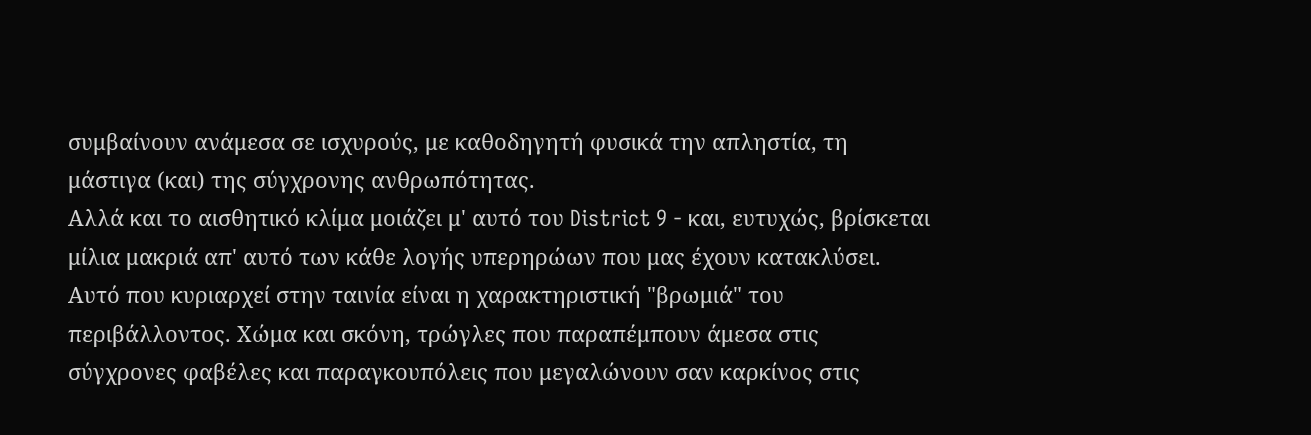συμβαίνουν ανάμεσα σε ισχυρούς, με καθοδηγητή φυσικά την απληστία, τη μάστιγα (και) της σύγχρονης ανθρωπότητας.
Αλλά και το αισθητικό κλίμα μοιάζει μ' αυτό του District 9 - και, ευτυχώς, βρίσκεται μίλια μακριά απ' αυτό των κάθε λογής υπερηρώων που μας έχουν κατακλύσει. Αυτό που κυριαρχεί στην ταινία είναι η χαρακτηριστική "βρωμιά" του περιβάλλοντος. Χώμα και σκόνη, τρώγλες που παραπέμπουν άμεσα στις σύγχρονες φαβέλες και παραγκουπόλεις που μεγαλώνουν σαν καρκίνος στις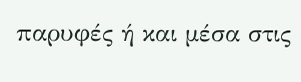παρυφές ή και μέσα στις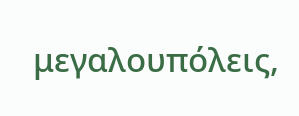μεγαλουπόλεις,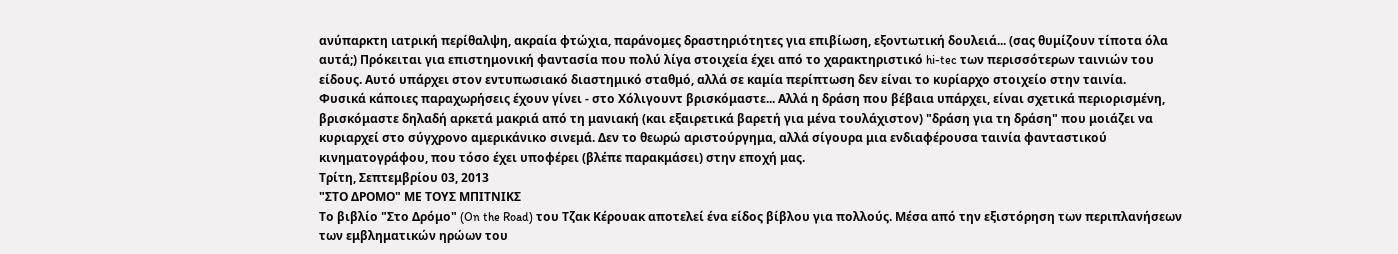ανύπαρκτη ιατρική περίθαλψη, ακραία φτώχια, παράνομες δραστηριότητες για επιβίωση, εξοντωτική δουλειά... (σας θυμίζουν τίποτα όλα αυτά;) Πρόκειται για επιστημονική φαντασία που πολύ λίγα στοιχεία έχει από το χαρακτηριστικό hi-tec των περισσότερων ταινιών του είδους. Αυτό υπάρχει στον εντυπωσιακό διαστημικό σταθμό, αλλά σε καμία περίπτωση δεν είναι το κυρίαρχο στοιχείο στην ταινία.
Φυσικά κάποιες παραχωρήσεις έχουν γίνει - στο Χόλιγουντ βρισκόμαστε... Αλλά η δράση που βέβαια υπάρχει, είναι σχετικά περιορισμένη, βρισκόμαστε δηλαδή αρκετά μακριά από τη μανιακή (και εξαιρετικά βαρετή για μένα τουλάχιστον) "δράση για τη δράση" που μοιάζει να κυριαρχεί στο σύγχρονο αμερικάνικο σινεμά. Δεν το θεωρώ αριστούργημα, αλλά σίγουρα μια ενδιαφέρουσα ταινία φανταστικού κινηματογράφου, που τόσο έχει υποφέρει (βλέπε παρακμάσει) στην εποχή μας.
Τρίτη, Σεπτεμβρίου 03, 2013
"ΣΤΟ ΔΡΟΜΟ" ΜΕ ΤΟΥΣ ΜΠΙΤΝΙΚΣ
Το βιβλίο "Στο Δρόμο" (On the Road) του Τζακ Κέρουακ αποτελεί ένα είδος βίβλου για πολλούς. Μέσα από την εξιστόρηση των περιπλανήσεων των εμβληματικών ηρώων του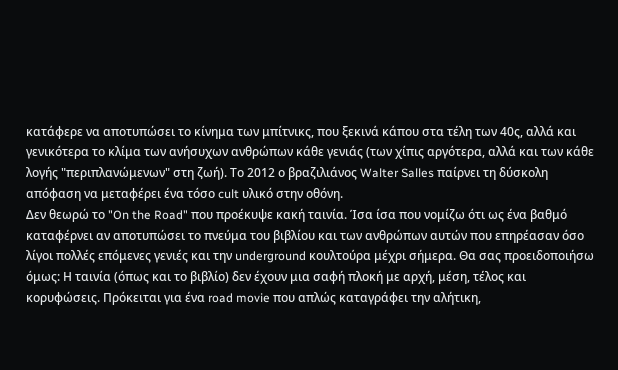κατάφερε να αποτυπώσει το κίνημα των μπίτνικς, που ξεκινά κάπου στα τέλη των 40ς, αλλά και γενικότερα το κλίμα των ανήσυχων ανθρώπων κάθε γενιάς (των χίπις αργότερα, αλλά και των κάθε λογής "περιπλανώμενων" στη ζωή). Το 2012 ο βραζιλιάνος Walter Salles παίρνει τη δύσκολη απόφαση να μεταφέρει ένα τόσο cult υλικό στην οθόνη.
Δεν θεωρώ το "On the Road" που προέκυψε κακή ταινία. Ίσα ίσα που νομίζω ότι ως ένα βαθμό καταφέρνει αν αποτυπώσει το πνεύμα του βιβλίου και των ανθρώπων αυτών που επηρέασαν όσο λίγοι πολλές επόμενες γενιές και την underground κουλτούρα μέχρι σήμερα. Θα σας προειδοποιήσω όμως: Η ταινία (όπως και το βιβλίο) δεν έχουν μια σαφή πλοκή με αρχή, μέση, τέλος και κορυφώσεις. Πρόκειται για ένα road movie που απλώς καταγράφει την αλήτικη,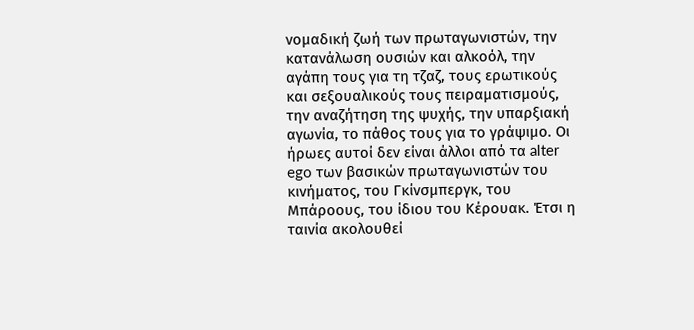νομαδική ζωή των πρωταγωνιστών, την κατανάλωση ουσιών και αλκοόλ, την αγάπη τους για τη τζαζ, τους ερωτικούς και σεξουαλικούς τους πειραματισμούς, την αναζήτηση της ψυχής, την υπαρξιακή αγωνία, το πάθος τους για το γράψιμο. Οι ήρωες αυτοί δεν είναι άλλοι από τα alter ego των βασικών πρωταγωνιστών του κινήματος, του Γκίνσμπεργκ, του Μπάροους, του ίδιου του Κέρουακ. Έτσι η ταινία ακολουθεί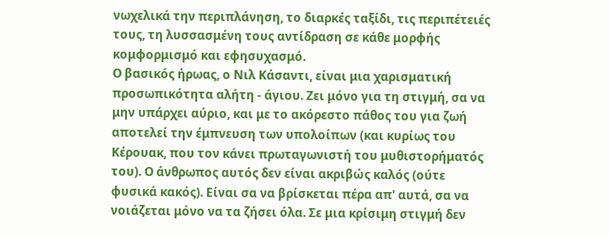νωχελικά την περιπλάνηση, το διαρκές ταξίδι, τις περιπέτειές τους, τη λυσσασμένη τους αντίδραση σε κάθε μορφής κομφορμισμό και εφησυχασμό.
Ο βασικός ήρωας, ο Νιλ Κάσαντι, είναι μια χαρισματική προσωπικότητα αλήτη - άγιου. Ζει μόνο για τη στιγμή, σα να μην υπάρχει αύριο, και με το ακόρεστο πάθος του για ζωή αποτελεί την έμπνευση των υπολοίπων (και κυρίως του Κέρουακ, που τον κάνει πρωταγωνιστή του μυθιστορήματός του). Ο άνθρωπος αυτός δεν είναι ακριβώς καλός (ούτε φυσικά κακός). Είναι σα να βρίσκεται πέρα απ' αυτά, σα να νοιάζεται μόνο να τα ζήσει όλα. Σε μια κρίσιμη στιγμή δεν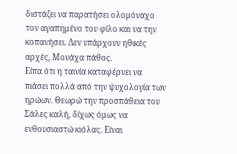διστάζει να παρατήσει ολομόναχο τον αγαπημένο του φίλο και να την κοπανήσει. Δεν υπάρχουν ηθικές αρχές, Μονάχα πάθος.
Είπα ότι η ταινία καταφέρνει να πιάσει πολλά από την ψυχολογία των ηρώων. Θεωρώ την προσπάθεια του Σάλες καλή, δίχως όμως να ενθουσιαστώ κιόλας. Είναι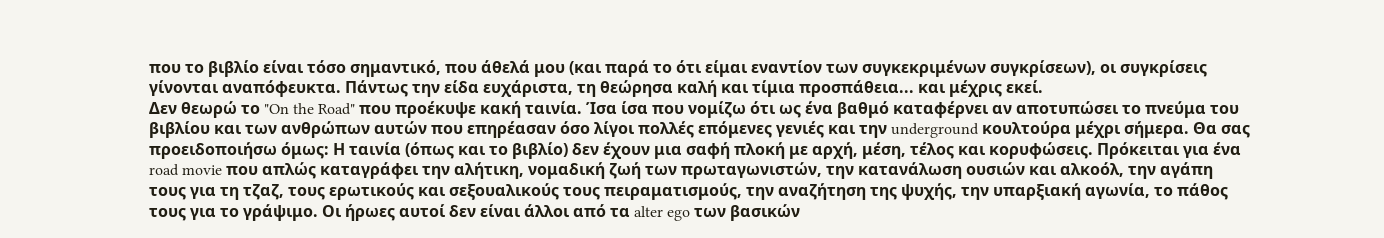που το βιβλίο είναι τόσο σημαντικό, που άθελά μου (και παρά το ότι είμαι εναντίον των συγκεκριμένων συγκρίσεων), οι συγκρίσεις γίνονται αναπόφευκτα. Πάντως την είδα ευχάριστα, τη θεώρησα καλή και τίμια προσπάθεια... και μέχρις εκεί.
Δεν θεωρώ το "On the Road" που προέκυψε κακή ταινία. Ίσα ίσα που νομίζω ότι ως ένα βαθμό καταφέρνει αν αποτυπώσει το πνεύμα του βιβλίου και των ανθρώπων αυτών που επηρέασαν όσο λίγοι πολλές επόμενες γενιές και την underground κουλτούρα μέχρι σήμερα. Θα σας προειδοποιήσω όμως: Η ταινία (όπως και το βιβλίο) δεν έχουν μια σαφή πλοκή με αρχή, μέση, τέλος και κορυφώσεις. Πρόκειται για ένα road movie που απλώς καταγράφει την αλήτικη, νομαδική ζωή των πρωταγωνιστών, την κατανάλωση ουσιών και αλκοόλ, την αγάπη τους για τη τζαζ, τους ερωτικούς και σεξουαλικούς τους πειραματισμούς, την αναζήτηση της ψυχής, την υπαρξιακή αγωνία, το πάθος τους για το γράψιμο. Οι ήρωες αυτοί δεν είναι άλλοι από τα alter ego των βασικών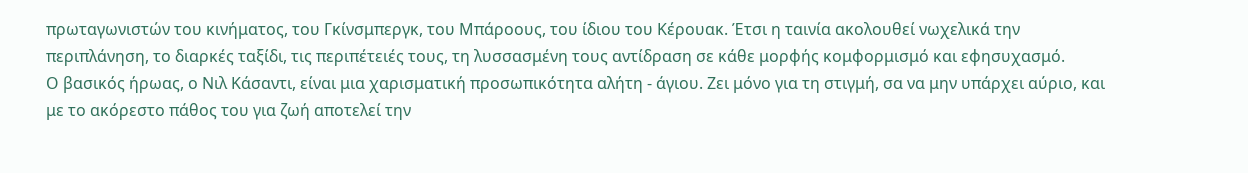πρωταγωνιστών του κινήματος, του Γκίνσμπεργκ, του Μπάροους, του ίδιου του Κέρουακ. Έτσι η ταινία ακολουθεί νωχελικά την περιπλάνηση, το διαρκές ταξίδι, τις περιπέτειές τους, τη λυσσασμένη τους αντίδραση σε κάθε μορφής κομφορμισμό και εφησυχασμό.
Ο βασικός ήρωας, ο Νιλ Κάσαντι, είναι μια χαρισματική προσωπικότητα αλήτη - άγιου. Ζει μόνο για τη στιγμή, σα να μην υπάρχει αύριο, και με το ακόρεστο πάθος του για ζωή αποτελεί την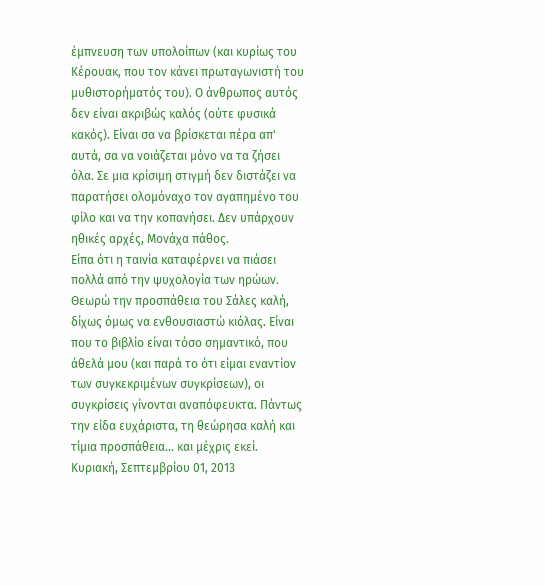έμπνευση των υπολοίπων (και κυρίως του Κέρουακ, που τον κάνει πρωταγωνιστή του μυθιστορήματός του). Ο άνθρωπος αυτός δεν είναι ακριβώς καλός (ούτε φυσικά κακός). Είναι σα να βρίσκεται πέρα απ' αυτά, σα να νοιάζεται μόνο να τα ζήσει όλα. Σε μια κρίσιμη στιγμή δεν διστάζει να παρατήσει ολομόναχο τον αγαπημένο του φίλο και να την κοπανήσει. Δεν υπάρχουν ηθικές αρχές, Μονάχα πάθος.
Είπα ότι η ταινία καταφέρνει να πιάσει πολλά από την ψυχολογία των ηρώων. Θεωρώ την προσπάθεια του Σάλες καλή, δίχως όμως να ενθουσιαστώ κιόλας. Είναι που το βιβλίο είναι τόσο σημαντικό, που άθελά μου (και παρά το ότι είμαι εναντίον των συγκεκριμένων συγκρίσεων), οι συγκρίσεις γίνονται αναπόφευκτα. Πάντως την είδα ευχάριστα, τη θεώρησα καλή και τίμια προσπάθεια... και μέχρις εκεί.
Κυριακή, Σεπτεμβρίου 01, 2013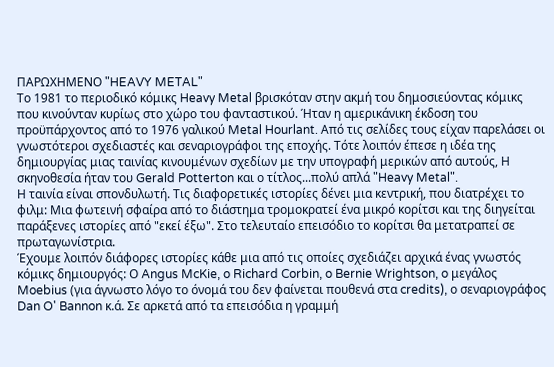ΠΑΡΩΧΗΜΕΝΟ "HEAVY METAL"
Το 1981 το περιοδικό κόμικς Heavy Metal βρισκόταν στην ακμή του δημοσιεύοντας κόμικς που κινούνταν κυρίως στο χώρο του φανταστικού. Ήταν η αμερικάνικη έκδοση του προϋπάρχοντος από το 1976 γαλικού Metal Hourlant. Από τις σελίδες τους είχαν παρελάσει οι γνωστότεροι σχεδιαστές και σεναριογράφοι της εποχής. Τότε λοιπόν έπεσε η ιδέα της δημιουργίας μιας ταινίας κινουμένων σχεδίων με την υπογραφή μερικών από αυτούς, Η σκηνοθεσία ήταν του Gerald Potterton και ο τίτλος...πολύ απλά "Heavy Metal".
Η ταινία είναι σπονδυλωτή. Τις διαφορετικές ιστορίες δένει μια κεντρική, που διατρέχει το φιλμ: Μια φωτεινή σφαίρα από το διάστημα τρομοκρατεί ένα μικρό κορίτσι και της διηγείται παράξενες ιστορίες από "εκεί έξω". Στο τελευταίο επεισόδιο το κορίτσι θα μετατραπεί σε πρωταγωνίστρια.
Έχουμε λοιπόν διάφορες ιστορίες κάθε μια από τις οποίες σχεδιάζει αρχικά ένας γνωστός κόμικς δημιουργός: Ο Angus McKie, o Richard Corbin, o Bernie Wrightson, o μεγάλος Moebius (για άγνωστο λόγο το όνομά του δεν φαίνεται πουθενά στα credits), ο σεναριογράφος Dan O' Bannon κ.ά. Σε αρκετά από τα επεισόδια η γραμμή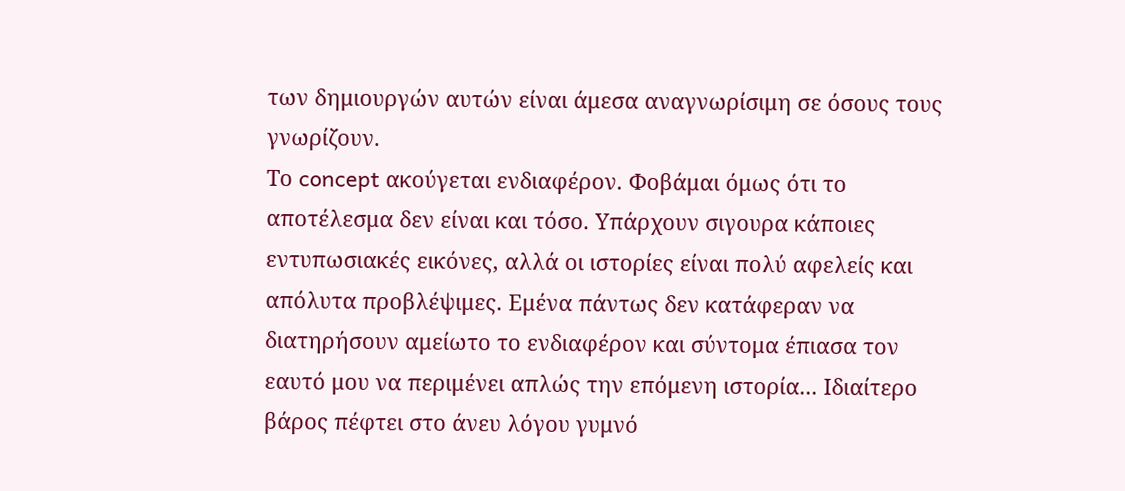των δημιουργών αυτών είναι άμεσα αναγνωρίσιμη σε όσους τους γνωρίζουν.
Το concept ακούγεται ενδιαφέρον. Φοβάμαι όμως ότι το αποτέλεσμα δεν είναι και τόσο. Υπάρχουν σιγουρα κάποιες εντυπωσιακές εικόνες, αλλά οι ιστορίες είναι πολύ αφελείς και απόλυτα προβλέψιμες. Εμένα πάντως δεν κατάφεραν να διατηρήσουν αμείωτο το ενδιαφέρον και σύντομα έπιασα τον εαυτό μου να περιμένει απλώς την επόμενη ιστορία... Ιδιαίτερο βάρος πέφτει στο άνευ λόγου γυμνό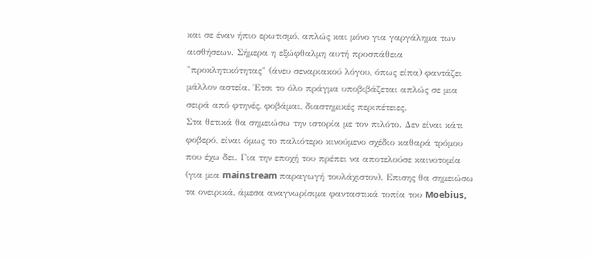και σε έναν ήπιο ερωτισμό, απλώς και μόνο για γαργάλημα των αισθήσεων. Σήμερα η εξώφθαλμη αυτή προσπάθεια "προκλητικότητας" (άνευ σεναριακού λόγου, όπως είπα) φαντάζει μάλλον αστεία. Έτσι το όλο πράγμα υποβιβάζεται απλώς σε μια σειρά από φτηνές, φοβάμαι, διαστημικές περιπέτειες.
Στα θετικά θα σημειώσω την ιστορία με τον πιλότο. Δεν είναι κάτι φοβερό, είναι όμως το παλιότερο κινούμενο σχέδιο καθαρά τρόμου που έχω δει. Για την εποχή του πρέπει να αποτελούσε καινοτομία (για μια mainstream παραγωγή τουλάχιστον). Επισης θα σημειώσω τα ονειρικά, άμεσα αναγνωρίσιμα φανταστικά τοπία του Moebius,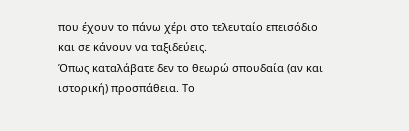που έχουν το πάνω χέρι στο τελευταίο επεισόδιο και σε κάνουν να ταξιδεύεις.
Όπως καταλάβατε δεν το θεωρώ σπουδαία (αν και ιστορική) προσπάθεια. Το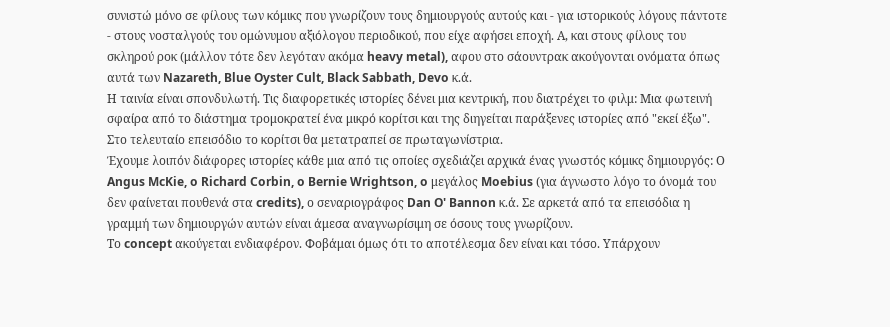συνιστώ μόνο σε φίλους των κόμικς που γνωρίζουν τους δημιουργούς αυτούς και - για ιστορικούς λόγους πάντοτε - στους νοσταλγούς του ομώνυμου αξιόλογου περιοδικού, που είχε αφήσει εποχή. Α, και στους φίλους του σκληρού ροκ (μάλλον τότε δεν λεγόταν ακόμα heavy metal), αφου στο σάουντρακ ακούγονται ονόματα όπως αυτά των Nazareth, Blue Oyster Cult, Black Sabbath, Devo κ.ά.
Η ταινία είναι σπονδυλωτή. Τις διαφορετικές ιστορίες δένει μια κεντρική, που διατρέχει το φιλμ: Μια φωτεινή σφαίρα από το διάστημα τρομοκρατεί ένα μικρό κορίτσι και της διηγείται παράξενες ιστορίες από "εκεί έξω". Στο τελευταίο επεισόδιο το κορίτσι θα μετατραπεί σε πρωταγωνίστρια.
Έχουμε λοιπόν διάφορες ιστορίες κάθε μια από τις οποίες σχεδιάζει αρχικά ένας γνωστός κόμικς δημιουργός: Ο Angus McKie, o Richard Corbin, o Bernie Wrightson, o μεγάλος Moebius (για άγνωστο λόγο το όνομά του δεν φαίνεται πουθενά στα credits), ο σεναριογράφος Dan O' Bannon κ.ά. Σε αρκετά από τα επεισόδια η γραμμή των δημιουργών αυτών είναι άμεσα αναγνωρίσιμη σε όσους τους γνωρίζουν.
Το concept ακούγεται ενδιαφέρον. Φοβάμαι όμως ότι το αποτέλεσμα δεν είναι και τόσο. Υπάρχουν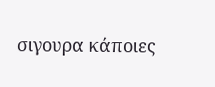σιγουρα κάποιες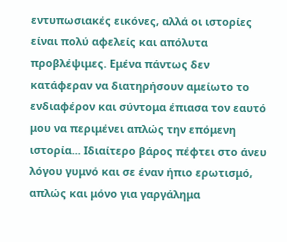εντυπωσιακές εικόνες, αλλά οι ιστορίες είναι πολύ αφελείς και απόλυτα προβλέψιμες. Εμένα πάντως δεν κατάφεραν να διατηρήσουν αμείωτο το ενδιαφέρον και σύντομα έπιασα τον εαυτό μου να περιμένει απλώς την επόμενη ιστορία... Ιδιαίτερο βάρος πέφτει στο άνευ λόγου γυμνό και σε έναν ήπιο ερωτισμό, απλώς και μόνο για γαργάλημα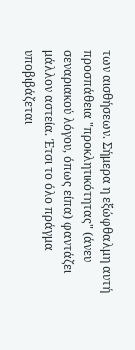των αισθήσεων. Σήμερα η εξώφθαλμη αυτή προσπάθεια "προκλητικότητας" (άνευ σεναριακού λόγου, όπως είπα) φαντάζει μάλλον αστεία. Έτσι το όλο πράγμα υποβιβάζεται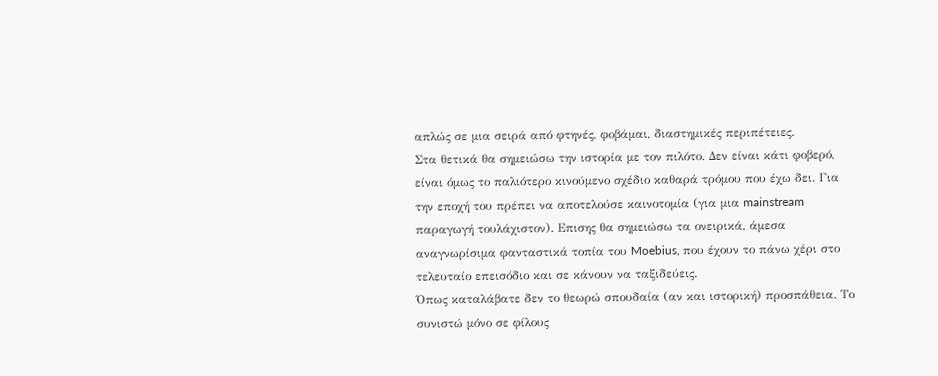απλώς σε μια σειρά από φτηνές, φοβάμαι, διαστημικές περιπέτειες.
Στα θετικά θα σημειώσω την ιστορία με τον πιλότο. Δεν είναι κάτι φοβερό, είναι όμως το παλιότερο κινούμενο σχέδιο καθαρά τρόμου που έχω δει. Για την εποχή του πρέπει να αποτελούσε καινοτομία (για μια mainstream παραγωγή τουλάχιστον). Επισης θα σημειώσω τα ονειρικά, άμεσα αναγνωρίσιμα φανταστικά τοπία του Moebius, που έχουν το πάνω χέρι στο τελευταίο επεισόδιο και σε κάνουν να ταξιδεύεις.
Όπως καταλάβατε δεν το θεωρώ σπουδαία (αν και ιστορική) προσπάθεια. Το συνιστώ μόνο σε φίλους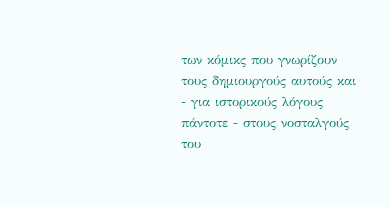των κόμικς που γνωρίζουν τους δημιουργούς αυτούς και - για ιστορικούς λόγους πάντοτε - στους νοσταλγούς του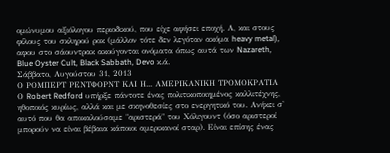ομώνυμου αξιόλογου περιοδικού, που είχε αφήσει εποχή. Α, και στους φίλους του σκληρού ροκ (μάλλον τότε δεν λεγόταν ακόμα heavy metal), αφου στο σάουντρακ ακούγονται ονόματα όπως αυτά των Nazareth, Blue Oyster Cult, Black Sabbath, Devo κ.ά.
Σάββατο, Αυγούστου 31, 2013
Ο ΡΟΜΠΕΡΤ ΡΕΝΤΦΟΡΝΤ ΚΑΙ Η... ΑΜΕΡΙΚΑΝΙΚΗ ΤΡΟΜΟΚΡΑΤΙΑ
Ο Robert Redford υπήρξε πάντοτε ένας πολιτικοποιημένος καλλιτέχνης, ηθοποιός κυρίως, αλλά και με σκηνοθεσίες στο ενεργητικό του. Ανήκει σ' αυτό που θα αποκαλούσαμε "αριστερά" του Χόλιγουντ (όσο αριστεροί μπορούν να είναι βέβαια κάποιοι αμερικανοί σταρ). Είναι επίσης ένας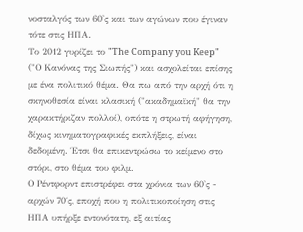νοσταλγός των 60'ς και των αγώνων που έγιναν τότε στις ΗΠΑ.
Το 2012 γυρίζει το "The Company you Keep" ("Ο Κανόνας της Σιωπής") και ασχολείται επίσης με ένα πολιτικό θέμα. Θα πω από την αρχή ότι η σκηνοθεσία είναι κλασική ("ακαδημαϊκή" θα την χαρακτήριζαν πολλοί), οπότε η στρωτή αφήγηση, δίχως κινηματογραφικές εκπλήξεις, είναι δεδομένη. Έτσι θα επικεντρώσω το κείμενο στο στόρι, στο θέμα του φιλμ.
Ο Ρέντφορντ επιστρέφει στα χρόνια των 60'ς - αρχών 70΄ς, εποχή που η πολιτικοποίηση στις ΗΠΑ υπήρξε εντονότατη, εξ αιτίας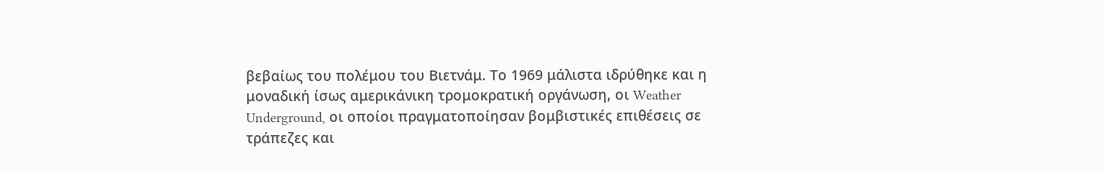βεβαίως του πολέμου του Βιετνάμ. Το 1969 μάλιστα ιδρύθηκε και η μοναδική ίσως αμερικάνικη τρομοκρατική οργάνωση, οι Weather Underground, οι οποίοι πραγματοποίησαν βομβιστικές επιθέσεις σε τράπεζες και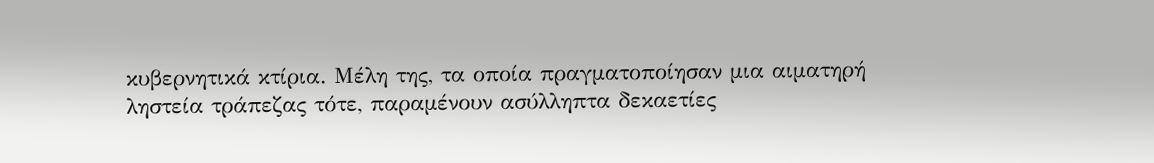κυβερνητικά κτίρια. Μέλη της, τα οποία πραγματοποίησαν μια αιματηρή ληστεία τράπεζας τότε, παραμένουν ασύλληπτα δεκαετίες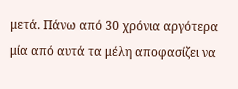μετά. Πάνω από 30 χρόνια αργότερα μία από αυτά τα μέλη αποφασίζει να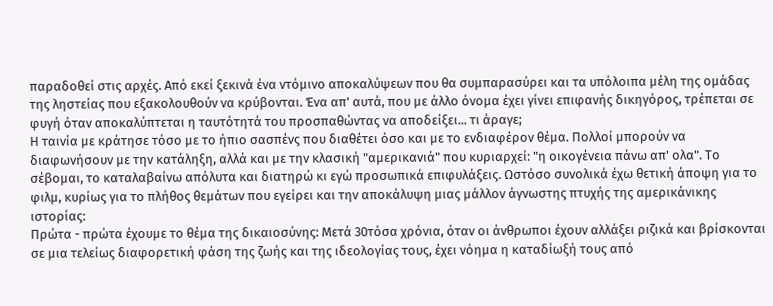παραδοθεί στις αρχές. Από εκεί ξεκινά ένα ντόμινο αποκαλύψεων που θα συμπαρασύρει και τα υπόλοιπα μέλη της ομάδας της ληστείας που εξακολουθούν να κρύβονται. Ένα απ' αυτά, που με άλλο όνομα έχει γίνει επιφανής δικηγόρος, τρέπεται σε φυγή όταν αποκαλύπτεται η ταυτότητά του προσπαθώντας να αποδείξει... τι άραγε;
Η ταινία με κράτησε τόσο με το ήπιο σασπένς που διαθέτει όσο και με το ενδιαφέρον θέμα. Πολλοί μπορούν να διαφωνήσουν με την κατάληξη, αλλά και με την κλασική "αμερικανιά" που κυριαρχεί: "η οικογένεια πάνω απ' ολα". Το σέβομαι, το καταλαβαίνω απόλυτα και διατηρώ κι εγώ προσωπικά επιφυλάξεις. Ωστόσο συνολικά έχω θετική άποψη για το φιλμ, κυρίως για το πλήθος θεμάτων που εγείρει και την αποκάλυψη μιας μάλλον άγνωστης πτυχής της αμερικάνικης ιστορίας:
Πρώτα - πρώτα έχουμε το θέμα της δικαιοσύνης: Μετά 30τόσα χρόνια, όταν οι άνθρωποι έχουν αλλάξει ριζικά και βρίσκονται σε μια τελείως διαφορετική φάση της ζωής και της ιδεολογίας τους, έχει νόημα η καταδίωξή τους από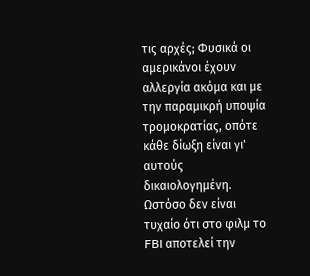τις αρχές; Φυσικά οι αμερικάνοι έχουν αλλεργία ακόμα και με την παραμικρή υποψία τρομοκρατίας, οπότε κάθε δίωξη είναι γι' αυτούς δικαιολογημένη. Ωστόσο δεν είναι τυχαίο ότι στο φιλμ το FBI αποτελεί την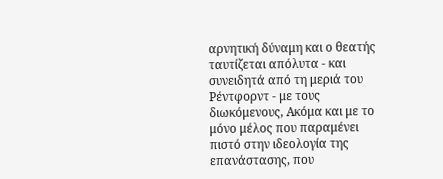αρνητική δύναμη και ο θεατής ταυτίζεται απόλυτα - και συνειδητά από τη μεριά του Ρέντφορντ - με τους διωκόμενους, Ακόμα και με το μόνο μέλος που παραμένει πιστό στην ιδεολογία της επανάστασης, που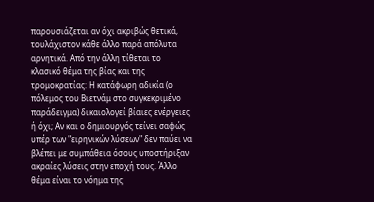παρουσιάζεται αν όχι ακριβώς θετικά, τουλάχιστον κάθε άλλο παρά απόλυτα αρνητικά. Από την άλλη τίθεται το κλασικό θέμα της βίας και της τρομοκρατίας: Η κατάφωρη αδικία (ο πόλεμος του Βιετνάμ στο συγκεκριμένο παράδειγμα) δικαιολογεί βίαιες ενέργειες ή όχι; Αν και ο δημιουργός τείνει σαφώς υπέρ των "ειρηνικών λύσεων" δεν παύει να βλέπει με συμπάθεια όσους υποστήριξαν ακραίες λύσεις στην εποχή τους. Άλλο θέμα είναι το νόημα της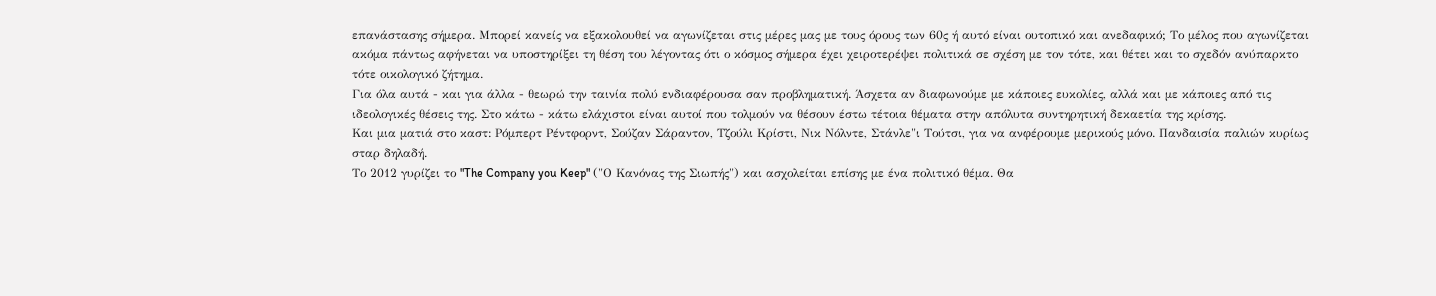επανάστασης σήμερα. Μπορεί κανείς να εξακολουθεί να αγωνίζεται στις μέρες μας με τους όρους των 60ς ή αυτό είναι ουτοπικό και ανεδαφικό; Το μέλος που αγωνίζεται ακόμα πάντως αφήνεται να υποστηρίξει τη θέση του λέγοντας ότι ο κόσμος σήμερα έχει χειροτερέψει πολιτικά σε σχέση με τον τότε, και θέτει και το σχεδόν ανύπαρκτο τότε οικολογικό ζήτημα.
Για όλα αυτά - και για άλλα - θεωρώ την ταινία πολύ ενδιαφέρουσα σαν προβληματική. Άσχετα αν διαφωνούμε με κάποιες ευκολίες, αλλά και με κάποιες από τις ιδεολογικές θέσεις της. Στο κάτω - κάτω ελάχιστοι είναι αυτοί που τολμούν να θέσουν έστω τέτοια θέματα στην απόλυτα συντηρητική δεκαετία της κρίσης.
Και μια ματιά στο καστ: Ρόμπερτ Ρέντφορντ, Σούζαν Σάραντον, Τζούλι Κρίστι, Νικ Νόλντε, Στάνλε"ι Τούτσι, για να ανφέρουμε μερικούς μόνο. Πανδαισία παλιών κυρίως σταρ δηλαδή.
Το 2012 γυρίζει το "The Company you Keep" ("Ο Κανόνας της Σιωπής") και ασχολείται επίσης με ένα πολιτικό θέμα. Θα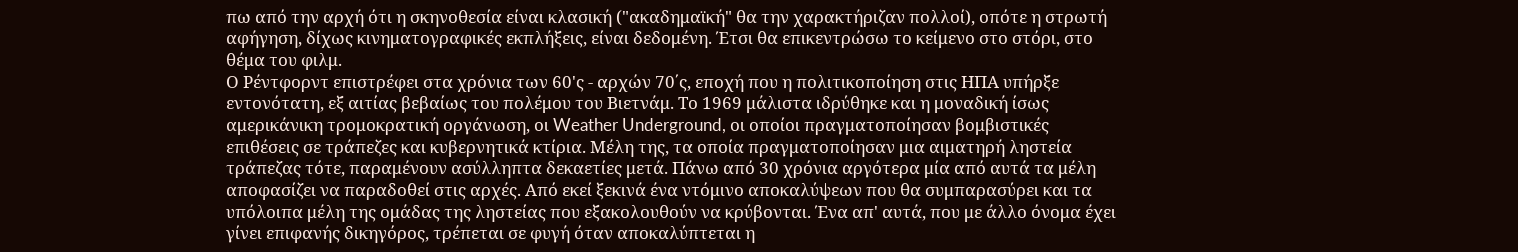πω από την αρχή ότι η σκηνοθεσία είναι κλασική ("ακαδημαϊκή" θα την χαρακτήριζαν πολλοί), οπότε η στρωτή αφήγηση, δίχως κινηματογραφικές εκπλήξεις, είναι δεδομένη. Έτσι θα επικεντρώσω το κείμενο στο στόρι, στο θέμα του φιλμ.
Ο Ρέντφορντ επιστρέφει στα χρόνια των 60'ς - αρχών 70΄ς, εποχή που η πολιτικοποίηση στις ΗΠΑ υπήρξε εντονότατη, εξ αιτίας βεβαίως του πολέμου του Βιετνάμ. Το 1969 μάλιστα ιδρύθηκε και η μοναδική ίσως αμερικάνικη τρομοκρατική οργάνωση, οι Weather Underground, οι οποίοι πραγματοποίησαν βομβιστικές επιθέσεις σε τράπεζες και κυβερνητικά κτίρια. Μέλη της, τα οποία πραγματοποίησαν μια αιματηρή ληστεία τράπεζας τότε, παραμένουν ασύλληπτα δεκαετίες μετά. Πάνω από 30 χρόνια αργότερα μία από αυτά τα μέλη αποφασίζει να παραδοθεί στις αρχές. Από εκεί ξεκινά ένα ντόμινο αποκαλύψεων που θα συμπαρασύρει και τα υπόλοιπα μέλη της ομάδας της ληστείας που εξακολουθούν να κρύβονται. Ένα απ' αυτά, που με άλλο όνομα έχει γίνει επιφανής δικηγόρος, τρέπεται σε φυγή όταν αποκαλύπτεται η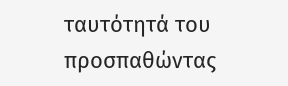ταυτότητά του προσπαθώντας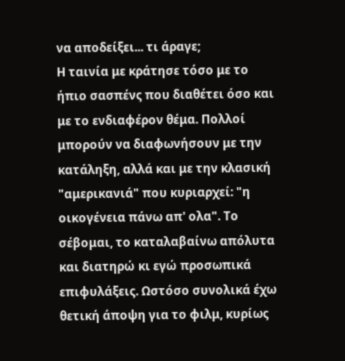να αποδείξει... τι άραγε;
Η ταινία με κράτησε τόσο με το ήπιο σασπένς που διαθέτει όσο και με το ενδιαφέρον θέμα. Πολλοί μπορούν να διαφωνήσουν με την κατάληξη, αλλά και με την κλασική "αμερικανιά" που κυριαρχεί: "η οικογένεια πάνω απ' ολα". Το σέβομαι, το καταλαβαίνω απόλυτα και διατηρώ κι εγώ προσωπικά επιφυλάξεις. Ωστόσο συνολικά έχω θετική άποψη για το φιλμ, κυρίως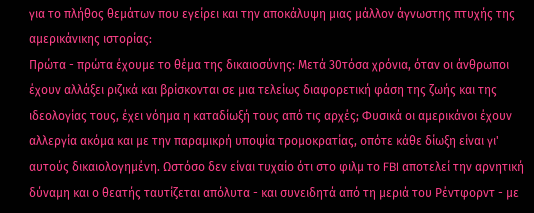για το πλήθος θεμάτων που εγείρει και την αποκάλυψη μιας μάλλον άγνωστης πτυχής της αμερικάνικης ιστορίας:
Πρώτα - πρώτα έχουμε το θέμα της δικαιοσύνης: Μετά 30τόσα χρόνια, όταν οι άνθρωποι έχουν αλλάξει ριζικά και βρίσκονται σε μια τελείως διαφορετική φάση της ζωής και της ιδεολογίας τους, έχει νόημα η καταδίωξή τους από τις αρχές; Φυσικά οι αμερικάνοι έχουν αλλεργία ακόμα και με την παραμικρή υποψία τρομοκρατίας, οπότε κάθε δίωξη είναι γι' αυτούς δικαιολογημένη. Ωστόσο δεν είναι τυχαίο ότι στο φιλμ το FBI αποτελεί την αρνητική δύναμη και ο θεατής ταυτίζεται απόλυτα - και συνειδητά από τη μεριά του Ρέντφορντ - με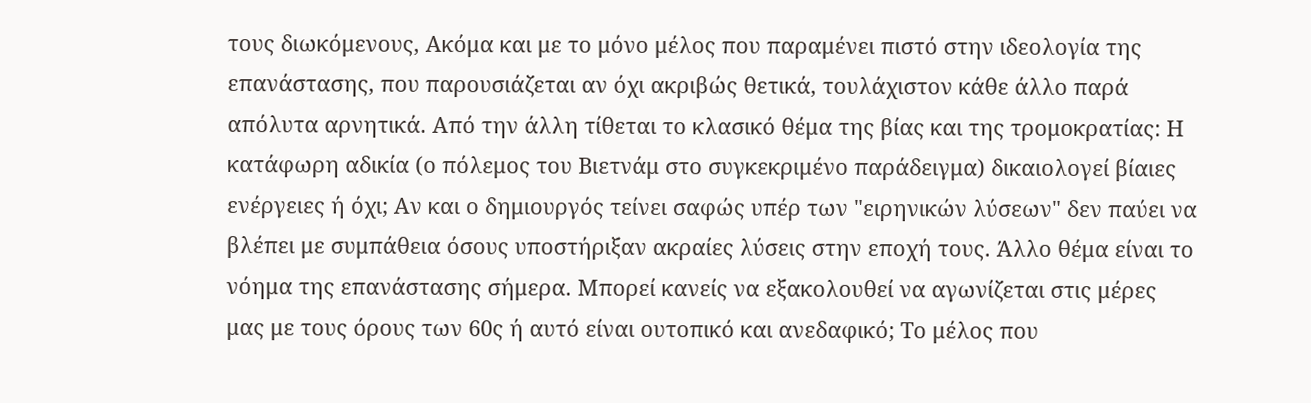τους διωκόμενους, Ακόμα και με το μόνο μέλος που παραμένει πιστό στην ιδεολογία της επανάστασης, που παρουσιάζεται αν όχι ακριβώς θετικά, τουλάχιστον κάθε άλλο παρά απόλυτα αρνητικά. Από την άλλη τίθεται το κλασικό θέμα της βίας και της τρομοκρατίας: Η κατάφωρη αδικία (ο πόλεμος του Βιετνάμ στο συγκεκριμένο παράδειγμα) δικαιολογεί βίαιες ενέργειες ή όχι; Αν και ο δημιουργός τείνει σαφώς υπέρ των "ειρηνικών λύσεων" δεν παύει να βλέπει με συμπάθεια όσους υποστήριξαν ακραίες λύσεις στην εποχή τους. Άλλο θέμα είναι το νόημα της επανάστασης σήμερα. Μπορεί κανείς να εξακολουθεί να αγωνίζεται στις μέρες μας με τους όρους των 60ς ή αυτό είναι ουτοπικό και ανεδαφικό; Το μέλος που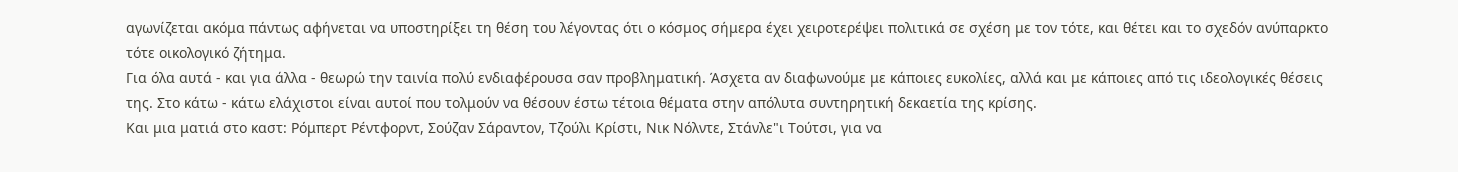αγωνίζεται ακόμα πάντως αφήνεται να υποστηρίξει τη θέση του λέγοντας ότι ο κόσμος σήμερα έχει χειροτερέψει πολιτικά σε σχέση με τον τότε, και θέτει και το σχεδόν ανύπαρκτο τότε οικολογικό ζήτημα.
Για όλα αυτά - και για άλλα - θεωρώ την ταινία πολύ ενδιαφέρουσα σαν προβληματική. Άσχετα αν διαφωνούμε με κάποιες ευκολίες, αλλά και με κάποιες από τις ιδεολογικές θέσεις της. Στο κάτω - κάτω ελάχιστοι είναι αυτοί που τολμούν να θέσουν έστω τέτοια θέματα στην απόλυτα συντηρητική δεκαετία της κρίσης.
Και μια ματιά στο καστ: Ρόμπερτ Ρέντφορντ, Σούζαν Σάραντον, Τζούλι Κρίστι, Νικ Νόλντε, Στάνλε"ι Τούτσι, για να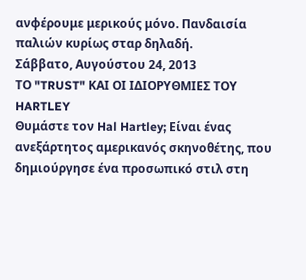ανφέρουμε μερικούς μόνο. Πανδαισία παλιών κυρίως σταρ δηλαδή.
Σάββατο, Αυγούστου 24, 2013
ΤΟ "TRUST" ΚΑΙ ΟΙ ΙΔΙΟΡΥΘΜΙΕΣ ΤΟΥ HARTLEY
Θυμάστε τον Hal Hartley; Είναι ένας ανεξάρτητος αμερικανός σκηνοθέτης, που δημιούργησε ένα προσωπικό στιλ στη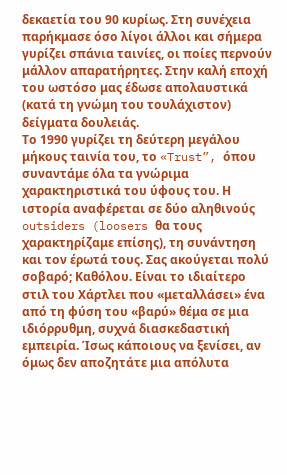δεκαετία του 90 κυρίως. Στη συνέχεια παρήκμασε όσο λίγοι άλλοι και σήμερα γυρίζει σπάνια ταινίες, οι ποίες περνούν μάλλον απαρατήρητες. Στην καλή εποχή του ωστόσο μας έδωσε απολαυστικά (κατά τη γνώμη του τουλάχιστον) δείγματα δουλειάς.
Το 1990 γυρίζει τη δεύτερη μεγάλου μήκους ταινία του, το «Trust”, όπου συναντάμε όλα τα γνώριμα χαρακτηριστικά του ύφους του. Η ιστορία αναφέρεται σε δύο αληθινούς outsiders (loosers θα τους χαρακτηρίζαμε επίσης), τη συνάντηση και τον έρωτά τους. Σας ακούγεται πολύ σοβαρό; Καθόλου. Είναι το ιδιαίτερο στιλ του Χάρτλει που «μεταλλάσει» ένα από τη φύση του «βαρύ» θέμα σε μια ιδιόρρυθμη, συχνά διασκεδαστική εμπειρία. Ίσως κάποιους να ξενίσει, αν όμως δεν αποζητάτε μια απόλυτα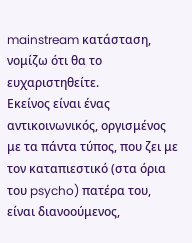mainstream κατάσταση, νομίζω ότι θα το ευχαριστηθείτε.
Εκείνος είναι ένας αντικοινωνικός, οργισμένος με τα πάντα τύπος, που ζει με τον καταπιεστικό (στα όρια του psycho) πατέρα του, είναι διανοούμενος,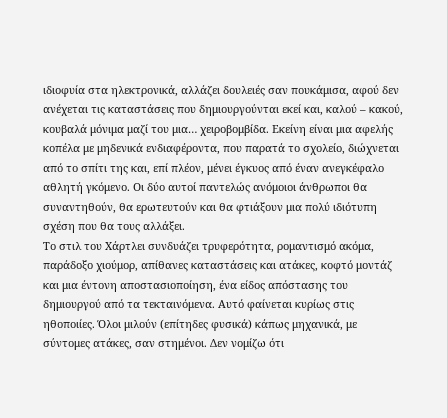ιδιοφυία στα ηλεκτρονικά, αλλάζει δουλειές σαν πουκάμισα, αφού δεν ανέχεται τις καταστάσεις που δημιουργούνται εκεί και, καλού – κακού, κουβαλά μόνιμα μαζί του μια… χειροβομβίδα. Εκείνη είναι μια αφελής κοπέλα με μηδενικά ενδιαφέροντα, που παρατά το σχολείο, διώχνεται από το σπίτι της και, επί πλέον, μένει έγκυος από έναν ανεγκέφαλο αθλητή γκόμενο. Οι δύο αυτοί παντελώς ανόμοιοι άνθρωποι θα συναντηθούν, θα ερωτευτούν και θα φτιάξουν μια πολύ ιδιότυπη σχέση που θα τους αλλάξει.
Το στιλ του Χάρτλει συνδυάζει τρυφερότητα, ρομαντισμό ακόμα, παράδοξο χιούμορ, απίθανες καταστάσεις και ατάκες, κοφτό μοντάζ και μια έντονη αποστασιοποίηση, ένα είδος απόστασης του δημιουργού από τα τεκταινόμενα. Αυτό φαίνεται κυρίως στις ηθοποιίες. Όλοι μιλούν (επίτηδες φυσικά) κάπως μηχανικά, με σύντομες ατάκες, σαν στημένοι. Δεν νομίζω ότι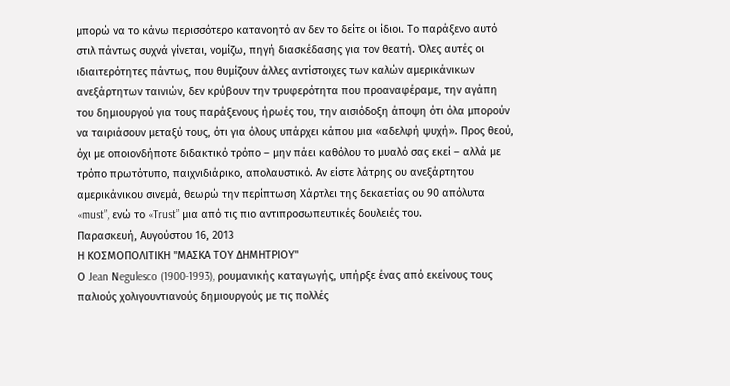μπορώ να το κάνω περισσότερο κατανοητό αν δεν το δείτε οι ίδιοι. Το παράξενο αυτό στιλ πάντως συχνά γίνεται, νομίζω, πηγή διασκέδασης για τον θεατή. Όλες αυτές οι ιδιαιτερότητες πάντως, που θυμίζουν άλλες αντίστοιχες των καλών αμερικάνικων ανεξάρτητων ταινιών, δεν κρύβουν την τρυφερότητα που προαναφέραμε, την αγάπη του δημιουργού για τους παράξενους ήρωές του, την αισιόδοξη άποψη ότι όλα μπορούν να ταιριάσουν μεταξύ τους, ότι για όλους υπάρχει κάπου μια «αδελφή ψυχή». Προς θεού, όχι με οποιονδήποτε διδακτικό τρόπο – μην πάει καθόλου το μυαλό σας εκεί – αλλά με τρόπο πρωτότυπο, παιχνιδιάρικο, απολαυστικό. Αν είστε λάτρης ου ανεξάρτητου αμερικάνικου σινεμά, θεωρώ την περίπτωση Χάρτλει της δεκαετίας ου 90 απόλυτα «must”, ενώ το «Trust” μια από τις πιο αντιπροσωπευτικές δουλειές του.
Παρασκευή, Αυγούστου 16, 2013
Η ΚΟΣΜΟΠΟΛΙΤΙΚΗ "ΜΑΣΚΑ ΤΟΥ ΔΗΜΗΤΡΙΟΥ"
Ο Jean Νegulesco (1900-1993), ρουμανικής καταγωγής, υπήρξε ένας από εκείνους τους παλιούς χολιγουντιανούς δημιουργούς με τις πολλές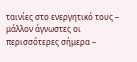ταινίες στο ενεργητικό τους – μάλλον άγνωστες οι περισσότερες σήμερα –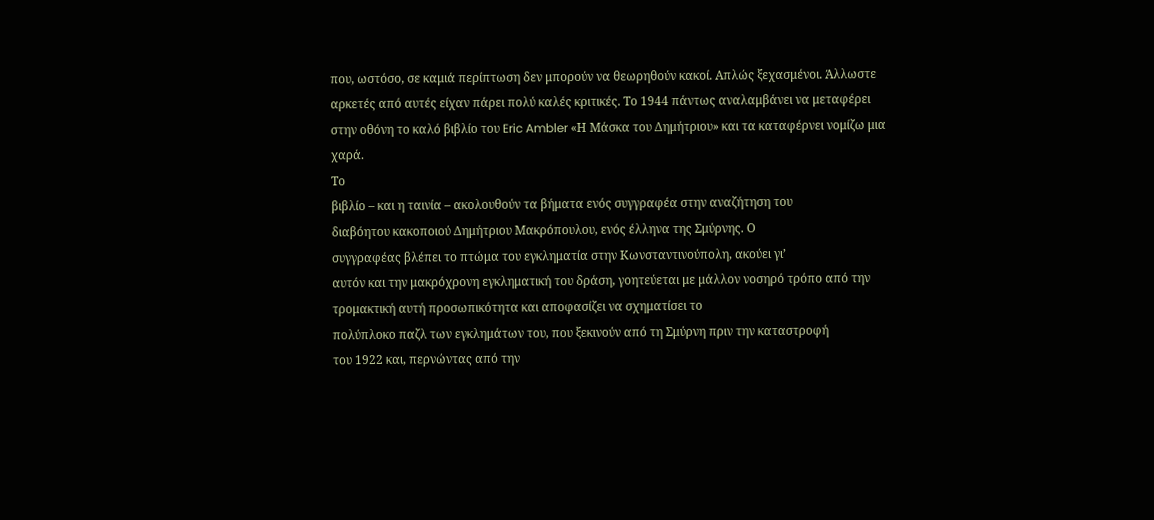που, ωστόσο, σε καμιά περίπτωση δεν μπορούν να θεωρηθούν κακοί. Απλώς ξεχασμένοι. Άλλωστε αρκετές από αυτές είχαν πάρει πολύ καλές κριτικές. Το 1944 πάντως αναλαμβάνει να μεταφέρει στην οθόνη το καλό βιβλίο του Eric Ambler «Η Μάσκα του Δημήτριου» και τα καταφέρνει νομίζω μια χαρά.
Το
βιβλίο – και η ταινία – ακολουθούν τα βήματα ενός συγγραφέα στην αναζήτηση του
διαβόητου κακοποιού Δημήτριου Μακρόπουλου, ενός έλληνα της Σμύρνης. Ο
συγγραφέας βλέπει το πτώμα του εγκληματία στην Κωνσταντινούπολη, ακούει γι’
αυτόν και την μακρόχρονη εγκληματική του δράση, γοητεύεται με μάλλον νοσηρό τρόπο από την τρομακτική αυτή προσωπικότητα και αποφασίζει να σχηματίσει το
πολύπλοκο παζλ των εγκλημάτων του, που ξεκινούν από τη Σμύρνη πριν την καταστροφή
του 1922 και, περνώντας από την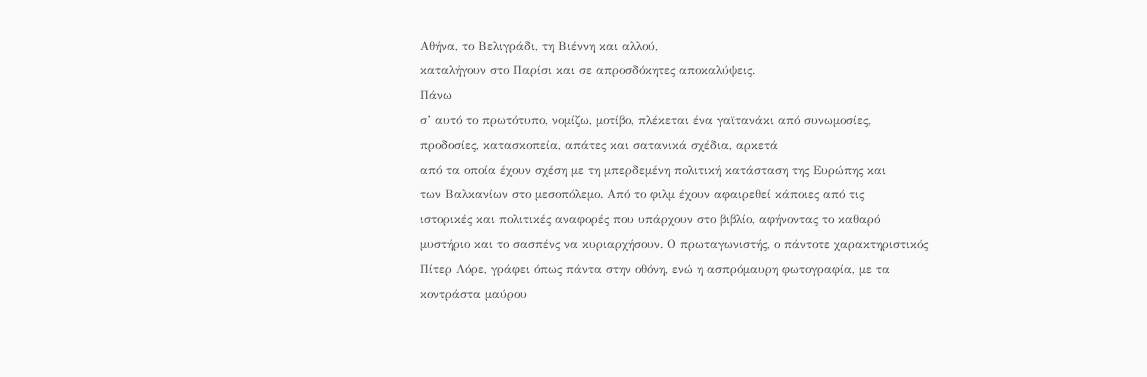Αθήνα, το Βελιγράδι, τη Βιέννη και αλλού,
καταλήγουν στο Παρίσι και σε απροσδόκητες αποκαλύψεις.
Πάνω
σ’ αυτό το πρωτότυπο, νομίζω, μοτίβο, πλέκεται ένα γαϊτανάκι από συνωμοσίες,
προδοσίες, κατασκοπεία, απάτες και σατανικά σχέδια, αρκετά
από τα οποία έχουν σχέση με τη μπερδεμένη πολιτική κατάσταση της Ευρώπης και
των Βαλκανίων στο μεσοπόλεμο. Από το φιλμ έχουν αφαιρεθεί κάποιες από τις
ιστορικές και πολιτικές αναφορές που υπάρχουν στο βιβλίο, αφήνοντας το καθαρό
μυστήριο και το σασπένς να κυριαρχήσουν. Ο πρωταγωνιστής, ο πάντοτε χαρακτηριστικός
Πίτερ Λόρε, γράφει όπως πάντα στην οθόνη, ενώ η ασπρόμαυρη φωτογραφία, με τα
κοντράστα μαύρου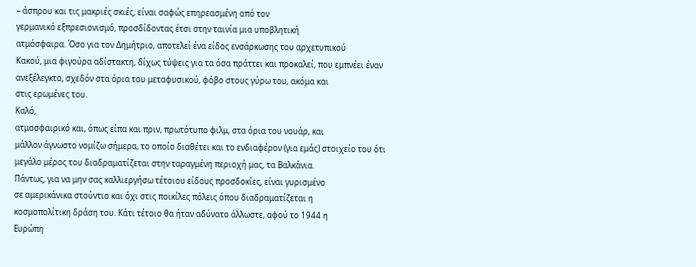– άσπρου και τις μακριές σκιές, είναι σαφώς επηρεασμένη από τον
γερμανικό εξπρεσιονισμό, προσδίδοντας έτσι στην ταινία μια υποβλητική
ατμόσφαιρα. Όσο για τον Δημήτριο, αποτελεί ένα είδος ενσάρκωσης του αρχετυπικού
Κακού, μια φιγούρα αδίστακτη, δίχως τύψεις για τα όσα πράττει και προκαλεί, που εμπνέει έναν
ανεξέλεγκτο, σχεδόν στα όρια του μεταφυσικού, φόβο στους γύρω του, ακόμα και
στις ερωμένες του.
Καλό,
ατμοσφαιρικό και, όπως είπα και πριν, πρωτότυπο φιλμ, στα όρια του νουάρ, και
μάλλον άγνωστο νομίζω σήμερα, το οποίο διαθέτει και το ενδιαφέρον (για εμάς) στοιχείο του ότι
μεγάλο μέρος του διαδραματίζεται στην ταραγμένη περιοχή μας, τα Βαλκάνια.
Πάντως, για να μην σας καλλιεργήσω τέτοιου είδους προσδοκίες, είναι γυρισμένο
σε αμερικάνικα στούντιο και όχι στις ποικίλες πόλεις όπου διαδραματίζεται η
κοσμοπολίτικη δράση του. Κάτι τέτοιο θα ήταν αδύνατο άλλωστε, αφού το 1944 η
Ευρώπη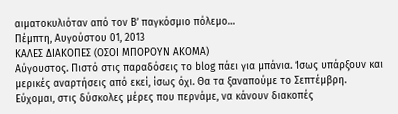αιματοκυλιόταν από τον Β’ παγκόσμιο πόλεμο…
Πέμπτη, Αυγούστου 01, 2013
ΚΑΛΕΣ ΔΙΑΚΟΠΕΣ (ΟΣΟΙ ΜΠΟΡΟΥΝ ΑΚΟΜΑ)
Αύγουστος. Πιστό στις παραδόσεις το blοg πάει για μπάνια. Ίσως υπάρξουν και μερικές αναρτήσεις από εκεί, ίσως όχι. Θα τα ξαναπούμε το Σεπτέμβρη.
Εύχομαι, στις δύσκολες μέρες που περνάμε, να κάνουν διακοπές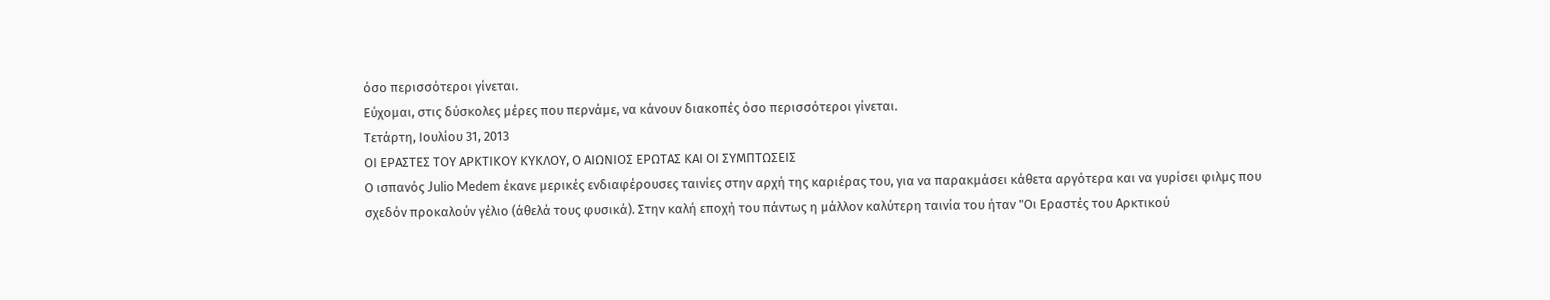όσο περισσότεροι γίνεται.
Εύχομαι, στις δύσκολες μέρες που περνάμε, να κάνουν διακοπές όσο περισσότεροι γίνεται.
Τετάρτη, Ιουλίου 31, 2013
ΟΙ ΕΡΑΣΤΕΣ ΤΟΥ ΑΡΚΤΙΚΟΥ ΚΥΚΛΟΥ, Ο ΑΙΩΝΙΟΣ ΕΡΩΤΑΣ ΚΑΙ ΟΙ ΣΥΜΠΤΩΣΕΙΣ
Ο ισπανός Julio Medem έκανε μερικές ενδιαφέρουσες ταινίες στην αρχή της καριέρας του, για να παρακμάσει κάθετα αργότερα και να γυρίσει φιλμς που σχεδόν προκαλούν γέλιο (άθελά τους φυσικά). Στην καλή εποχή του πάντως η μάλλον καλύτερη ταινία του ήταν "Οι Εραστές του Αρκτικού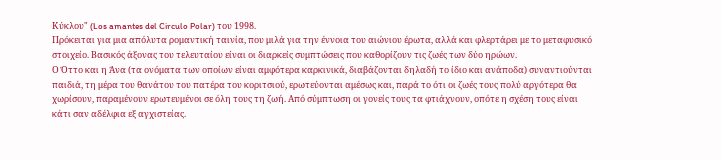Κύκλου" (Los amantes del Circulo Polar) του 1998.
Πρόκειται για μια απόλυτα ρομαντική ταινία, που μιλά για την έννοια του αιώνιου έρωτα, αλλά και φλερτάρει με το μεταφυσικό στοιχείο. Βασικός άξονας του τελευταίου είναι οι διαρκείς συμπτώσεις που καθορίζουν τις ζωές των δύο ηρώων.
Ο Όττο και η Άνα (τα ονόματα των οποίων είναι αμφότερα καρκινικά, διαβάζονται δηλαδή το ίδιο και ανάποδα) συναντιούνται παιδιά, τη μέρα του θανάτου του πατέρα του κοριτσιού, ερωτεύονται αμέσως και, παρά το ότι οι ζωές τους πολύ αργότερα θα χωρίσουν, παραμένουν ερωτευμένοι σε όλη τους τη ζωή. Από σύμπτωση οι γονείς τους τα φτιάχνουν, οπότε η σχέση τους είναι κάτι σαν αδέλφια εξ αγχιστείας.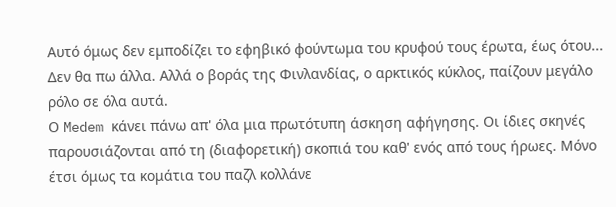Αυτό όμως δεν εμποδίζει το εφηβικό φούντωμα του κρυφού τους έρωτα, έως ότου... Δεν θα πω άλλα. Αλλά ο βοράς της Φινλανδίας, ο αρκτικός κύκλος, παίζουν μεγάλο ρόλο σε όλα αυτά.
Ο Medem κάνει πάνω απ' όλα μια πρωτότυπη άσκηση αφήγησης. Οι ίδιες σκηνές παρουσιάζονται από τη (διαφορετική) σκοπιά του καθ' ενός από τους ήρωες. Μόνο έτσι όμως τα κομάτια του παζλ κολλάνε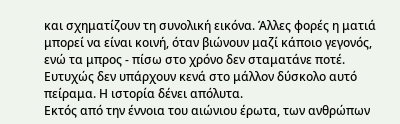και σχηματίζουν τη συνολική εικόνα. Άλλες φορές η ματιά μπορεί να είναι κοινή, όταν βιώνουν μαζί κάποιο γεγονός, ενώ τα μπρος - πίσω στο χρόνο δεν σταματάνε ποτέ. Ευτυχώς δεν υπάρχουν κενά στο μάλλον δύσκολο αυτό πείραμα. Η ιστορία δένει απόλυτα.
Εκτός από την έννοια του αιώνιου έρωτα, των ανθρώπων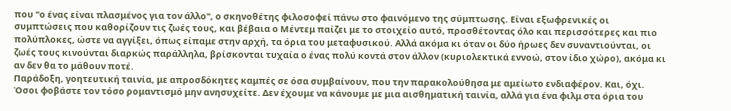που "ο ένας είναι πλασμένος για τον άλλο", ο σκηνοθέτης φιλοσοφεί πάνω στο φαινόμενο της σύμπτωσης. Είναι εξωφρενικές οι συμπτώσεις που καθορίζουν τις ζωές τους, και βέβαια ο Μέντεμ παίζει με το στοιχείο αυτό, προσθέτοντας όλο και περισσότερες και πιο πολύπλοκες, ώστε να αγγίξει, όπως είπαμε στην αρχή, τα όρια του μεταφυσικού. Αλλά ακόμα κι όταν οι δύο ήρωες δεν συναντιούνται, οι ζωές τους κινούνται διαρκώς παράλληλα, βρίσκονται τυχαία ο ένας πολύ κοντά στον άλλον (κυριολεκτικά εννοώ, στον ίδιο χώρο), ακόμα κι αν δεν θα το μάθουν ποτέ.
Παράδοξη, γοητευτική ταινία, με απροσδόκητες καμπές σε όσα συμβαίνουν, που την παρακολούθησα με αμείωτο ενδιαφέρον. Και, όχι. Όσοι φοβάστε τον τόσο ρομαντισμό μην ανησυχείτε. Δεν έχουμε να κάνουμε με μια αισθηματική ταινία, αλλά για ένα φιλμ στα όρια του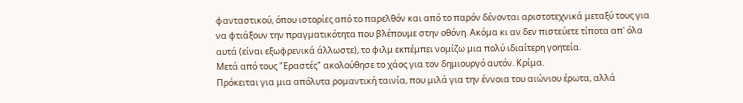φανταστικού, όπου ιστορίες από το παρελθόν και από το παρόν δένονται αριστοτεχνικά μεταξύ τους για να φτιάξουν την πραγματικότητα που βλέπουμε στην οθόνη. Ακόμα κι αν δεν πιστεύετε τίποτα απ' όλα αυτά (είναι εξωφρενικά άλλωστε), το φιλμ εκπέμπει νομίζω μια πολύ ιδιαίτερη γοητεία.
Μετά από τους "Εραστές" ακολούθησε το χάος για τον δημιουργό αυτόν. Κρίμα.
Πρόκειται για μια απόλυτα ρομαντική ταινία, που μιλά για την έννοια του αιώνιου έρωτα, αλλά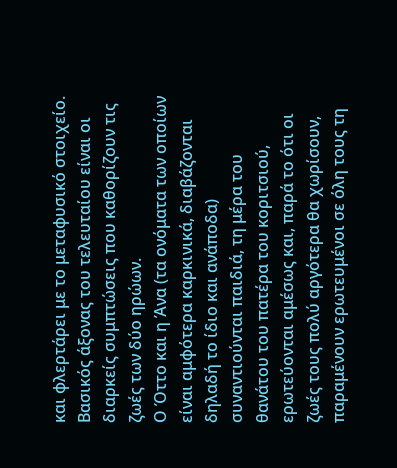και φλερτάρει με το μεταφυσικό στοιχείο. Βασικός άξονας του τελευταίου είναι οι διαρκείς συμπτώσεις που καθορίζουν τις ζωές των δύο ηρώων.
Ο Όττο και η Άνα (τα ονόματα των οποίων είναι αμφότερα καρκινικά, διαβάζονται δηλαδή το ίδιο και ανάποδα) συναντιούνται παιδιά, τη μέρα του θανάτου του πατέρα του κοριτσιού, ερωτεύονται αμέσως και, παρά το ότι οι ζωές τους πολύ αργότερα θα χωρίσουν, παραμένουν ερωτευμένοι σε όλη τους τη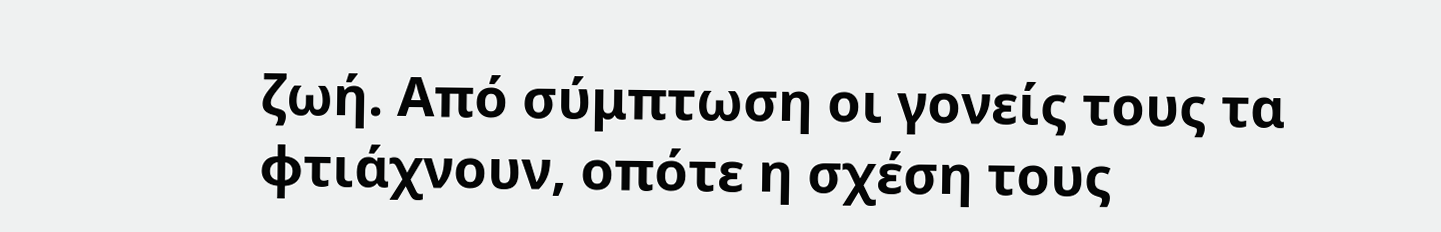ζωή. Από σύμπτωση οι γονείς τους τα φτιάχνουν, οπότε η σχέση τους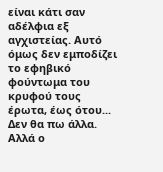είναι κάτι σαν αδέλφια εξ αγχιστείας. Αυτό όμως δεν εμποδίζει το εφηβικό φούντωμα του κρυφού τους έρωτα, έως ότου... Δεν θα πω άλλα. Αλλά ο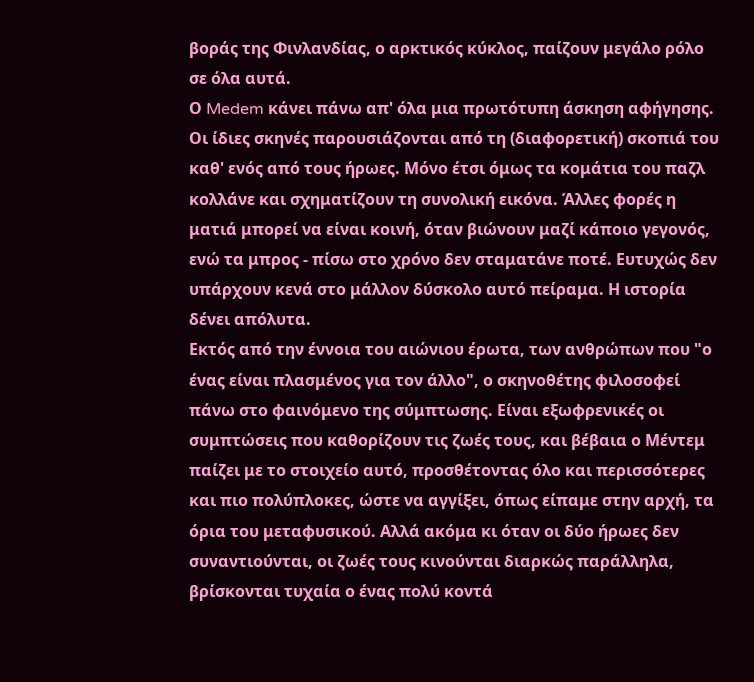βοράς της Φινλανδίας, ο αρκτικός κύκλος, παίζουν μεγάλο ρόλο σε όλα αυτά.
Ο Medem κάνει πάνω απ' όλα μια πρωτότυπη άσκηση αφήγησης. Οι ίδιες σκηνές παρουσιάζονται από τη (διαφορετική) σκοπιά του καθ' ενός από τους ήρωες. Μόνο έτσι όμως τα κομάτια του παζλ κολλάνε και σχηματίζουν τη συνολική εικόνα. Άλλες φορές η ματιά μπορεί να είναι κοινή, όταν βιώνουν μαζί κάποιο γεγονός, ενώ τα μπρος - πίσω στο χρόνο δεν σταματάνε ποτέ. Ευτυχώς δεν υπάρχουν κενά στο μάλλον δύσκολο αυτό πείραμα. Η ιστορία δένει απόλυτα.
Εκτός από την έννοια του αιώνιου έρωτα, των ανθρώπων που "ο ένας είναι πλασμένος για τον άλλο", ο σκηνοθέτης φιλοσοφεί πάνω στο φαινόμενο της σύμπτωσης. Είναι εξωφρενικές οι συμπτώσεις που καθορίζουν τις ζωές τους, και βέβαια ο Μέντεμ παίζει με το στοιχείο αυτό, προσθέτοντας όλο και περισσότερες και πιο πολύπλοκες, ώστε να αγγίξει, όπως είπαμε στην αρχή, τα όρια του μεταφυσικού. Αλλά ακόμα κι όταν οι δύο ήρωες δεν συναντιούνται, οι ζωές τους κινούνται διαρκώς παράλληλα, βρίσκονται τυχαία ο ένας πολύ κοντά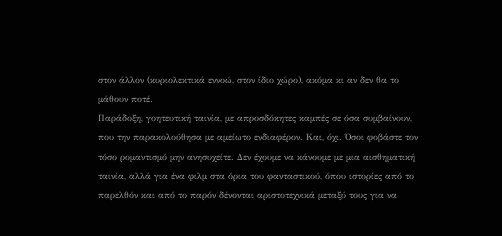στον άλλον (κυριολεκτικά εννοώ, στον ίδιο χώρο), ακόμα κι αν δεν θα το μάθουν ποτέ.
Παράδοξη, γοητευτική ταινία, με απροσδόκητες καμπές σε όσα συμβαίνουν, που την παρακολούθησα με αμείωτο ενδιαφέρον. Και, όχι. Όσοι φοβάστε τον τόσο ρομαντισμό μην ανησυχείτε. Δεν έχουμε να κάνουμε με μια αισθηματική ταινία, αλλά για ένα φιλμ στα όρια του φανταστικού, όπου ιστορίες από το παρελθόν και από το παρόν δένονται αριστοτεχνικά μεταξύ τους για να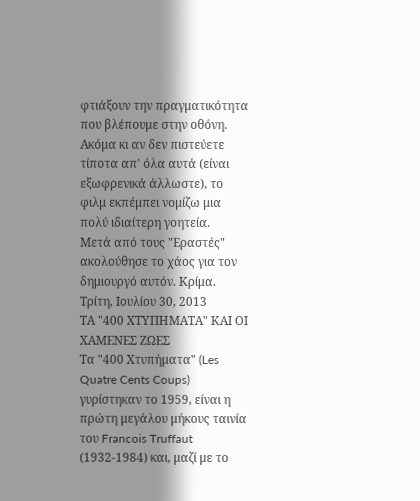φτιάξουν την πραγματικότητα που βλέπουμε στην οθόνη. Ακόμα κι αν δεν πιστεύετε τίποτα απ' όλα αυτά (είναι εξωφρενικά άλλωστε), το φιλμ εκπέμπει νομίζω μια πολύ ιδιαίτερη γοητεία.
Μετά από τους "Εραστές" ακολούθησε το χάος για τον δημιουργό αυτόν. Κρίμα.
Τρίτη, Ιουλίου 30, 2013
ΤΑ "400 ΧΤΥΠΗΜΑΤΑ" ΚΑΙ ΟΙ ΧΑΜΕΝΕΣ ΖΩΕΣ
Τα "400 Χτυπήματα" (Les Quatre Cents Coups) γυρίστηκαν το 1959, είναι η πρώτη μεγάλου μήκους ταινία του Francois Truffaut (1932-1984) και, μαζί με το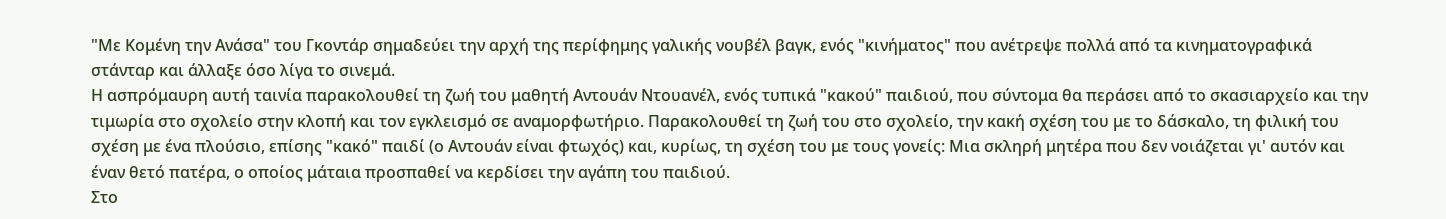"Με Κομένη την Ανάσα" του Γκοντάρ σημαδεύει την αρχή της περίφημης γαλικής νουβέλ βαγκ, ενός "κινήματος" που ανέτρεψε πολλά από τα κινηματογραφικά στάνταρ και άλλαξε όσο λίγα το σινεμά.
Η ασπρόμαυρη αυτή ταινία παρακολουθεί τη ζωή του μαθητή Αντουάν Ντουανέλ, ενός τυπικά "κακού" παιδιού, που σύντομα θα περάσει από το σκασιαρχείο και την τιμωρία στο σχολείο στην κλοπή και τον εγκλεισμό σε αναμορφωτήριο. Παρακολουθεί τη ζωή του στο σχολείο, την κακή σχέση του με το δάσκαλο, τη φιλική του σχέση με ένα πλούσιο, επίσης "κακό" παιδί (ο Αντουάν είναι φτωχός) και, κυρίως, τη σχέση του με τους γονείς: Μια σκληρή μητέρα που δεν νοιάζεται γι' αυτόν και έναν θετό πατέρα, ο οποίος μάταια προσπαθεί να κερδίσει την αγάπη του παιδιού.
Στο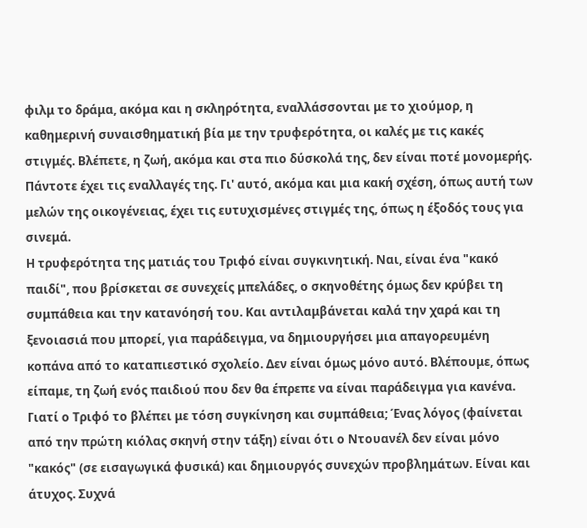φιλμ το δράμα, ακόμα και η σκληρότητα, εναλλάσσονται με το χιούμορ, η καθημερινή συναισθηματική βία με την τρυφερότητα, οι καλές με τις κακές στιγμές. Βλέπετε, η ζωή, ακόμα και στα πιο δύσκολά της, δεν είναι ποτέ μονομερής. Πάντοτε έχει τις εναλλαγές της. Γι' αυτό, ακόμα και μια κακή σχέση, όπως αυτή των μελών της οικογένειας, έχει τις ευτυχισμένες στιγμές της, όπως η έξοδός τους για σινεμά.
Η τρυφερότητα της ματιάς του Τριφό είναι συγκινητική. Ναι, είναι ένα "κακό παιδί", που βρίσκεται σε συνεχείς μπελάδες, ο σκηνοθέτης όμως δεν κρύβει τη συμπάθεια και την κατανόησή του. Και αντιλαμβάνεται καλά την χαρά και τη ξενοιασιά που μπορεί, για παράδειγμα, να δημιουργήσει μια απαγορευμένη κοπάνα από το καταπιεστικό σχολείο. Δεν είναι όμως μόνο αυτό. Βλέπουμε, όπως είπαμε, τη ζωή ενός παιδιού που δεν θα έπρεπε να είναι παράδειγμα για κανένα. Γιατί ο Τριφό το βλέπει με τόση συγκίνηση και συμπάθεια; Ένας λόγος (φαίνεται από την πρώτη κιόλας σκηνή στην τάξη) είναι ότι ο Ντουανέλ δεν είναι μόνο "κακός" (σε εισαγωγικά φυσικά) και δημιουργός συνεχών προβλημάτων. Είναι και άτυχος. Συχνά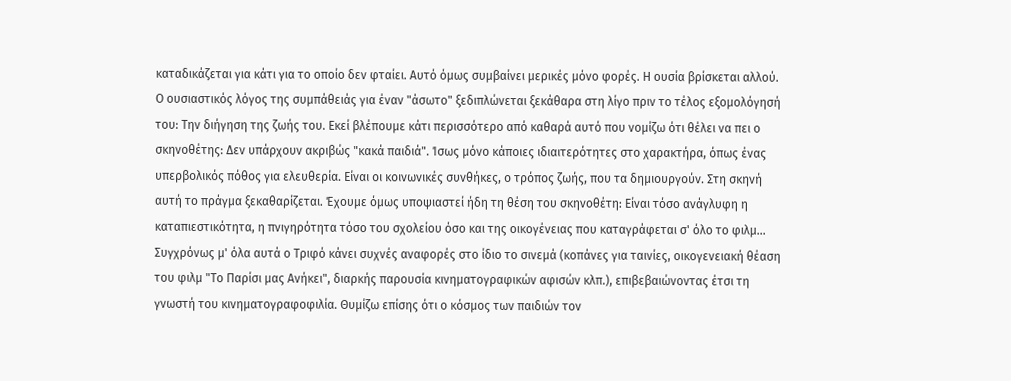καταδικάζεται για κάτι για το οποίο δεν φταίει. Αυτό όμως συμβαίνει μερικές μόνο φορές. Η ουσία βρίσκεται αλλού. Ο ουσιαστικός λόγος της συμπάθειάς για έναν "άσωτο" ξεδιπλώνεται ξεκάθαρα στη λίγο πριν το τέλος εξομολόγησή του: Την διήγηση της ζωής του. Εκεί βλέπουμε κάτι περισσότερο από καθαρά αυτό που νομίζω ότι θέλει να πει ο σκηνοθέτης: Δεν υπάρχουν ακριβώς "κακά παιδιά". Ίσως μόνο κάποιες ιδιαιτερότητες στο χαρακτήρα, όπως ένας υπερβολικός πόθος για ελευθερία. Είναι οι κοινωνικές συνθήκες, ο τρόπος ζωής, που τα δημιουργούν. Στη σκηνή αυτή το πράγμα ξεκαθαρίζεται. Έχουμε όμως υποψιαστεί ήδη τη θέση του σκηνοθέτη: Είναι τόσο ανάγλυφη η καταπιεστικότητα, η πνιγηρότητα τόσο του σχολείου όσο και της οικογένειας που καταγράφεται σ' όλο το φιλμ...
Συγχρόνως μ' όλα αυτά ο Τριφό κάνει συχνές αναφορές στο ίδιο το σινεμά (κοπάνες για ταινίες, οικογενειακή θέαση του φιλμ "Το Παρίσι μας Ανήκει", διαρκής παρουσία κινηματογραφικών αφισών κλπ.), επιβεβαιώνοντας έτσι τη γνωστή του κινηματογραφοφιλία. Θυμίζω επίσης ότι ο κόσμος των παιδιών τον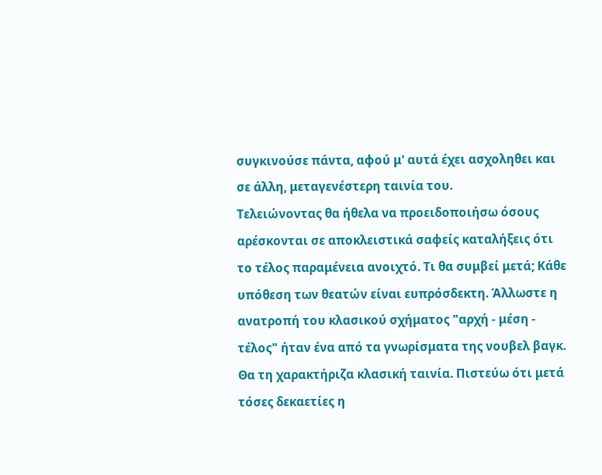συγκινούσε πάντα, αφού μ' αυτά έχει ασχοληθει και σε άλλη, μεταγενέστερη ταινία του.
Τελειώνοντας θα ήθελα να προειδοποιήσω όσους αρέσκονται σε αποκλειστικά σαφείς καταλήξεις ότι το τέλος παραμένεια ανοιχτό. Τι θα συμβεί μετά; Κάθε υπόθεση των θεατών είναι ευπρόσδεκτη. Άλλωστε η ανατροπή του κλασικού σχήματος "αρχή - μέση - τέλος" ήταν ένα από τα γνωρίσματα της νουβελ βαγκ.
Θα τη χαρακτήριζα κλασική ταινία. Πιστεύω ότι μετά τόσες δεκαετίες η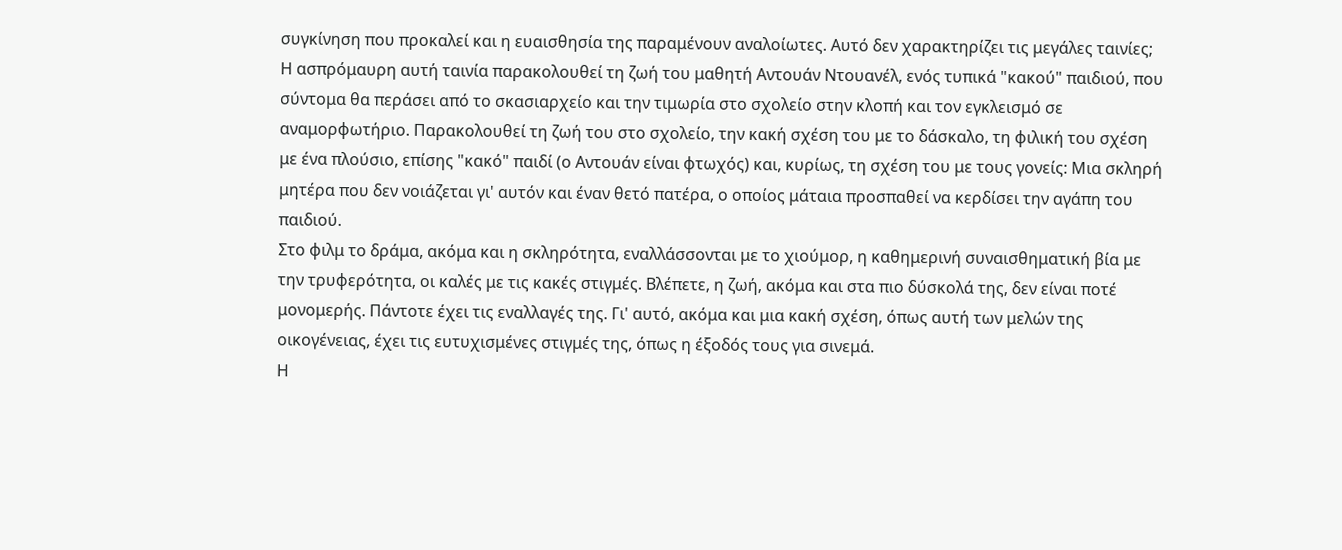συγκίνηση που προκαλεί και η ευαισθησία της παραμένουν αναλοίωτες. Αυτό δεν χαρακτηρίζει τις μεγάλες ταινίες;
Η ασπρόμαυρη αυτή ταινία παρακολουθεί τη ζωή του μαθητή Αντουάν Ντουανέλ, ενός τυπικά "κακού" παιδιού, που σύντομα θα περάσει από το σκασιαρχείο και την τιμωρία στο σχολείο στην κλοπή και τον εγκλεισμό σε αναμορφωτήριο. Παρακολουθεί τη ζωή του στο σχολείο, την κακή σχέση του με το δάσκαλο, τη φιλική του σχέση με ένα πλούσιο, επίσης "κακό" παιδί (ο Αντουάν είναι φτωχός) και, κυρίως, τη σχέση του με τους γονείς: Μια σκληρή μητέρα που δεν νοιάζεται γι' αυτόν και έναν θετό πατέρα, ο οποίος μάταια προσπαθεί να κερδίσει την αγάπη του παιδιού.
Στο φιλμ το δράμα, ακόμα και η σκληρότητα, εναλλάσσονται με το χιούμορ, η καθημερινή συναισθηματική βία με την τρυφερότητα, οι καλές με τις κακές στιγμές. Βλέπετε, η ζωή, ακόμα και στα πιο δύσκολά της, δεν είναι ποτέ μονομερής. Πάντοτε έχει τις εναλλαγές της. Γι' αυτό, ακόμα και μια κακή σχέση, όπως αυτή των μελών της οικογένειας, έχει τις ευτυχισμένες στιγμές της, όπως η έξοδός τους για σινεμά.
Η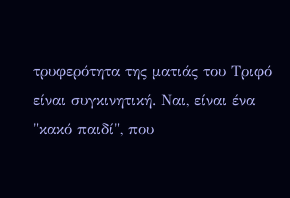τρυφερότητα της ματιάς του Τριφό είναι συγκινητική. Ναι, είναι ένα "κακό παιδί", που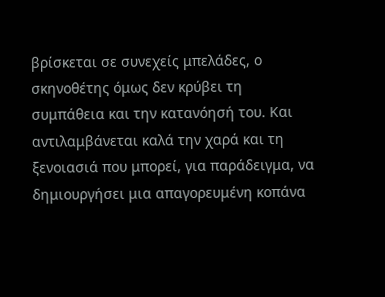βρίσκεται σε συνεχείς μπελάδες, ο σκηνοθέτης όμως δεν κρύβει τη συμπάθεια και την κατανόησή του. Και αντιλαμβάνεται καλά την χαρά και τη ξενοιασιά που μπορεί, για παράδειγμα, να δημιουργήσει μια απαγορευμένη κοπάνα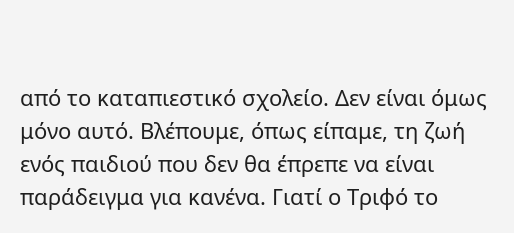από το καταπιεστικό σχολείο. Δεν είναι όμως μόνο αυτό. Βλέπουμε, όπως είπαμε, τη ζωή ενός παιδιού που δεν θα έπρεπε να είναι παράδειγμα για κανένα. Γιατί ο Τριφό το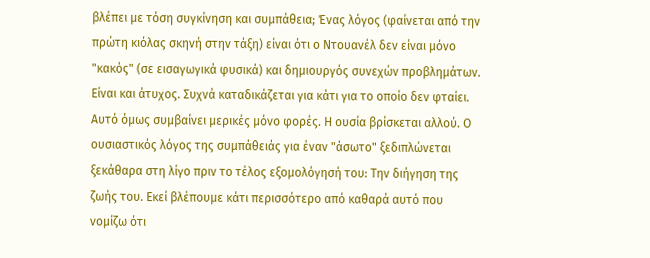βλέπει με τόση συγκίνηση και συμπάθεια; Ένας λόγος (φαίνεται από την πρώτη κιόλας σκηνή στην τάξη) είναι ότι ο Ντουανέλ δεν είναι μόνο "κακός" (σε εισαγωγικά φυσικά) και δημιουργός συνεχών προβλημάτων. Είναι και άτυχος. Συχνά καταδικάζεται για κάτι για το οποίο δεν φταίει. Αυτό όμως συμβαίνει μερικές μόνο φορές. Η ουσία βρίσκεται αλλού. Ο ουσιαστικός λόγος της συμπάθειάς για έναν "άσωτο" ξεδιπλώνεται ξεκάθαρα στη λίγο πριν το τέλος εξομολόγησή του: Την διήγηση της ζωής του. Εκεί βλέπουμε κάτι περισσότερο από καθαρά αυτό που νομίζω ότι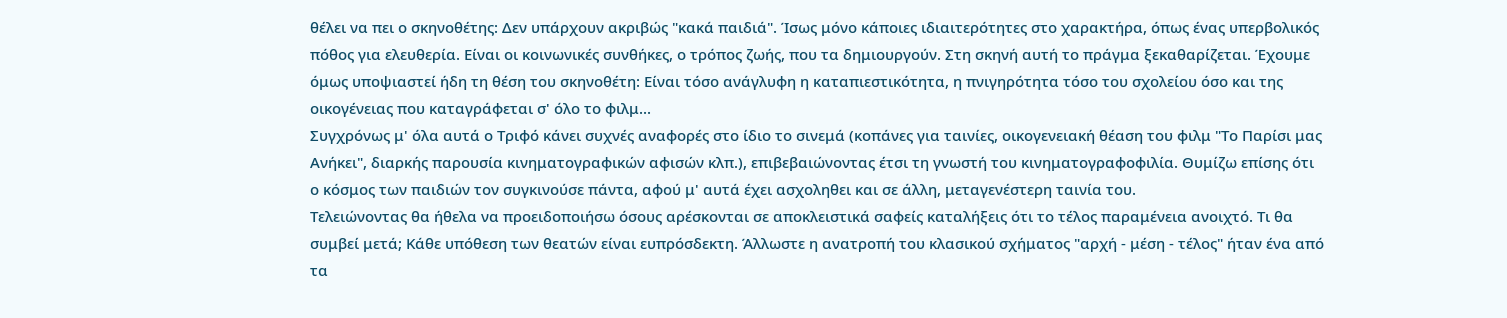θέλει να πει ο σκηνοθέτης: Δεν υπάρχουν ακριβώς "κακά παιδιά". Ίσως μόνο κάποιες ιδιαιτερότητες στο χαρακτήρα, όπως ένας υπερβολικός πόθος για ελευθερία. Είναι οι κοινωνικές συνθήκες, ο τρόπος ζωής, που τα δημιουργούν. Στη σκηνή αυτή το πράγμα ξεκαθαρίζεται. Έχουμε όμως υποψιαστεί ήδη τη θέση του σκηνοθέτη: Είναι τόσο ανάγλυφη η καταπιεστικότητα, η πνιγηρότητα τόσο του σχολείου όσο και της οικογένειας που καταγράφεται σ' όλο το φιλμ...
Συγχρόνως μ' όλα αυτά ο Τριφό κάνει συχνές αναφορές στο ίδιο το σινεμά (κοπάνες για ταινίες, οικογενειακή θέαση του φιλμ "Το Παρίσι μας Ανήκει", διαρκής παρουσία κινηματογραφικών αφισών κλπ.), επιβεβαιώνοντας έτσι τη γνωστή του κινηματογραφοφιλία. Θυμίζω επίσης ότι ο κόσμος των παιδιών τον συγκινούσε πάντα, αφού μ' αυτά έχει ασχοληθει και σε άλλη, μεταγενέστερη ταινία του.
Τελειώνοντας θα ήθελα να προειδοποιήσω όσους αρέσκονται σε αποκλειστικά σαφείς καταλήξεις ότι το τέλος παραμένεια ανοιχτό. Τι θα συμβεί μετά; Κάθε υπόθεση των θεατών είναι ευπρόσδεκτη. Άλλωστε η ανατροπή του κλασικού σχήματος "αρχή - μέση - τέλος" ήταν ένα από τα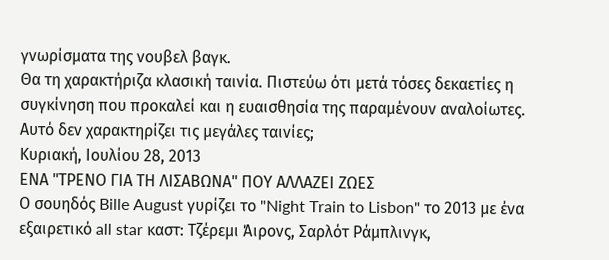γνωρίσματα της νουβελ βαγκ.
Θα τη χαρακτήριζα κλασική ταινία. Πιστεύω ότι μετά τόσες δεκαετίες η συγκίνηση που προκαλεί και η ευαισθησία της παραμένουν αναλοίωτες. Αυτό δεν χαρακτηρίζει τις μεγάλες ταινίες;
Κυριακή, Ιουλίου 28, 2013
ΕΝΑ "ΤΡΕΝΟ ΓΙΑ ΤΗ ΛΙΣΑΒΩΝΑ" ΠΟΥ ΑΛΛΑΖΕΙ ΖΩΕΣ
Ο σουηδός Bille August γυρίζει το "Night Train to Lisbon" το 2013 με ένα εξαιρετικό all star καστ: Τζέρεμι Άιρονς, Σαρλότ Ράμπλινγκ,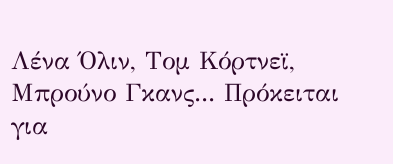Λένα Όλιν, Τομ Κόρτνεϊ, Μπρούνο Γκανς... Πρόκειται για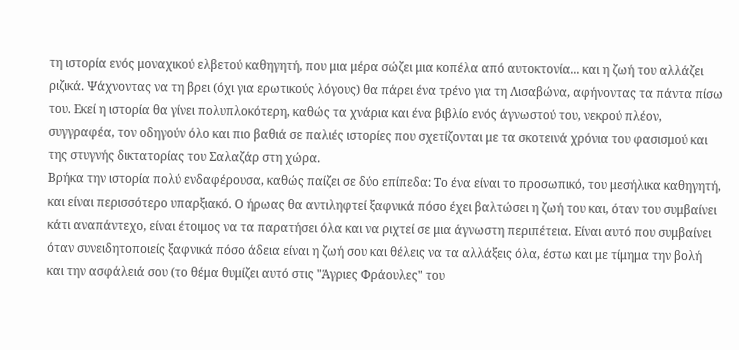τη ιστορία ενός μοναχικού ελβετού καθηγητή, που μια μέρα σώζει μια κοπέλα από αυτοκτονία... και η ζωή του αλλάζει ριζικά. Ψάχνοντας να τη βρει (όχι για ερωτικούς λόγους) θα πάρει ένα τρένο για τη Λισαβώνα, αφήνοντας τα πάντα πίσω του. Εκεί η ιστορία θα γίνει πολυπλοκότερη, καθώς τα χνάρια και ένα βιβλίο ενός άγνωστού του, νεκρού πλέον, συγγραφέα, τον οδηγούν όλο και πιο βαθιά σε παλιές ιστορίες που σχετίζονται με τα σκοτεινά χρόνια του φασισμού και της στυγνής δικτατορίας του Σαλαζάρ στη χώρα.
Βρήκα την ιστορία πολύ ενδαφέρουσα, καθώς παίζει σε δύο επίπεδα: Το ένα είναι το προσωπικό, του μεσήλικα καθηγητή, και είναι περισσότερο υπαρξιακό. Ο ήρωας θα αντιληφτεί ξαφνικά πόσο έχει βαλτώσει η ζωή του και, όταν του συμβαίνει κάτι αναπάντεχο, είναι έτοιμος να τα παρατήσει όλα και να ριχτεί σε μια άγνωστη περιπέτεια. Είναι αυτό που συμβαίνει όταν συνειδητοποιείς ξαφνικά πόσο άδεια είναι η ζωή σου και θέλεις να τα αλλάξεις όλα, έστω και με τίμημα την βολή και την ασφάλειά σου (το θέμα θυμίζει αυτό στις "Άγριες Φράουλες" του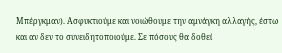Μπέργκμαν). Ασφυκτιούμε και νοιώθουμε την αμνάγκη αλλαγής, έστω και αν δεν το συνειδητοποιούμε. Σε πόσους θα δοθεί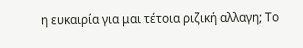η ευκαιρία για μαι τέτοια ριζική αλλαγη; Το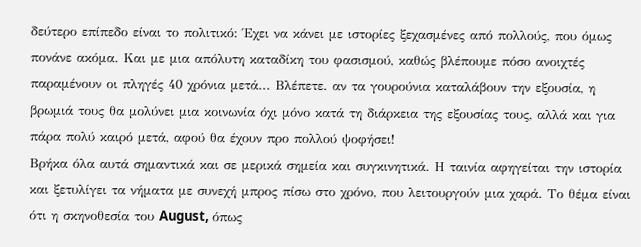δεύτερο επίπεδο είναι το πολιτικό: Έχει να κάνει με ιστορίες ξεχασμένες από πολλούς, που όμως πονάνε ακόμα. Και με μια απόλυτη καταδίκη του φασισμού, καθώς βλέπουμε πόσο ανοιχτές παραμένουν οι πληγές 40 χρόνια μετά... Βλέπετε. αν τα γουρούνια καταλάβουν την εξουσία, η βρωμιά τους θα μολύνει μια κοινωνία όχι μόνο κατά τη διάρκεια της εξουσίας τους, αλλά και για πάρα πολύ καιρό μετά, αφού θα έχουν προ πολλού ψοφήσει!
Βρήκα όλα αυτά σημαντικά και σε μερικά σημεία και συγκινητικά. Η ταινία αφηγείται την ιστορία και ξετυλίγει τα νήματα με συνεχή μπρος πίσω στο χρόνο, που λειτουργούν μια χαρά. Το θέμα είναι ότι η σκηνοθεσία του August, όπως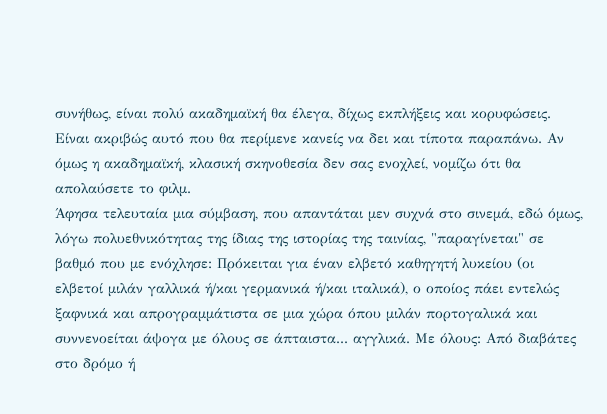συνήθως, είναι πολύ ακαδημαϊκή θα έλεγα, δίχως εκπλήξεις και κορυφώσεις. Είναι ακριβώς αυτό που θα περίμενε κανείς να δει και τίποτα παραπάνω. Αν όμως η ακαδημαϊκή, κλασική σκηνοθεσία δεν σας ενοχλεί, νομίζω ότι θα απολαύσετε το φιλμ.
Άφησα τελευταία μια σύμβαση, που απαντάται μεν συχνά στο σινεμά, εδώ όμως, λόγω πολυεθνικότητας της ίδιας της ιστορίας της ταινίας, "παραγίνεται" σε βαθμό που με ενόχλησε: Πρόκειται για έναν ελβετό καθηγητή λυκείου (οι ελβετοί μιλάν γαλλικά ή/και γερμανικά ή/και ιταλικά), ο οποίος πάει εντελώς ξαφνικά και απρογραμμάτιστα σε μια χώρα όπου μιλάν πορτογαλικά και συννενοείται άψογα με όλους σε άπταιστα... αγγλικά. Με όλους: Από διαβάτες στο δρόμο ή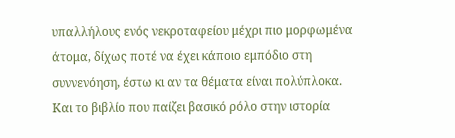υπαλλήλους ενός νεκροταφείου μέχρι πιο μορφωμένα άτομα, δίχως ποτέ να έχει κάποιο εμπόδιο στη συννενόηση, έστω κι αν τα θέματα είναι πολύπλοκα. Και το βιβλίο που παίζει βασικό ρόλο στην ιστορία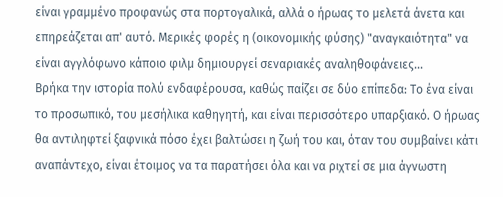είναι γραμμένο προφανώς στα πορτογαλικά, αλλά ο ήρωας το μελετά άνετα και επηρεάζεται απ' αυτό. Μερικές φορές η (οικονομικής φύσης) "αναγκαιότητα" να είναι αγγλόφωνο κάποιο φιλμ δημιουργεί σεναριακές αναληθοφάνειες...
Βρήκα την ιστορία πολύ ενδαφέρουσα, καθώς παίζει σε δύο επίπεδα: Το ένα είναι το προσωπικό, του μεσήλικα καθηγητή, και είναι περισσότερο υπαρξιακό. Ο ήρωας θα αντιληφτεί ξαφνικά πόσο έχει βαλτώσει η ζωή του και, όταν του συμβαίνει κάτι αναπάντεχο, είναι έτοιμος να τα παρατήσει όλα και να ριχτεί σε μια άγνωστη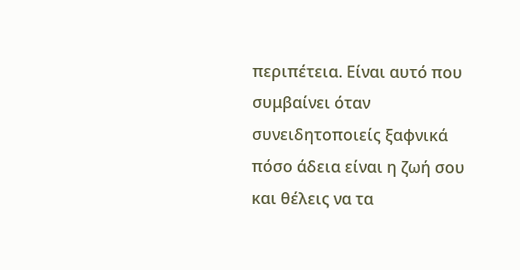περιπέτεια. Είναι αυτό που συμβαίνει όταν συνειδητοποιείς ξαφνικά πόσο άδεια είναι η ζωή σου και θέλεις να τα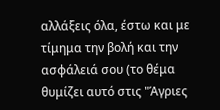αλλάξεις όλα, έστω και με τίμημα την βολή και την ασφάλειά σου (το θέμα θυμίζει αυτό στις "Άγριες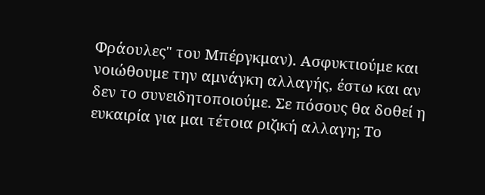Φράουλες" του Μπέργκμαν). Ασφυκτιούμε και νοιώθουμε την αμνάγκη αλλαγής, έστω και αν δεν το συνειδητοποιούμε. Σε πόσους θα δοθεί η ευκαιρία για μαι τέτοια ριζική αλλαγη; Το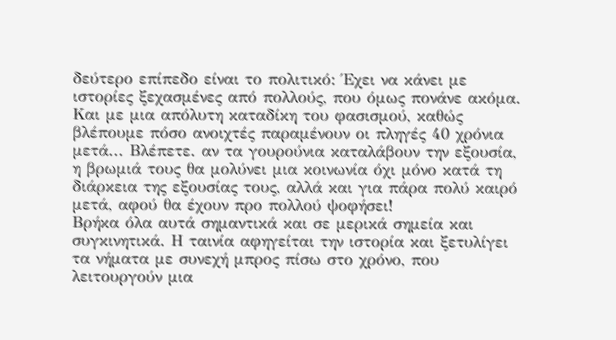δεύτερο επίπεδο είναι το πολιτικό: Έχει να κάνει με ιστορίες ξεχασμένες από πολλούς, που όμως πονάνε ακόμα. Και με μια απόλυτη καταδίκη του φασισμού, καθώς βλέπουμε πόσο ανοιχτές παραμένουν οι πληγές 40 χρόνια μετά... Βλέπετε. αν τα γουρούνια καταλάβουν την εξουσία, η βρωμιά τους θα μολύνει μια κοινωνία όχι μόνο κατά τη διάρκεια της εξουσίας τους, αλλά και για πάρα πολύ καιρό μετά, αφού θα έχουν προ πολλού ψοφήσει!
Βρήκα όλα αυτά σημαντικά και σε μερικά σημεία και συγκινητικά. Η ταινία αφηγείται την ιστορία και ξετυλίγει τα νήματα με συνεχή μπρος πίσω στο χρόνο, που λειτουργούν μια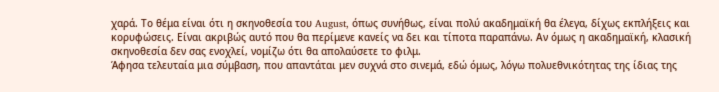χαρά. Το θέμα είναι ότι η σκηνοθεσία του August, όπως συνήθως, είναι πολύ ακαδημαϊκή θα έλεγα, δίχως εκπλήξεις και κορυφώσεις. Είναι ακριβώς αυτό που θα περίμενε κανείς να δει και τίποτα παραπάνω. Αν όμως η ακαδημαϊκή, κλασική σκηνοθεσία δεν σας ενοχλεί, νομίζω ότι θα απολαύσετε το φιλμ.
Άφησα τελευταία μια σύμβαση, που απαντάται μεν συχνά στο σινεμά, εδώ όμως, λόγω πολυεθνικότητας της ίδιας της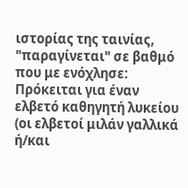ιστορίας της ταινίας, "παραγίνεται" σε βαθμό που με ενόχλησε: Πρόκειται για έναν ελβετό καθηγητή λυκείου (οι ελβετοί μιλάν γαλλικά ή/και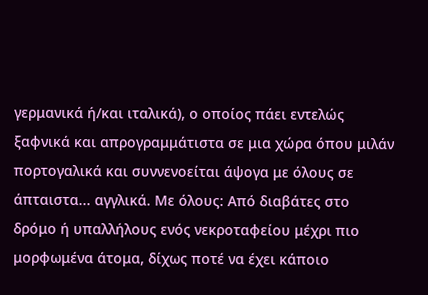γερμανικά ή/και ιταλικά), ο οποίος πάει εντελώς ξαφνικά και απρογραμμάτιστα σε μια χώρα όπου μιλάν πορτογαλικά και συννενοείται άψογα με όλους σε άπταιστα... αγγλικά. Με όλους: Από διαβάτες στο δρόμο ή υπαλλήλους ενός νεκροταφείου μέχρι πιο μορφωμένα άτομα, δίχως ποτέ να έχει κάποιο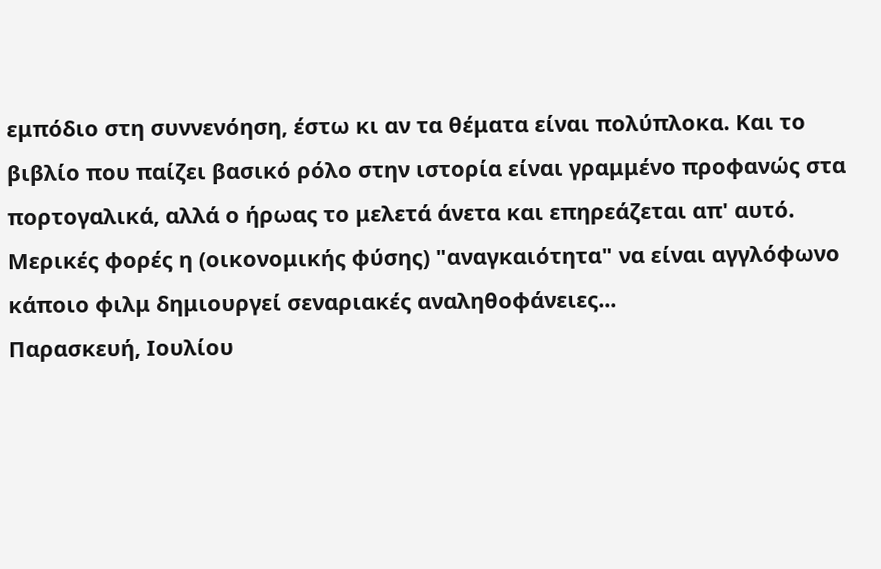εμπόδιο στη συννενόηση, έστω κι αν τα θέματα είναι πολύπλοκα. Και το βιβλίο που παίζει βασικό ρόλο στην ιστορία είναι γραμμένο προφανώς στα πορτογαλικά, αλλά ο ήρωας το μελετά άνετα και επηρεάζεται απ' αυτό. Μερικές φορές η (οικονομικής φύσης) "αναγκαιότητα" να είναι αγγλόφωνο κάποιο φιλμ δημιουργεί σεναριακές αναληθοφάνειες...
Παρασκευή, Ιουλίου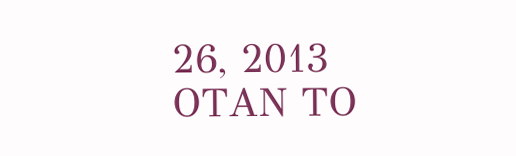26, 2013
ΟΤΑΝ ΤΟ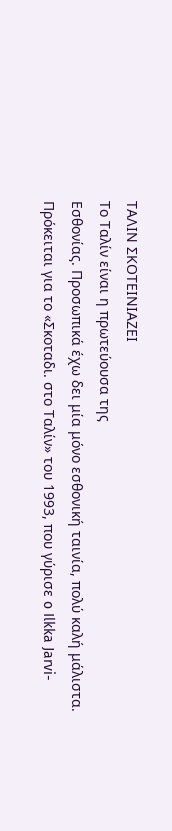ΤΑΛΙΝ ΣΚΟΤΕΙΝΙΑΖΕΙ
Το Ταλίν είναι η πρωτεύουσα της
Εσθονίας. Προσωπικά έχω δει μία μόνο εσθονική ταινία, πολύ καλή μάλιστα.
Πρόκειται για το «Σκοταδι. στο Ταλίν» του 1993, που γύρισε o Ilkka Jarvi-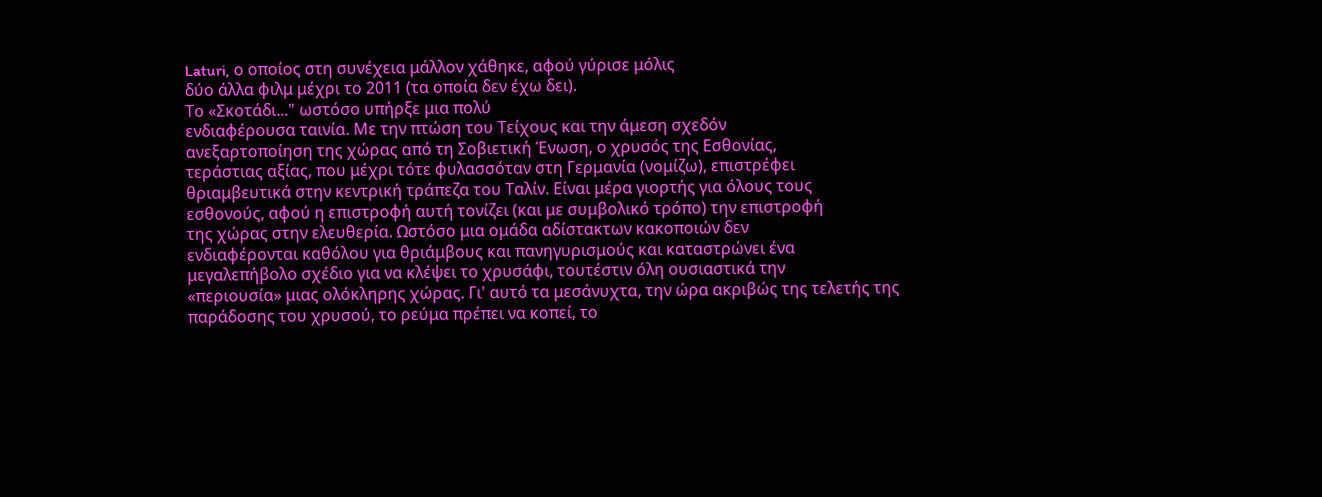Laturi, ο οποίος στη συνέχεια μάλλον χάθηκε, αφού γύρισε μόλις
δύο άλλα φιλμ μέχρι το 2011 (τα οποία δεν έχω δει).
Το «Σκοτάδι..." ωστόσο υπήρξε μια πολύ
ενδιαφέρουσα ταινία. Με την πτώση του Τείχους και την άμεση σχεδόν
ανεξαρτοποίηση της χώρας από τη Σοβιετική Ένωση, ο χρυσός της Εσθονίας,
τεράστιας αξίας, που μέχρι τότε φυλασσόταν στη Γερμανία (νομίζω), επιστρέφει
θριαμβευτικά στην κεντρική τράπεζα του Ταλίν. Είναι μέρα γιορτής για όλους τους
εσθονούς, αφού η επιστροφή αυτή τονίζει (και με συμβολικό τρόπο) την επιστροφή
της χώρας στην ελευθερία. Ωστόσο μια ομάδα αδίστακτων κακοποιών δεν
ενδιαφέρονται καθόλου για θριάμβους και πανηγυρισμούς και καταστρώνει ένα
μεγαλεπήβολο σχέδιο για να κλέψει το χρυσάφι, τουτέστιν όλη ουσιαστικά την
«περιουσία» μιας ολόκληρης χώρας. Γι' αυτό τα μεσάνυχτα, την ώρα ακριβώς της τελετής της παράδοσης του χρυσού, το ρεύμα πρέπει να κοπεί, το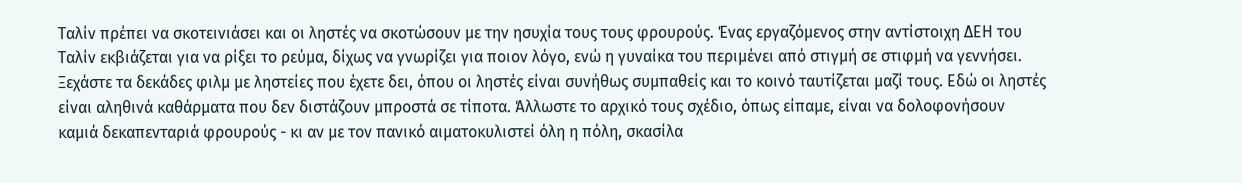Ταλίν πρέπει να σκοτεινιάσει και οι ληστές να σκοτώσουν με την ησυχία τους τους φρουρούς. Ένας εργαζόμενος στην αντίστοιχη ΔΕΗ του Ταλίν εκβιάζεται για να ρίξει το ρεύμα, δίχως να γνωρίζει για ποιον λόγο, ενώ η γυναίκα του περιμένει από στιγμή σε στιφμή να γεννήσει.
Ξεχάστε τα δεκάδες φιλμ με ληστείες που έχετε δει, όπου οι ληστές είναι συνήθως συμπαθείς και το κοινό ταυτίζεται μαζί τους. Εδώ οι ληστές είναι αληθινά καθάρματα που δεν διστάζουν μπροστά σε τίποτα. Άλλωστε το αρχικό τους σχέδιο, όπως είπαμε, είναι να δολοφονήσουν καμιά δεκαπενταριά φρουρούς - κι αν με τον πανικό αιματοκυλιστεί όλη η πόλη, σκασίλα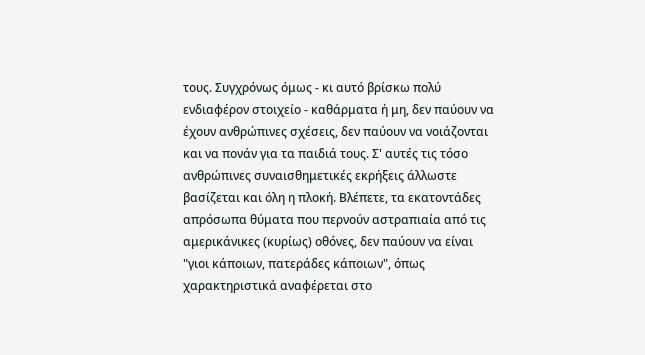τους. Συγχρόνως όμως - κι αυτό βρίσκω πολύ ενδιαφέρον στοιχείο - καθάρματα ή μη, δεν παύουν να έχουν ανθρώπινες σχέσεις, δεν παύουν να νοιάζονται και να πονάν για τα παιδιά τους. Σ' αυτές τις τόσο ανθρώπινες συναισθημετικές εκρήξεις άλλωστε βασίζεται και όλη η πλοκή. Βλέπετε, τα εκατοντάδες απρόσωπα θύματα που περνούν αστραπιαία από τις αμερικάνικες (κυρίως) οθόνες, δεν παύουν να είναι "γιοι κάποιων, πατεράδες κάποιων", όπως χαρακτηριστικά αναφέρεται στο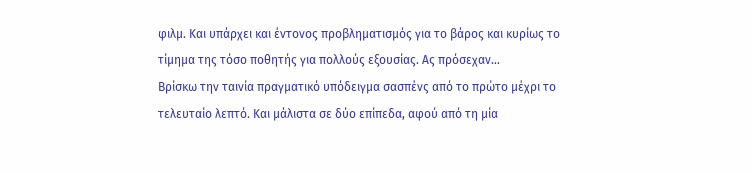φιλμ. Και υπάρχει και έντονος προβληματισμός για το βάρος και κυρίως το τίμημα της τόσο ποθητής για πολλούς εξουσίας. Ας πρόσεχαν...
Βρίσκω την ταινία πραγματικό υπόδειγμα σασπένς από το πρώτο μέχρι το τελευταίο λεπτό. Και μάλιστα σε δύο επίπεδα, αφού από τη μία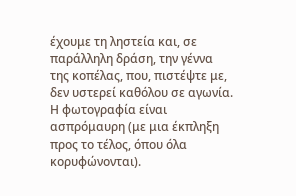έχουμε τη ληστεία και, σε παράλληλη δράση, την γέννα της κοπέλας, που, πιστέψτε με, δεν υστερεί καθόλου σε αγωνία. Η φωτογραφία είναι ασπρόμαυρη (με μια έκπληξη προς το τέλος, όπου όλα κορυφώνονται).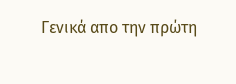Γενικά απο την πρώτη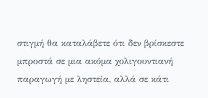στιγμή θα καταλάβετε ότι δεν βρίσκεστε μπροστά σε μια ακόμα χολιγουντιανή παραγωγή με ληστεία, αλλά σε κάτι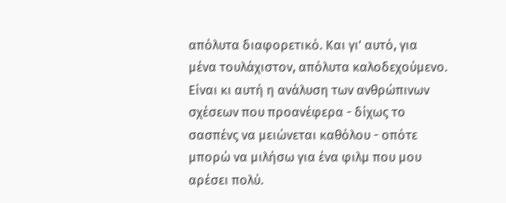απόλυτα διαφορετικό. Και γι' αυτό, για μένα τουλάχιστον, απόλυτα καλοδεχούμενο. Είναι κι αυτή η ανάλυση των ανθρώπινων σχέσεων που προανέφερα - δίχως το σασπένς να μειώνεται καθόλου - οπότε μπορώ να μιλήσω για ένα φιλμ που μου αρέσει πολύ.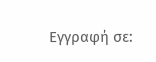Εγγραφή σε: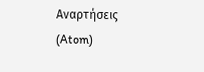Αναρτήσεις (Atom)